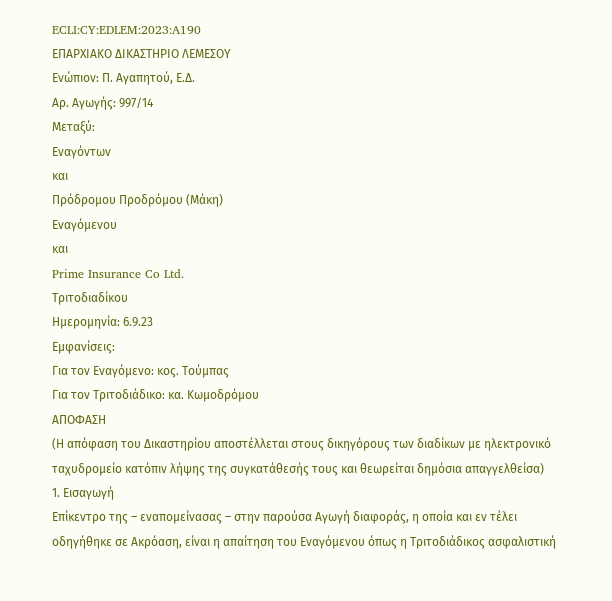ECLI:CY:EDLEM:2023:A190
ΕΠΑΡΧΙΑΚΟ ΔΙΚΑΣΤΗΡΙΟ ΛΕΜΕΣΟΥ
Ενώπιον: Π. Αγαπητού, Ε.Δ.
Αρ. Αγωγής: 997/14
Μεταξύ:
Εναγόντων
και
Πρόδρομου Προδρόμου (Μάκη)
Εναγόμενου
και
Prime Insurance Co Ltd.
Τριτοδιαδίκου
Ημερομηνία: 6.9.23
Εμφανίσεις:
Για τον Εναγόμενο: κος. Τούμπας
Για τον Τριτοδιάδικο: κα. Κωμοδρόμου
ΑΠΟΦΑΣΗ
(Η απόφαση του Δικαστηρίου αποστέλλεται στους δικηγόρους των διαδίκων με ηλεκτρονικό ταχυδρομείο κατόπιν λήψης της συγκατάθεσής τους και θεωρείται δημόσια απαγγελθείσα)
1. Εισαγωγή
Επίκεντρο της – εναπομείνασας – στην παρούσα Αγωγή διαφοράς, η οποία και εν τέλει οδηγήθηκε σε Ακρόαση, είναι η απαίτηση του Εναγόμενου όπως η Τριτοδιάδικος ασφαλιστική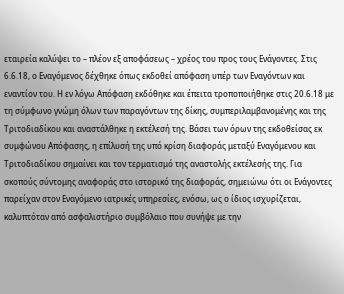εταιρεία καλύψει το – πλέον εξ αποφάσεως – χρέος του προς τους Ενάγοντες. Στις 6.6.18, ο Εναγόμενος δέχθηκε όπως εκδοθεί απόφαση υπέρ των Εναγόντων και εναντίον του. Η εν λόγω Απόφαση εκδόθηκε και έπειτα τροποποιήθηκε στις 20.6.18 με τη σύμφωνο γνώμη όλων των παραγόντων της δίκης, συμπεριλαμβανομένης και της Τριτοδιαδίκου και αναστάλθηκε η εκτέλεσή της. Βάσει των όρων της εκδοθείσας εκ συμφώνου Απόφασης, η επίλυσή της υπό κρίση διαφοράς μεταξύ Εναγόμενου και Τριτοδιαδίκου σημαίνει και τον τερματισμό της αναστολής εκτέλεσής της. Για σκοπούς σύντομης αναφοράς στο ιστορικό της διαφοράς, σημειώνω ότι οι Ενάγοντες παρείχαν στον Εναγόμενο ιατρικές υπηρεσίες, ενόσω, ως ο ίδιος ισχυρίζεται, καλυπτόταν από ασφαλιστήριο συμβόλαιο που συνήψε με την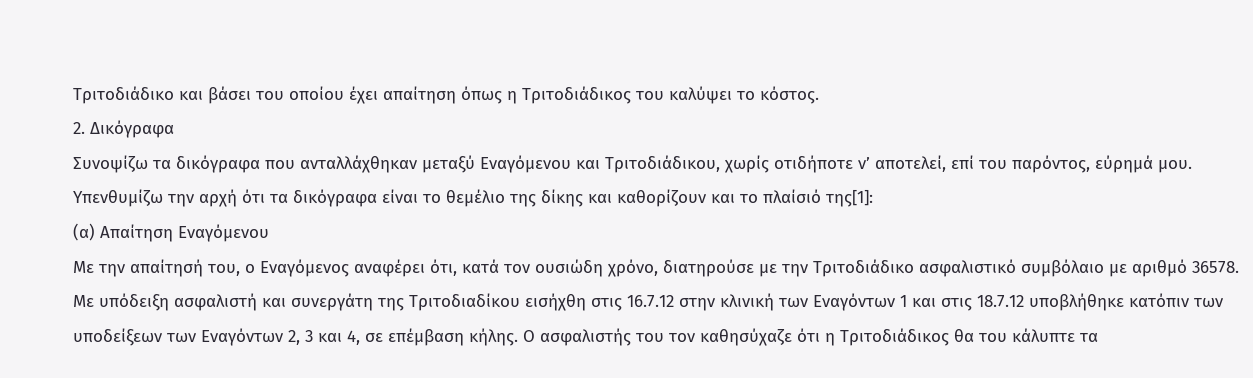Τριτοδιάδικο και βάσει του οποίου έχει απαίτηση όπως η Τριτοδιάδικος του καλύψει το κόστος.
2. Δικόγραφα
Συνοψίζω τα δικόγραφα που ανταλλάχθηκαν μεταξύ Εναγόμενου και Τριτοδιάδικου, χωρίς οτιδήποτε ν’ αποτελεί, επί του παρόντος, εύρημά μου. Υπενθυμίζω την αρχή ότι τα δικόγραφα είναι το θεμέλιο της δίκης και καθορίζουν και το πλαίσιό της[1]:
(α) Απαίτηση Εναγόμενου
Με την απαίτησή του, ο Εναγόμενος αναφέρει ότι, κατά τον ουσιώδη χρόνο, διατηρούσε με την Τριτοδιάδικο ασφαλιστικό συμβόλαιο με αριθμό 36578. Με υπόδειξη ασφαλιστή και συνεργάτη της Τριτοδιαδίκου εισήχθη στις 16.7.12 στην κλινική των Εναγόντων 1 και στις 18.7.12 υποβλήθηκε κατόπιν των υποδείξεων των Εναγόντων 2, 3 και 4, σε επέμβαση κήλης. Ο ασφαλιστής του τον καθησύχαζε ότι η Τριτοδιάδικος θα του κάλυπτε τα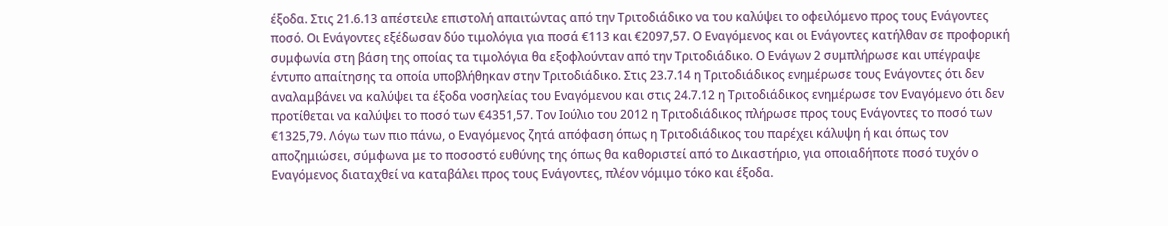έξοδα. Στις 21.6.13 απέστειλε επιστολή απαιτώντας από την Τριτοδιάδικο να του καλύψει το οφειλόμενο προς τους Ενάγοντες ποσό. Οι Ενάγοντες εξέδωσαν δύο τιμολόγια για ποσά €113 και €2097,57. Ο Εναγόμενος και οι Ενάγοντες κατήλθαν σε προφορική συμφωνία στη βάση της οποίας τα τιμολόγια θα εξοφλούνταν από την Τριτοδιάδικο. Ο Ενάγων 2 συμπλήρωσε και υπέγραψε έντυπο απαίτησης τα οποία υποβλήθηκαν στην Τριτοδιάδικο. Στις 23.7.14 η Τριτοδιάδικος ενημέρωσε τους Ενάγοντες ότι δεν αναλαμβάνει να καλύψει τα έξοδα νοσηλείας του Εναγόμενου και στις 24.7.12 η Τριτοδιάδικος ενημέρωσε τον Εναγόμενο ότι δεν προτίθεται να καλύψει το ποσό των €4351,57. Τον Ιούλιο του 2012 η Τριτοδιάδικος πλήρωσε προς τους Ενάγοντες το ποσό των €1325,79. Λόγω των πιο πάνω, ο Εναγόμενος ζητά απόφαση όπως η Τριτοδιάδικος του παρέχει κάλυψη ή και όπως τον αποζημιώσει, σύμφωνα με το ποσοστό ευθύνης της όπως θα καθοριστεί από το Δικαστήριο, για οποιαδήποτε ποσό τυχόν ο Εναγόμενος διαταχθεί να καταβάλει προς τους Ενάγοντες, πλέον νόμιμο τόκο και έξοδα.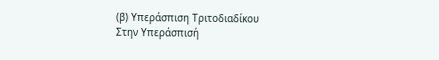(β) Υπεράσπιση Τριτοδιαδίκου
Στην Υπεράσπισή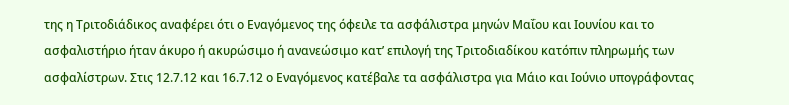της η Τριτοδιάδικος αναφέρει ότι ο Εναγόμενος της όφειλε τα ασφάλιστρα μηνών Μαΐου και Ιουνίου και το ασφαλιστήριο ήταν άκυρο ή ακυρώσιμο ή ανανεώσιμο κατ’ επιλογή της Τριτοδιαδίκου κατόπιν πληρωμής των ασφαλίστρων. Στις 12.7.12 και 16.7.12 ο Εναγόμενος κατέβαλε τα ασφάλιστρα για Μάιο και Ιούνιο υπογράφοντας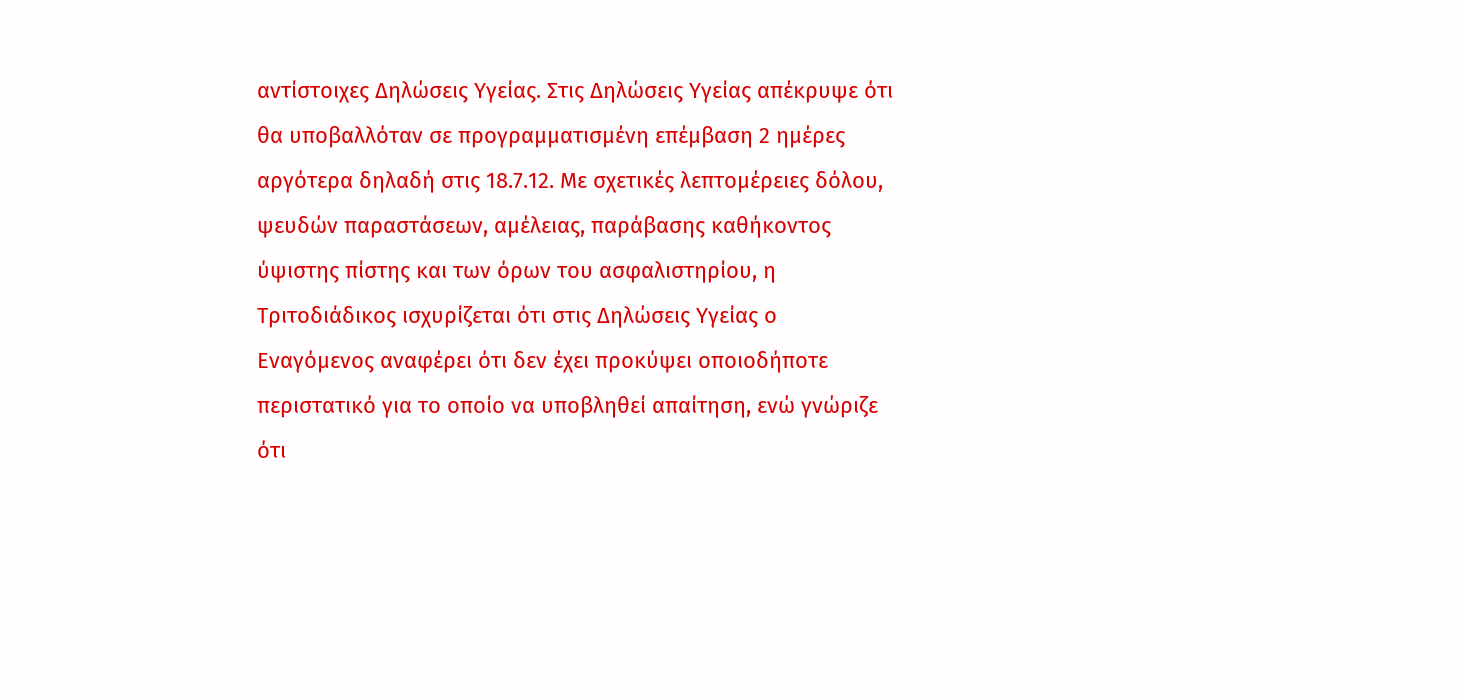αντίστοιχες Δηλώσεις Υγείας. Στις Δηλώσεις Υγείας απέκρυψε ότι θα υποβαλλόταν σε προγραμματισμένη επέμβαση 2 ημέρες αργότερα δηλαδή στις 18.7.12. Με σχετικές λεπτομέρειες δόλου, ψευδών παραστάσεων, αμέλειας, παράβασης καθήκοντος ύψιστης πίστης και των όρων του ασφαλιστηρίου, η Τριτοδιάδικος ισχυρίζεται ότι στις Δηλώσεις Υγείας ο Εναγόμενος αναφέρει ότι δεν έχει προκύψει οποιοδήποτε περιστατικό για το οποίο να υποβληθεί απαίτηση, ενώ γνώριζε ότι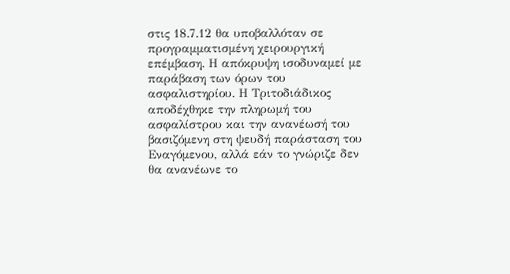στις 18.7.12 θα υποβαλλόταν σε προγραμματισμένη χειρουργική επέμβαση. Η απόκρυψη ισοδυναμεί με παράβαση των όρων του ασφαλιστηρίου. Η Τριτοδιάδικος αποδέχθηκε την πληρωμή του ασφαλίστρου και την ανανέωσή του βασιζόμενη στη ψευδή παράσταση του Εναγόμενου, αλλά εάν το γνώριζε δεν θα ανανέωνε το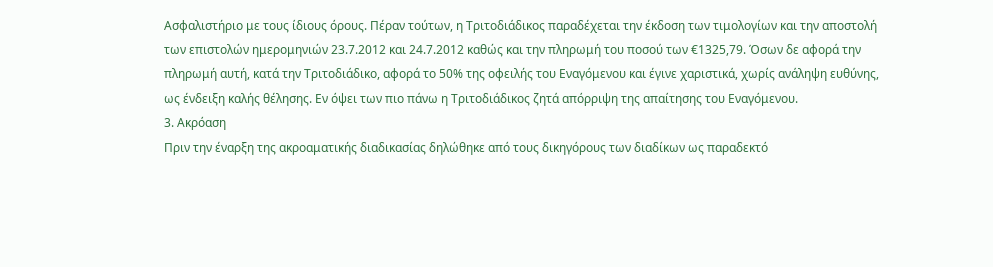Ασφαλιστήριο με τους ίδιους όρους. Πέραν τούτων, η Τριτοδιάδικος παραδέχεται την έκδοση των τιμολογίων και την αποστολή των επιστολών ημερομηνιών 23.7.2012 και 24.7.2012 καθώς και την πληρωμή του ποσού των €1325,79. Όσων δε αφορά την πληρωμή αυτή, κατά την Τριτοδιάδικο, αφορά το 50% της οφειλής του Εναγόμενου και έγινε χαριστικά, χωρίς ανάληψη ευθύνης, ως ένδειξη καλής θέλησης. Εν όψει των πιο πάνω η Τριτοδιάδικος ζητά απόρριψη της απαίτησης του Εναγόμενου.
3. Ακρόαση
Πριν την έναρξη της ακροαματικής διαδικασίας δηλώθηκε από τους δικηγόρους των διαδίκων ως παραδεκτό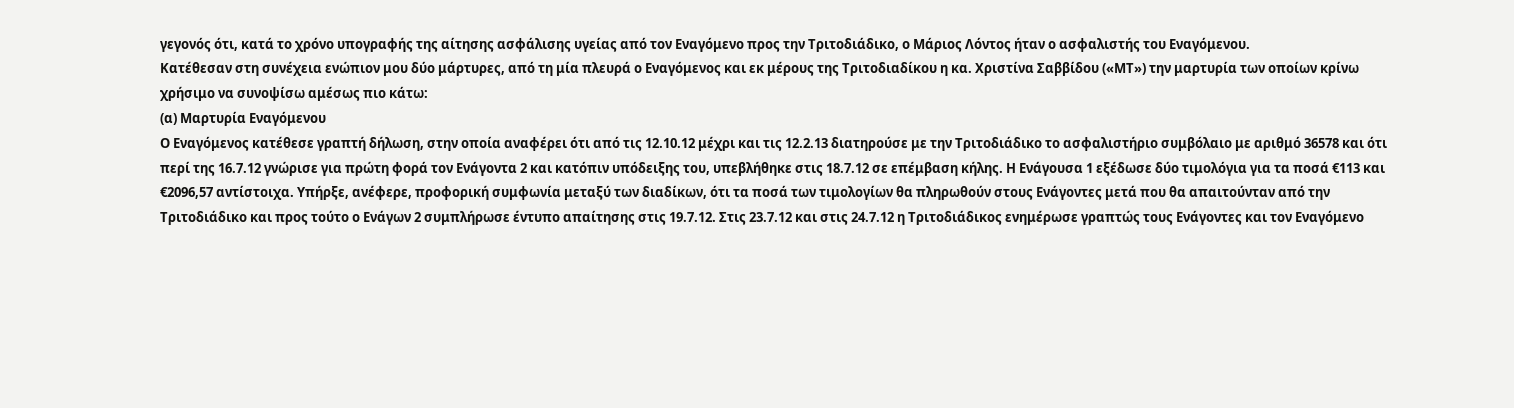γεγονός ότι, κατά το χρόνο υπογραφής της αίτησης ασφάλισης υγείας από τον Εναγόμενο προς την Τριτοδιάδικο, ο Μάριος Λόντος ήταν ο ασφαλιστής του Εναγόμενου.
Κατέθεσαν στη συνέχεια ενώπιον μου δύο μάρτυρες, από τη μία πλευρά ο Εναγόμενος και εκ μέρους της Τριτοδιαδίκου η κα. Χριστίνα Σαββίδου («ΜΤ») την μαρτυρία των οποίων κρίνω χρήσιμο να συνοψίσω αμέσως πιο κάτω:
(α) Μαρτυρία Εναγόμενου
Ο Εναγόμενος κατέθεσε γραπτή δήλωση, στην οποία αναφέρει ότι από τις 12.10.12 μέχρι και τις 12.2.13 διατηρούσε με την Τριτοδιάδικο το ασφαλιστήριο συμβόλαιο με αριθμό 36578 και ότι περί της 16.7.12 γνώρισε για πρώτη φορά τον Ενάγοντα 2 και κατόπιν υπόδειξης του, υπεβλήθηκε στις 18.7.12 σε επέμβαση κήλης. Η Ενάγουσα 1 εξέδωσε δύο τιμολόγια για τα ποσά €113 και €2096,57 αντίστοιχα. Υπήρξε, ανέφερε, προφορική συμφωνία μεταξύ των διαδίκων, ότι τα ποσά των τιμολογίων θα πληρωθούν στους Ενάγοντες μετά που θα απαιτούνταν από την Τριτοδιάδικο και προς τούτο ο Ενάγων 2 συμπλήρωσε έντυπο απαίτησης στις 19.7.12. Στις 23.7.12 και στις 24.7.12 η Τριτοδιάδικος ενημέρωσε γραπτώς τους Ενάγοντες και τον Εναγόμενο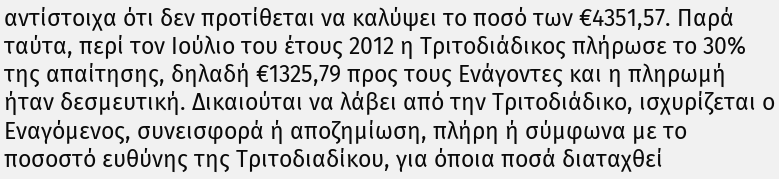αντίστοιχα ότι δεν προτίθεται να καλύψει το ποσό των €4351,57. Παρά ταύτα, περί τον Ιούλιο του έτους 2012 η Τριτοδιάδικος πλήρωσε το 30% της απαίτησης, δηλαδή €1325,79 προς τους Ενάγοντες και η πληρωμή ήταν δεσμευτική. Δικαιούται να λάβει από την Τριτοδιάδικο, ισχυρίζεται ο Εναγόμενος, συνεισφορά ή αποζημίωση, πλήρη ή σύμφωνα με το ποσοστό ευθύνης της Τριτοδιαδίκου, για όποια ποσά διαταχθεί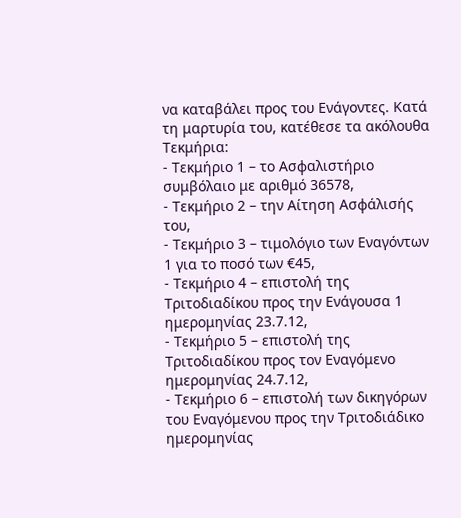να καταβάλει προς του Ενάγοντες. Κατά τη μαρτυρία του, κατέθεσε τα ακόλουθα Τεκμήρια:
- Τεκμήριο 1 – το Ασφαλιστήριο συμβόλαιο με αριθμό 36578,
- Τεκμήριο 2 – την Αίτηση Ασφάλισής του,
- Τεκμήριο 3 – τιμολόγιο των Εναγόντων 1 για το ποσό των €45,
- Τεκμήριο 4 – επιστολή της Τριτοδιαδίκου προς την Ενάγουσα 1 ημερομηνίας 23.7.12,
- Τεκμήριο 5 – επιστολή της Τριτοδιαδίκου προς τον Εναγόμενο ημερομηνίας 24.7.12,
- Τεκμήριο 6 – επιστολή των δικηγόρων του Εναγόμενου προς την Τριτοδιάδικο ημερομηνίας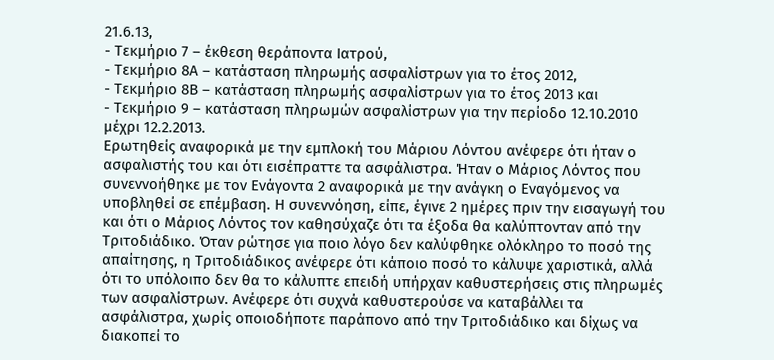21.6.13,
- Τεκμήριο 7 – έκθεση θεράποντα Ιατρού,
- Τεκμήριο 8Α – κατάσταση πληρωμής ασφαλίστρων για το έτος 2012,
- Τεκμήριο 8Β – κατάσταση πληρωμής ασφαλίστρων για το έτος 2013 και
- Τεκμήριο 9 – κατάσταση πληρωμών ασφαλίστρων για την περίοδο 12.10.2010 μέχρι 12.2.2013.
Ερωτηθείς αναφορικά με την εμπλοκή του Μάριου Λόντου ανέφερε ότι ήταν ο ασφαλιστής του και ότι εισέπραττε τα ασφάλιστρα. Ήταν ο Μάριος Λόντος που συνεννοήθηκε με τον Ενάγοντα 2 αναφορικά με την ανάγκη ο Εναγόμενος να υποβληθεί σε επέμβαση. Η συνεννόηση, είπε, έγινε 2 ημέρες πριν την εισαγωγή του και ότι ο Μάριος Λόντος τον καθησύχαζε ότι τα έξοδα θα καλύπτονταν από την Τριτοδιάδικο. Όταν ρώτησε για ποιο λόγο δεν καλύφθηκε ολόκληρο το ποσό της απαίτησης, η Τριτοδιάδικος ανέφερε ότι κάποιο ποσό το κάλυψε χαριστικά, αλλά ότι το υπόλοιπο δεν θα το κάλυπτε επειδή υπήρχαν καθυστερήσεις στις πληρωμές των ασφαλίστρων. Ανέφερε ότι συχνά καθυστερούσε να καταβάλλει τα ασφάλιστρα, χωρίς οποιοδήποτε παράπονο από την Τριτοδιάδικο και δίχως να διακοπεί το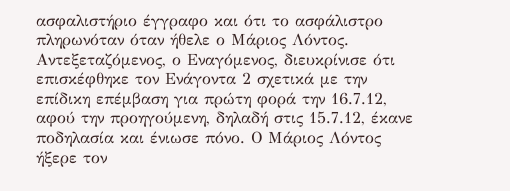ασφαλιστήριο έγγραφο και ότι το ασφάλιστρο πληρωνόταν όταν ήθελε ο Μάριος Λόντος.
Αντεξεταζόμενος, ο Εναγόμενος, διευκρίνισε ότι επισκέφθηκε τον Ενάγοντα 2 σχετικά με την επίδικη επέμβαση για πρώτη φορά την 16.7.12, αφού την προηγούμενη, δηλαδή στις 15.7.12, έκανε ποδηλασία και ένιωσε πόνο. Ο Μάριος Λόντος ήξερε τον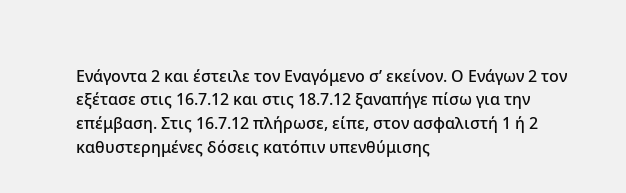Ενάγοντα 2 και έστειλε τον Εναγόμενο σ’ εκείνον. Ο Ενάγων 2 τον εξέτασε στις 16.7.12 και στις 18.7.12 ξαναπήγε πίσω για την επέμβαση. Στις 16.7.12 πλήρωσε, είπε, στον ασφαλιστή 1 ή 2 καθυστερημένες δόσεις κατόπιν υπενθύμισης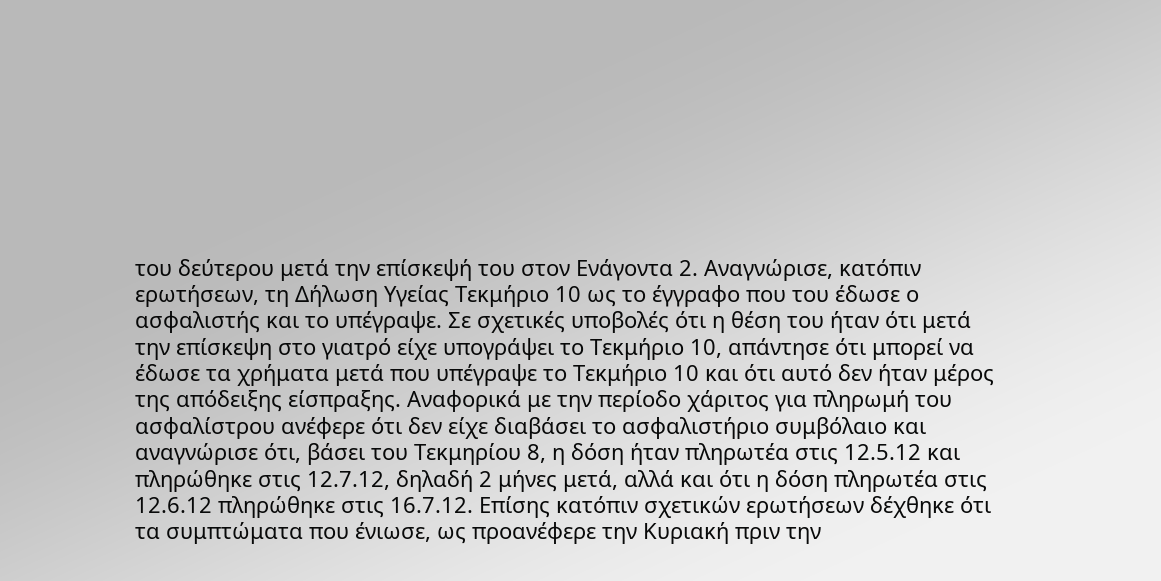του δεύτερου μετά την επίσκεψή του στον Ενάγοντα 2. Αναγνώρισε, κατόπιν ερωτήσεων, τη Δήλωση Υγείας Τεκμήριο 10 ως το έγγραφο που του έδωσε ο ασφαλιστής και το υπέγραψε. Σε σχετικές υποβολές ότι η θέση του ήταν ότι μετά την επίσκεψη στο γιατρό είχε υπογράψει το Τεκμήριο 10, απάντησε ότι μπορεί να έδωσε τα χρήματα μετά που υπέγραψε το Τεκμήριο 10 και ότι αυτό δεν ήταν μέρος της απόδειξης είσπραξης. Αναφορικά με την περίοδο χάριτος για πληρωμή του ασφαλίστρου ανέφερε ότι δεν είχε διαβάσει το ασφαλιστήριο συμβόλαιο και αναγνώρισε ότι, βάσει του Τεκμηρίου 8, η δόση ήταν πληρωτέα στις 12.5.12 και πληρώθηκε στις 12.7.12, δηλαδή 2 μήνες μετά, αλλά και ότι η δόση πληρωτέα στις 12.6.12 πληρώθηκε στις 16.7.12. Επίσης κατόπιν σχετικών ερωτήσεων δέχθηκε ότι τα συμπτώματα που ένιωσε, ως προανέφερε την Κυριακή πριν την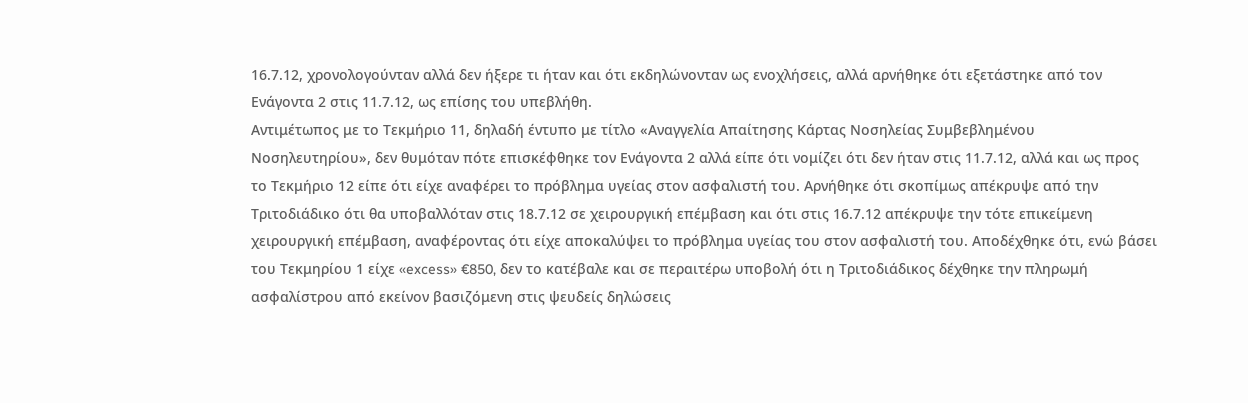16.7.12, χρονολογούνταν αλλά δεν ήξερε τι ήταν και ότι εκδηλώνονταν ως ενοχλήσεις, αλλά αρνήθηκε ότι εξετάστηκε από τον Ενάγοντα 2 στις 11.7.12, ως επίσης του υπεβλήθη.
Αντιμέτωπος με το Τεκμήριο 11, δηλαδή έντυπο με τίτλο «Αναγγελία Απαίτησης Κάρτας Νοσηλείας Συμβεβλημένου Νοσηλευτηρίου», δεν θυμόταν πότε επισκέφθηκε τον Ενάγοντα 2 αλλά είπε ότι νομίζει ότι δεν ήταν στις 11.7.12, αλλά και ως προς το Τεκμήριο 12 είπε ότι είχε αναφέρει το πρόβλημα υγείας στον ασφαλιστή του. Αρνήθηκε ότι σκοπίμως απέκρυψε από την Τριτοδιάδικο ότι θα υποβαλλόταν στις 18.7.12 σε χειρουργική επέμβαση και ότι στις 16.7.12 απέκρυψε την τότε επικείμενη χειρουργική επέμβαση, αναφέροντας ότι είχε αποκαλύψει το πρόβλημα υγείας του στον ασφαλιστή του. Αποδέχθηκε ότι, ενώ βάσει του Τεκμηρίου 1 είχε «excess» €850, δεν το κατέβαλε και σε περαιτέρω υποβολή ότι η Τριτοδιάδικος δέχθηκε την πληρωμή ασφαλίστρου από εκείνον βασιζόμενη στις ψευδείς δηλώσεις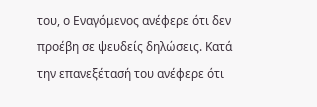του, ο Εναγόμενος ανέφερε ότι δεν προέβη σε ψευδείς δηλώσεις. Κατά την επανεξέτασή του ανέφερε ότι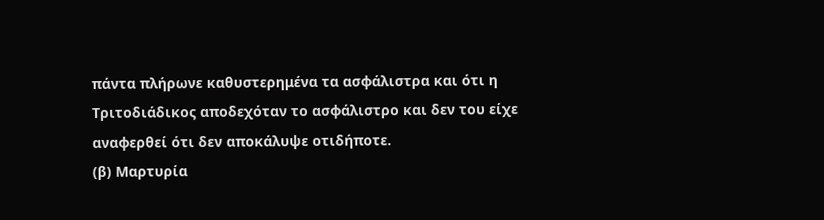πάντα πλήρωνε καθυστερημένα τα ασφάλιστρα και ότι η Τριτοδιάδικος αποδεχόταν το ασφάλιστρο και δεν του είχε αναφερθεί ότι δεν αποκάλυψε οτιδήποτε.
(β) Μαρτυρία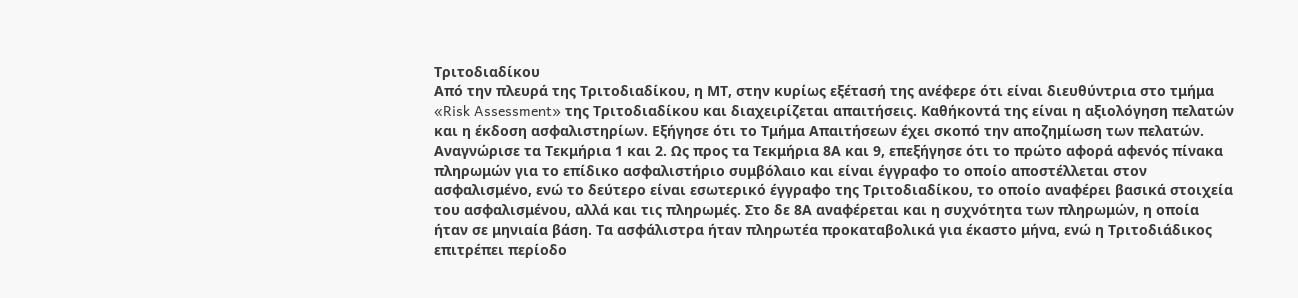Τριτοδιαδίκου
Από την πλευρά της Τριτοδιαδίκου, η ΜΤ, στην κυρίως εξέτασή της ανέφερε ότι είναι διευθύντρια στο τμήμα «Risk Assessment» της Τριτοδιαδίκου και διαχειρίζεται απαιτήσεις. Καθήκοντά της είναι η αξιολόγηση πελατών και η έκδοση ασφαλιστηρίων. Εξήγησε ότι το Τμήμα Απαιτήσεων έχει σκοπό την αποζημίωση των πελατών. Αναγνώρισε τα Τεκμήρια 1 και 2. Ως προς τα Τεκμήρια 8Α και 9, επεξήγησε ότι το πρώτο αφορά αφενός πίνακα πληρωμών για το επίδικο ασφαλιστήριο συμβόλαιο και είναι έγγραφο το οποίο αποστέλλεται στον ασφαλισμένο, ενώ το δεύτερο είναι εσωτερικό έγγραφο της Τριτοδιαδίκου, το οποίο αναφέρει βασικά στοιχεία του ασφαλισμένου, αλλά και τις πληρωμές. Στο δε 8Α αναφέρεται και η συχνότητα των πληρωμών, η οποία ήταν σε μηνιαία βάση. Τα ασφάλιστρα ήταν πληρωτέα προκαταβολικά για έκαστο μήνα, ενώ η Τριτοδιάδικος επιτρέπει περίοδο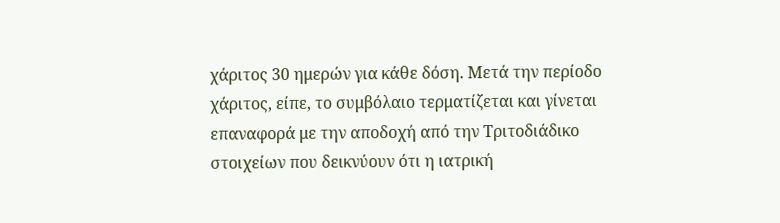χάριτος 30 ημερών για κάθε δόση. Μετά την περίοδο χάριτος, είπε, το συμβόλαιο τερματίζεται και γίνεται επαναφορά με την αποδοχή από την Τριτοδιάδικο στοιχείων που δεικνύουν ότι η ιατρική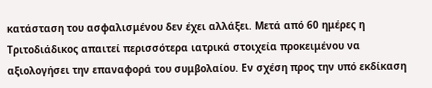κατάσταση του ασφαλισμένου δεν έχει αλλάξει. Μετά από 60 ημέρες η Τριτοδιάδικος απαιτεί περισσότερα ιατρικά στοιχεία προκειμένου να αξιολογήσει την επαναφορά του συμβολαίου. Εν σχέση προς την υπό εκδίκαση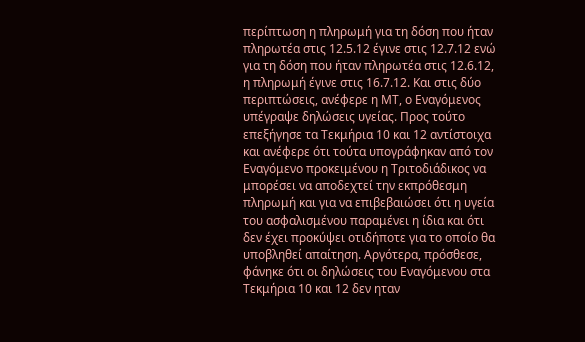περίπτωση η πληρωμή για τη δόση που ήταν πληρωτέα στις 12.5.12 έγινε στις 12.7.12 ενώ για τη δόση που ήταν πληρωτέα στις 12.6.12, η πληρωμή έγινε στις 16.7.12. Και στις δύο περιπτώσεις, ανέφερε η ΜΤ, ο Εναγόμενος υπέγραψε δηλώσεις υγείας. Προς τούτο επεξήγησε τα Τεκμήρια 10 και 12 αντίστοιχα και ανέφερε ότι τούτα υπογράφηκαν από τον Εναγόμενο προκειμένου η Τριτοδιάδικος να μπορέσει να αποδεχτεί την εκπρόθεσμη πληρωμή και για να επιβεβαιώσει ότι η υγεία του ασφαλισμένου παραμένει η ίδια και ότι δεν έχει προκύψει οτιδήποτε για το οποίο θα υποβληθεί απαίτηση. Αργότερα, πρόσθεσε, φάνηκε ότι οι δηλώσεις του Εναγόμενου στα Τεκμήρια 10 και 12 δεν ηταν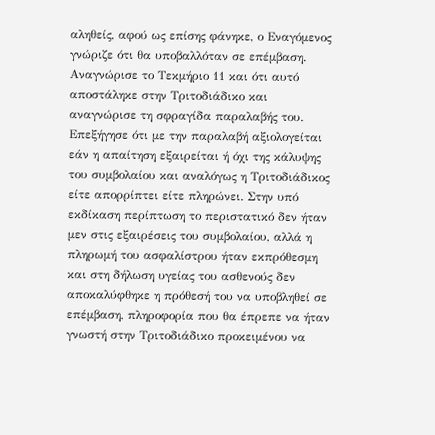αληθείς, αφού ως επίσης φάνηκε, ο Εναγόμενος γνώριζε ότι θα υποβαλλόταν σε επέμβαση. Αναγνώρισε το Τεκμήριο 11 και ότι αυτό αποστάληκε στην Τριτοδιάδικο και αναγνώρισε τη σφραγίδα παραλαβής του. Επεξήγησε ότι με την παραλαβή αξιολογείται εάν η απαίτηση εξαιρείται ή όχι της κάλυψης του συμβολαίου και αναλόγως η Τριτοδιάδικος είτε απορρίπτει είτε πληρώνει. Στην υπό εκδίκαση περίπτωση το περιστατικό δεν ήταν μεν στις εξαιρέσεις του συμβολαίου, αλλά η πληρωμή του ασφαλίστρου ήταν εκπρόθεσμη και στη δήλωση υγείας του ασθενούς δεν αποκαλύφθηκε η πρόθεσή του να υποβληθεί σε επέμβαση, πληροφορία που θα έπρεπε να ήταν γνωστή στην Τριτοδιάδικο προκειμένου να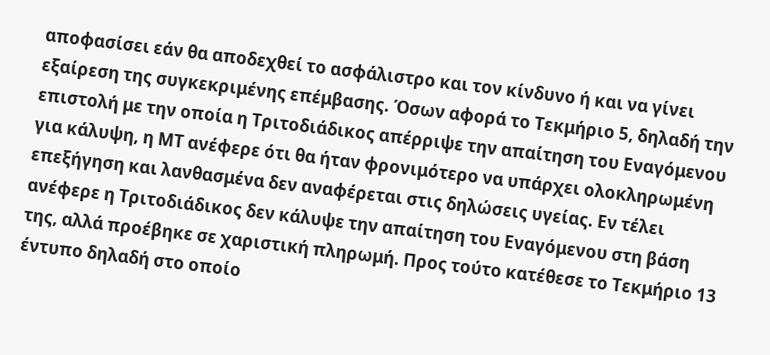αποφασίσει εάν θα αποδεχθεί το ασφάλιστρο και τον κίνδυνο ή και να γίνει εξαίρεση της συγκεκριμένης επέμβασης. Όσων αφορά το Τεκμήριο 5, δηλαδή την επιστολή με την οποία η Τριτοδιάδικος απέρριψε την απαίτηση του Εναγόμενου για κάλυψη, η ΜΤ ανέφερε ότι θα ήταν φρονιμότερο να υπάρχει ολοκληρωμένη επεξήγηση και λανθασμένα δεν αναφέρεται στις δηλώσεις υγείας. Εν τέλει ανέφερε η Τριτοδιάδικος δεν κάλυψε την απαίτηση του Εναγόμενου στη βάση της, αλλά προέβηκε σε χαριστική πληρωμή. Προς τούτο κατέθεσε το Τεκμήριο 13 έντυπο δηλαδή στο οποίο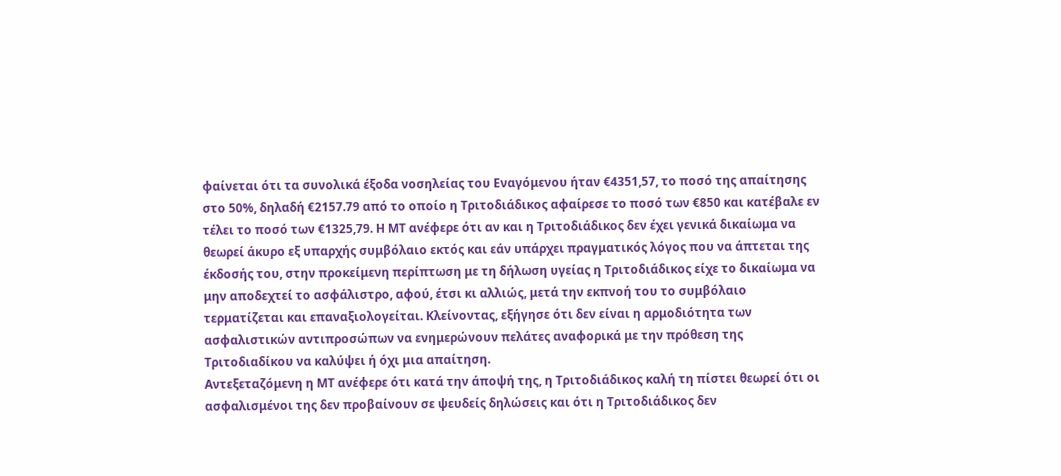φαίνεται ότι τα συνολικά έξοδα νοσηλείας του Εναγόμενου ήταν €4351,57, το ποσό της απαίτησης στο 50%, δηλαδή €2157.79 από το οποίο η Τριτοδιάδικος αφαίρεσε το ποσό των €850 και κατέβαλε εν τέλει το ποσό των €1325,79. Η ΜΤ ανέφερε ότι αν και η Τριτοδιάδικος δεν έχει γενικά δικαίωμα να θεωρεί άκυρο εξ υπαρχής συμβόλαιο εκτός και εάν υπάρχει πραγματικός λόγος που να άπτεται της έκδοσής του, στην προκείμενη περίπτωση με τη δήλωση υγείας η Τριτοδιάδικος είχε το δικαίωμα να μην αποδεχτεί το ασφάλιστρο, αφού, έτσι κι αλλιώς, μετά την εκπνοή του το συμβόλαιο τερματίζεται και επαναξιολογείται. Κλείνοντας, εξήγησε ότι δεν είναι η αρμοδιότητα των ασφαλιστικών αντιπροσώπων να ενημερώνουν πελάτες αναφορικά με την πρόθεση της Τριτοδιαδίκου να καλύψει ή όχι μια απαίτηση.
Αντεξεταζόμενη η ΜΤ ανέφερε ότι κατά την άποψή της, η Τριτοδιάδικος καλή τη πίστει θεωρεί ότι οι ασφαλισμένοι της δεν προβαίνουν σε ψευδείς δηλώσεις και ότι η Τριτοδιάδικος δεν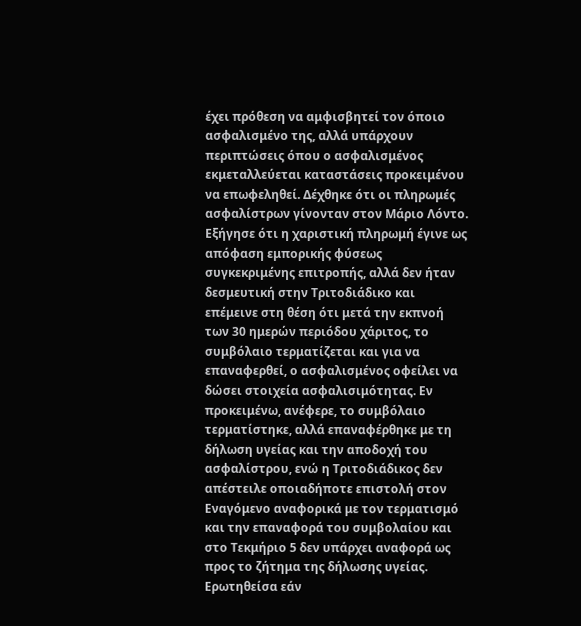έχει πρόθεση να αμφισβητεί τον όποιο ασφαλισμένο της, αλλά υπάρχουν περιπτώσεις όπου ο ασφαλισμένος εκμεταλλεύεται καταστάσεις προκειμένου να επωφεληθεί. Δέχθηκε ότι οι πληρωμές ασφαλίστρων γίνονταν στον Μάριο Λόντο. Εξήγησε ότι η χαριστική πληρωμή έγινε ως απόφαση εμπορικής φύσεως συγκεκριμένης επιτροπής, αλλά δεν ήταν δεσμευτική στην Τριτοδιάδικο και επέμεινε στη θέση ότι μετά την εκπνοή των 30 ημερών περιόδου χάριτος, το συμβόλαιο τερματίζεται και για να επαναφερθεί, ο ασφαλισμένος οφείλει να δώσει στοιχεία ασφαλισιμότητας. Εν προκειμένω, ανέφερε, το συμβόλαιο τερματίστηκε, αλλά επαναφέρθηκε με τη δήλωση υγείας και την αποδοχή του ασφαλίστρου, ενώ η Τριτοδιάδικος δεν απέστειλε οποιαδήποτε επιστολή στον Εναγόμενο αναφορικά με τον τερματισμό και την επαναφορά του συμβολαίου και στο Τεκμήριο 5 δεν υπάρχει αναφορά ως προς το ζήτημα της δήλωσης υγείας.
Ερωτηθείσα εάν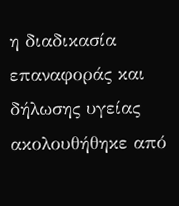η διαδικασία επαναφοράς και δήλωσης υγείας ακολουθήθηκε από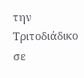την Τριτοδιάδικο σε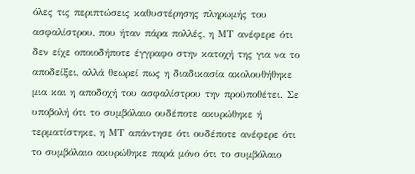όλες τις περιπτώσεις καθυστέρησης πληρωμής του ασφαλίστρου, που ήταν πάρα πολλές, η ΜΤ ανέφερε ότι δεν είχε οποιοδήποτε έγγραφο στην κατοχή της για να το αποδείξει, αλλά θεωρεί πως η διαδικασία ακολουθήθηκε μια και η αποδοχή του ασφαλίστρου την προϋποθέτει. Σε υποβολή ότι το συμβόλαιο ουδέποτε ακυρώθηκε ή τερματίστηκε, η ΜΤ απάντησε ότι ουδέποτε ανέφερε ότι το συμβόλαιο ακυρώθηκε παρά μόνο ότι το συμβόλαιο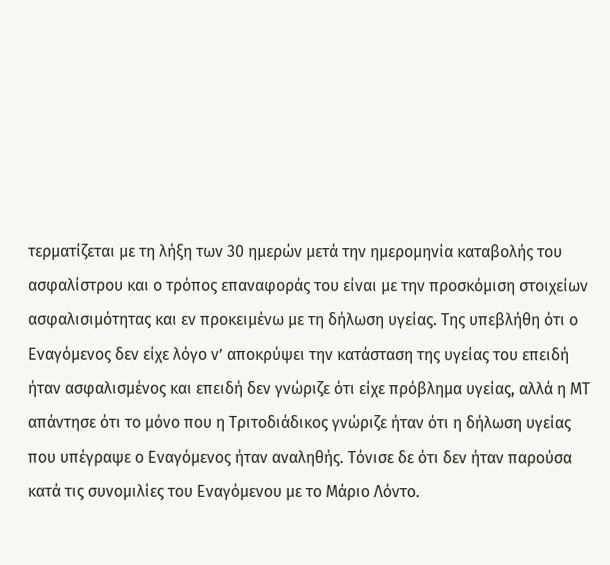τερματίζεται με τη λήξη των 30 ημερών μετά την ημερομηνία καταβολής του ασφαλίστρου και ο τρόπος επαναφοράς του είναι με την προσκόμιση στοιχείων ασφαλισιμότητας και εν προκειμένω με τη δήλωση υγείας. Της υπεβλήθη ότι ο Εναγόμενος δεν είχε λόγο ν’ αποκρύψει την κατάσταση της υγείας του επειδή ήταν ασφαλισμένος και επειδή δεν γνώριζε ότι είχε πρόβλημα υγείας, αλλά η ΜΤ απάντησε ότι το μόνο που η Τριτοδιάδικος γνώριζε ήταν ότι η δήλωση υγείας που υπέγραψε ο Εναγόμενος ήταν αναληθής. Τόνισε δε ότι δεν ήταν παρούσα κατά τις συνομιλίες του Εναγόμενου με το Μάριο Λόντο.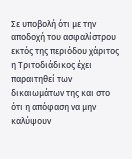Σε υποβολή ότι με την αποδοχή του ασφαλίστρου εκτός της περιόδου χάριτος η Τριτοδιάδικος έχει παραιτηθεί των δικαιωμάτων της και στο ότι η απόφαση να μην καλύψουν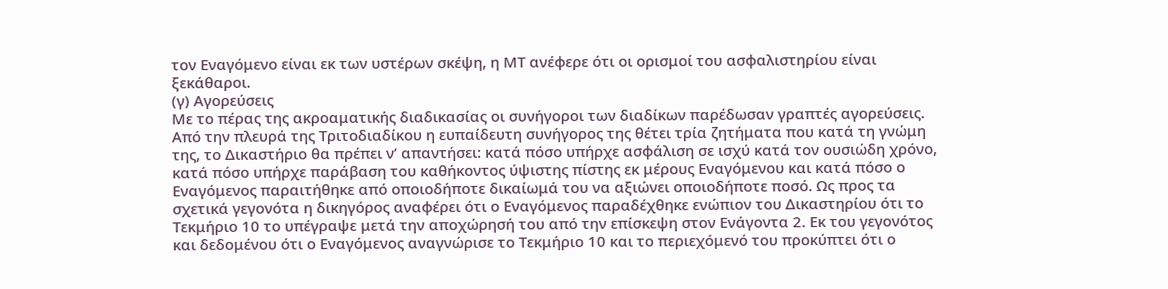τον Εναγόμενο είναι εκ των υστέρων σκέψη, η ΜΤ ανέφερε ότι οι ορισμοί του ασφαλιστηρίου είναι ξεκάθαροι.
(γ) Αγορεύσεις
Με το πέρας της ακροαματικής διαδικασίας οι συνήγοροι των διαδίκων παρέδωσαν γραπτές αγορεύσεις. Από την πλευρά της Τριτοδιαδίκου η ευπαίδευτη συνήγορος της θέτει τρία ζητήματα που κατά τη γνώμη της, το Δικαστήριο θα πρέπει ν’ απαντήσει: κατά πόσο υπήρχε ασφάλιση σε ισχύ κατά τον ουσιώδη χρόνο, κατά πόσο υπήρχε παράβαση του καθήκοντος ύψιστης πίστης εκ μέρους Εναγόμενου και κατά πόσο ο Εναγόμενος παραιτήθηκε από οποιοδήποτε δικαίωμά του να αξιώνει οποιοδήποτε ποσό. Ως προς τα σχετικά γεγονότα η δικηγόρος αναφέρει ότι ο Εναγόμενος παραδέχθηκε ενώπιον του Δικαστηρίου ότι το Τεκμήριο 10 το υπέγραψε μετά την αποχώρησή του από την επίσκεψη στον Ενάγοντα 2. Εκ του γεγονότος και δεδομένου ότι ο Εναγόμενος αναγνώρισε το Τεκμήριο 10 και το περιεχόμενό του προκύπτει ότι ο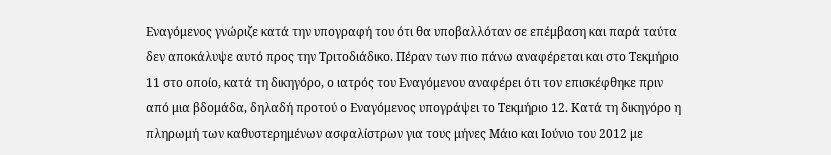Εναγόμενος γνώριζε κατά την υπογραφή του ότι θα υποβαλλόταν σε επέμβαση και παρά ταύτα δεν αποκάλυψε αυτό προς την Τριτοδιάδικο. Πέραν των πιο πάνω αναφέρεται και στο Τεκμήριο 11 στο οποίο, κατά τη δικηγόρο, ο ιατρός του Εναγόμενου αναφέρει ότι τον επισκέφθηκε πριν από μια βδομάδα, δηλαδή προτού ο Εναγόμενος υπογράψει το Τεκμήριο 12. Κατά τη δικηγόρο η πληρωμή των καθυστερημένων ασφαλίστρων για τους μήνες Μάιο και Ιούνιο του 2012 με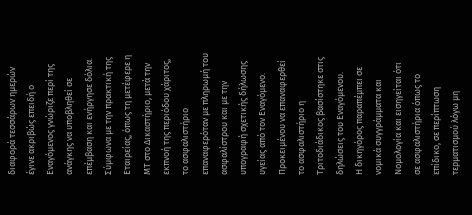διαφορά τεσσάρων ημερών έγινε ακριβώς επειδή ο Εναγόμενος γνώριζε περί της ανάγκης να υποβληθεί σε επέμβαση και ενήργησε δόλια. Σύμφωνα με την πρακτική της Εταιρείας, όπως τη μετέφερε η ΜΤ στο Δικαστήριο, μετά την εκπνοή της περιόδου χάριτος, το ασφαλιστήριο επαναφερόταν με πληρωμή του ασφαλίστρου και με την υπογραφή σχετικής δήλωσης υγείας από τον Εναγόμενο. Προκειμένου να επαναφερθεί το ασφαλιστήριο η Τριτοδιάδικος βασίστηκε στις δηλώσεις του Εναγόμενου.
Η δικηγόρος παραπέμπει σε νομικά συγγράμματα και Νομολογία και εισηγείται ότι σε ασφαλιστήρια όπως το επίδικο, σε περίπτωση τερματισμού λόγω μη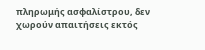πληρωμής ασφαλίστρου, δεν χωρούν απαιτήσεις εκτός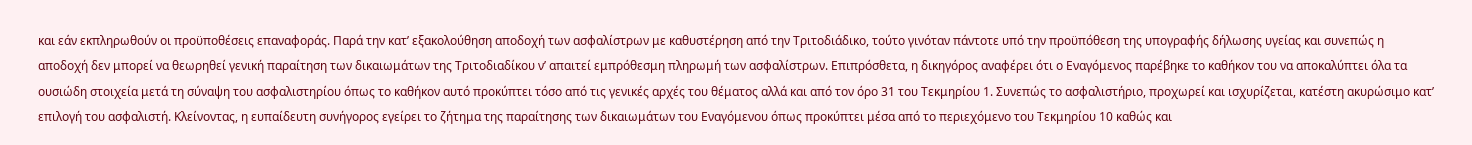και εάν εκπληρωθούν οι προϋποθέσεις επαναφοράς. Παρά την κατ’ εξακολούθηση αποδοχή των ασφαλίστρων με καθυστέρηση από την Τριτοδιάδικο, τούτο γινόταν πάντοτε υπό την προϋπόθεση της υπογραφής δήλωσης υγείας και συνεπώς η αποδοχή δεν μπορεί να θεωρηθεί γενική παραίτηση των δικαιωμάτων της Τριτοδιαδίκου ν’ απαιτεί εμπρόθεσμη πληρωμή των ασφαλίστρων. Επιπρόσθετα, η δικηγόρος αναφέρει ότι ο Εναγόμενος παρέβηκε το καθήκον του να αποκαλύπτει όλα τα ουσιώδη στοιχεία μετά τη σύναψη του ασφαλιστηρίου όπως το καθήκον αυτό προκύπτει τόσο από τις γενικές αρχές του θέματος αλλά και από τον όρο 31 του Τεκμηρίου 1. Συνεπώς το ασφαλιστήριο, προχωρεί και ισχυρίζεται, κατέστη ακυρώσιμο κατ’ επιλογή του ασφαλιστή. Κλείνοντας, η ευπαίδευτη συνήγορος εγείρει το ζήτημα της παραίτησης των δικαιωμάτων του Εναγόμενου όπως προκύπτει μέσα από το περιεχόμενο του Τεκμηρίου 10 καθώς και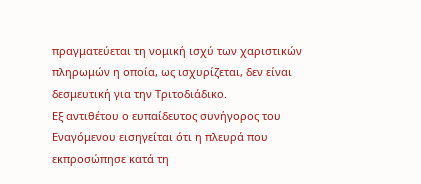πραγματεύεται τη νομική ισχύ των χαριστικών πληρωμών η οποία, ως ισχυρίζεται, δεν είναι δεσμευτική για την Τριτοδιάδικο.
Εξ αντιθέτου ο ευπαίδευτος συνήγορος του Εναγόμενου εισηγείται ότι η πλευρά που εκπροσώπησε κατά τη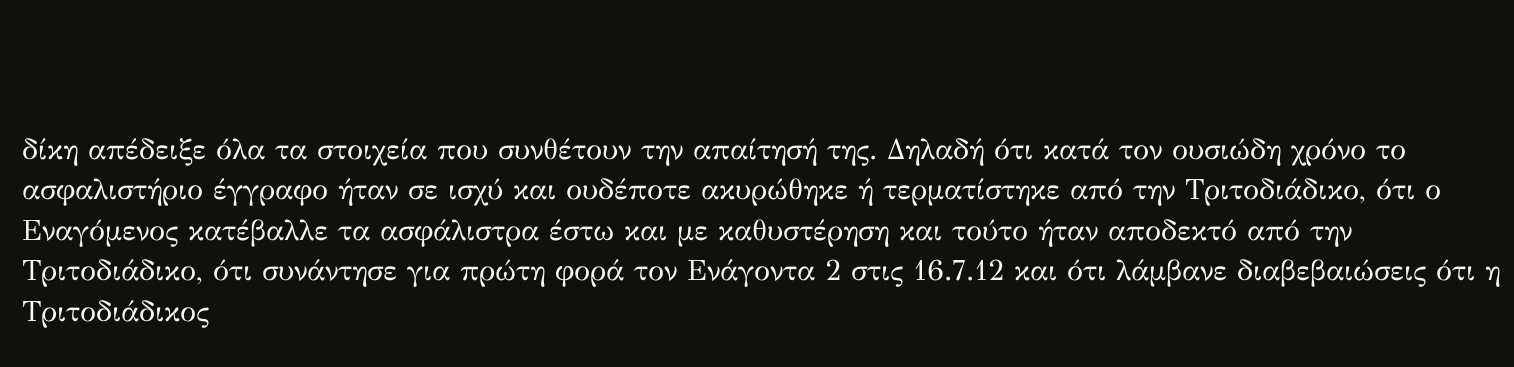δίκη απέδειξε όλα τα στοιχεία που συνθέτουν την απαίτησή της. Δηλαδή ότι κατά τον ουσιώδη χρόνο το ασφαλιστήριο έγγραφο ήταν σε ισχύ και ουδέποτε ακυρώθηκε ή τερματίστηκε από την Τριτοδιάδικο, ότι ο Εναγόμενος κατέβαλλε τα ασφάλιστρα έστω και με καθυστέρηση και τούτο ήταν αποδεκτό από την Τριτοδιάδικο, ότι συνάντησε για πρώτη φορά τον Ενάγοντα 2 στις 16.7.12 και ότι λάμβανε διαβεβαιώσεις ότι η Τριτοδιάδικος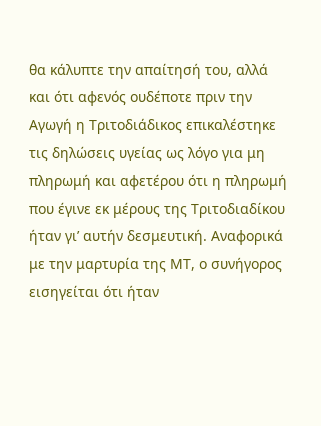θα κάλυπτε την απαίτησή του, αλλά και ότι αφενός ουδέποτε πριν την Αγωγή η Τριτοδιάδικος επικαλέστηκε τις δηλώσεις υγείας ως λόγο για μη πληρωμή και αφετέρου ότι η πληρωμή που έγινε εκ μέρους της Τριτοδιαδίκου ήταν γι’ αυτήν δεσμευτική. Αναφορικά με την μαρτυρία της ΜΤ, ο συνήγορος εισηγείται ότι ήταν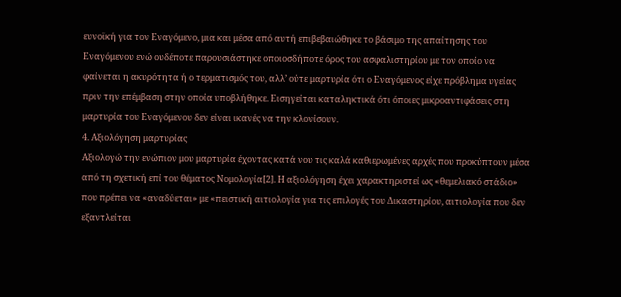ευνοϊκή για τον Εναγόμενο, μια και μέσα από αυτή επιβεβαιώθηκε το βάσιμο της απαίτησης του Εναγόμενου ενώ ουδέποτε παρουσιάστηκε οποιοσδήποτε όρος του ασφαλιστηρίου με τον οποίο να φαίνεται η ακυρότητα ή ο τερματισμός του, αλλ’ ούτε μαρτυρία ότι ο Εναγόμενος είχε πρόβλημα υγείας πριν την επέμβαση στην οποία υποβλήθηκε. Εισηγείται καταληκτικά ότι όποιες μικροαντιφάσεις στη μαρτυρία του Εναγόμενου δεν είναι ικανές να την κλονίσουν.
4. Αξιολόγηση μαρτυρίας
Αξιολογώ την ενώπιον μου μαρτυρία έχοντας κατά νου τις καλά καθιερωμένες αρχές που προκύπτουν μέσα από τη σχετική επί του θέματος Νομολογία[2]. Η αξιολόγηση έχει χαρακτηριστεί ως «θεμελιακό στάδιο» που πρέπει να «αναδύεται» με «πειστική αιτιολογία για τις επιλογές του Δικαστηρίου, αιτιολογία που δεν εξαντλείται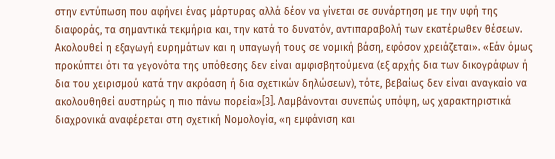στην εντύπωση που αφήνει ένας μάρτυρας αλλά δέον να γίνεται σε συνάρτηση με την υφή της διαφοράς, τα σημαντικά τεκμήρια και, την κατά το δυνατόν, αντιπαραβολή των εκατέρωθεν θέσεων. Ακολουθεί η εξαγωγή ευρημάτων και η υπαγωγή τους σε νομική βάση, εφόσον χρειάζεται». «Εάν όμως προκύπτει ότι τα γεγονότα της υπόθεσης δεν είναι αμφισβητούμενα (εξ αρχής δια των δικογράφων ή δια του χειρισμού κατά την ακρόαση ή δια σχετικών δηλώσεων), τότε, βεβαίως δεν είναι αναγκαίο να ακολουθηθεί αυστηρώς η πιο πάνω πορεία»[3]. Λαμβάνονται συνεπώς υπόψη, ως χαρακτηριστικά διαχρονικά αναφέρεται στη σχετική Νομολογία, «η εμφάνιση και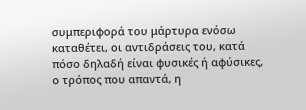συμπεριφορά του μάρτυρα ενόσω καταθέτει, οι αντιδράσεις του, κατά πόσο δηλαδή είναι φυσικές ή αφύσικες, ο τρόπος που απαντά, η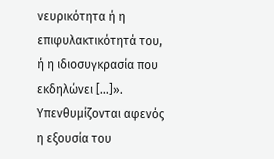νευρικότητα ή η επιφυλακτικότητά του, ή η ιδιοσυγκρασία που εκδηλώνει [...]». Υπενθυμίζονται αφενός η εξουσία του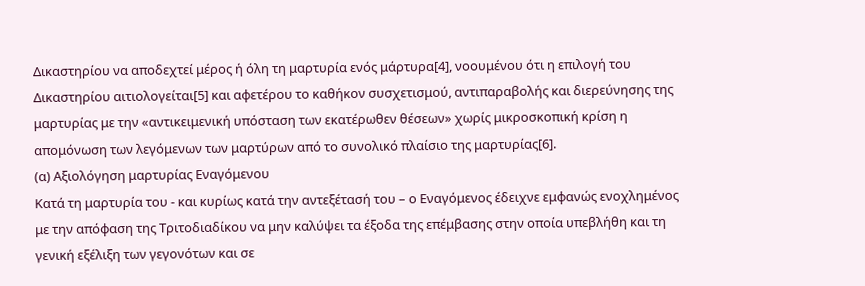Δικαστηρίου να αποδεχτεί μέρος ή όλη τη μαρτυρία ενός μάρτυρα[4], νοουμένου ότι η επιλογή του Δικαστηρίου αιτιολογείται[5] και αφετέρου το καθήκον συσχετισμού, αντιπαραβολής και διερεύνησης της μαρτυρίας με την «αντικειμενική υπόσταση των εκατέρωθεν θέσεων» χωρίς μικροσκοπική κρίση η απομόνωση των λεγόμενων των μαρτύρων από το συνολικό πλαίσιο της μαρτυρίας[6].
(α) Αξιολόγηση μαρτυρίας Εναγόμενου
Κατά τη μαρτυρία του - και κυρίως κατά την αντεξέτασή του – ο Εναγόμενος έδειχνε εμφανώς ενοχλημένος με την απόφαση της Τριτοδιαδίκου να μην καλύψει τα έξοδα της επέμβασης στην οποία υπεβλήθη και τη γενική εξέλιξη των γεγονότων και σε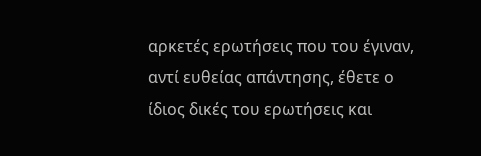αρκετές ερωτήσεις που του έγιναν, αντί ευθείας απάντησης, έθετε ο ίδιος δικές του ερωτήσεις και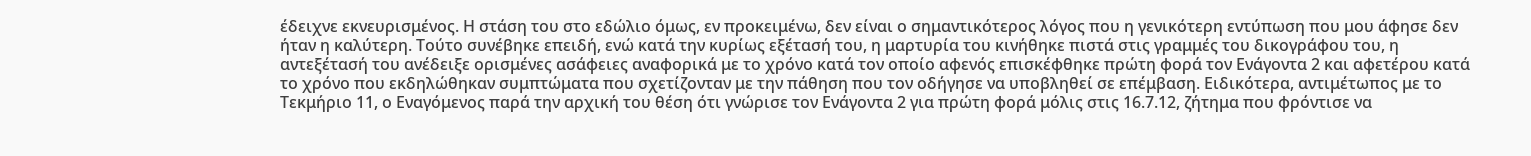έδειχνε εκνευρισμένος. Η στάση του στο εδώλιο όμως, εν προκειμένω, δεν είναι ο σημαντικότερος λόγος που η γενικότερη εντύπωση που μου άφησε δεν ήταν η καλύτερη. Τούτο συνέβηκε επειδή, ενώ κατά την κυρίως εξέτασή του, η μαρτυρία του κινήθηκε πιστά στις γραμμές του δικογράφου του, η αντεξέτασή του ανέδειξε ορισμένες ασάφειες αναφορικά με το χρόνο κατά τον οποίο αφενός επισκέφθηκε πρώτη φορά τον Ενάγοντα 2 και αφετέρου κατά το χρόνο που εκδηλώθηκαν συμπτώματα που σχετίζονταν με την πάθηση που τον οδήγησε να υποβληθεί σε επέμβαση. Ειδικότερα, αντιμέτωπος με το Τεκμήριο 11, ο Εναγόμενος παρά την αρχική του θέση ότι γνώρισε τον Ενάγοντα 2 για πρώτη φορά μόλις στις 16.7.12, ζήτημα που φρόντισε να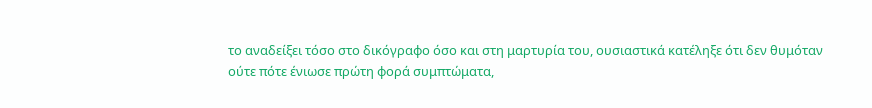το αναδείξει τόσο στο δικόγραφο όσο και στη μαρτυρία του, ουσιαστικά κατέληξε ότι δεν θυμόταν ούτε πότε ένιωσε πρώτη φορά συμπτώματα,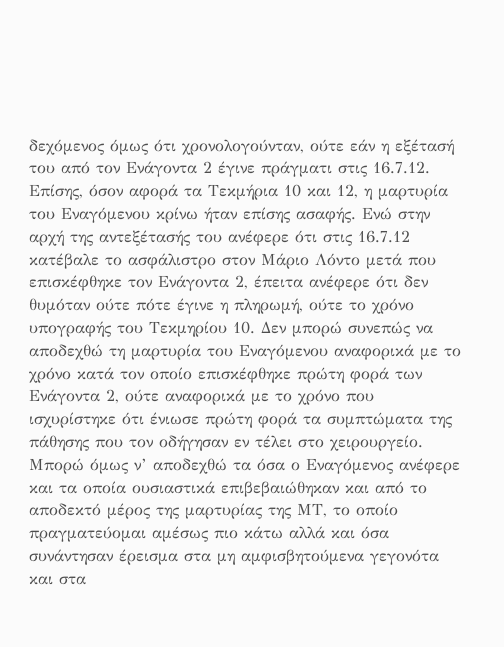δεχόμενος όμως ότι χρονολογούνταν, ούτε εάν η εξέτασή του από τον Ενάγοντα 2 έγινε πράγματι στις 16.7.12. Επίσης, όσον αφορά τα Τεκμήρια 10 και 12, η μαρτυρία του Εναγόμενου κρίνω ήταν επίσης ασαφής. Ενώ στην αρχή της αντεξέτασής του ανέφερε ότι στις 16.7.12 κατέβαλε το ασφάλιστρο στον Μάριο Λόντο μετά που επισκέφθηκε τον Ενάγοντα 2, έπειτα ανέφερε ότι δεν θυμόταν ούτε πότε έγινε η πληρωμή, ούτε το χρόνο υπογραφής του Τεκμηρίου 10. Δεν μπορώ συνεπώς να αποδεχθώ τη μαρτυρία του Εναγόμενου αναφορικά με το χρόνο κατά τον οποίο επισκέφθηκε πρώτη φορά των Ενάγοντα 2, ούτε αναφορικά με το χρόνο που ισχυρίστηκε ότι ένιωσε πρώτη φορά τα συμπτώματα της πάθησης που τον οδήγησαν εν τέλει στο χειρουργείο. Μπορώ όμως ν’ αποδεχθώ τα όσα ο Εναγόμενος ανέφερε και τα οποία ουσιαστικά επιβεβαιώθηκαν και από το αποδεκτό μέρος της μαρτυρίας της ΜΤ, το οποίο πραγματεύομαι αμέσως πιο κάτω αλλά και όσα συνάντησαν έρεισμα στα μη αμφισβητούμενα γεγονότα και στα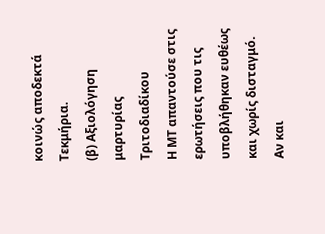κοινώς αποδεκτά Τεκμήρια.
(β) Αξιολόγηση μαρτυρίας Τριτοδιαδίκου
Η ΜΤ απαντούσε στις ερωτήσεις που τις υποβλήθηκαν ευθέως και χωρίς δισταγμό. Αν και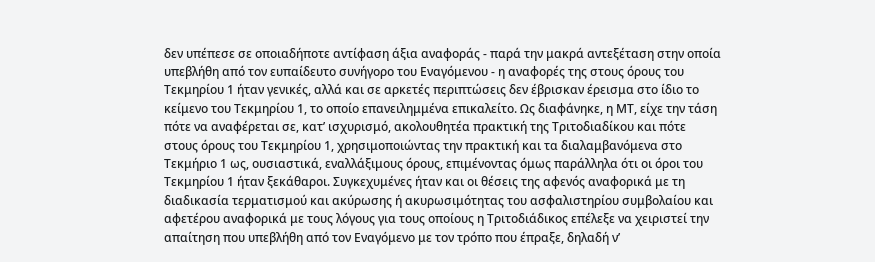δεν υπέπεσε σε οποιαδήποτε αντίφαση άξια αναφοράς - παρά την μακρά αντεξέταση στην οποία υπεβλήθη από τον ευπαίδευτο συνήγορο του Εναγόμενου - η αναφορές της στους όρους του Τεκμηρίου 1 ήταν γενικές, αλλά και σε αρκετές περιπτώσεις δεν έβρισκαν έρεισμα στο ίδιο το κείμενο του Τεκμηρίου 1, το οποίο επανειλημμένα επικαλείτο. Ως διαφάνηκε, η ΜΤ, είχε την τάση πότε να αναφέρεται σε, κατ’ ισχυρισμό, ακολουθητέα πρακτική της Τριτοδιαδίκου και πότε στους όρους του Τεκμηρίου 1, χρησιμοποιώντας την πρακτική και τα διαλαμβανόμενα στο Τεκμήριο 1 ως, ουσιαστικά, εναλλάξιμους όρους, επιμένοντας όμως παράλληλα ότι οι όροι του Τεκμηρίου 1 ήταν ξεκάθαροι. Συγκεχυμένες ήταν και οι θέσεις της αφενός αναφορικά με τη διαδικασία τερματισμού και ακύρωσης ή ακυρωσιμότητας του ασφαλιστηρίου συμβολαίου και αφετέρου αναφορικά με τους λόγους για τους οποίους η Τριτοδιάδικος επέλεξε να χειριστεί την απαίτηση που υπεβλήθη από τον Εναγόμενο με τον τρόπο που έπραξε, δηλαδή ν’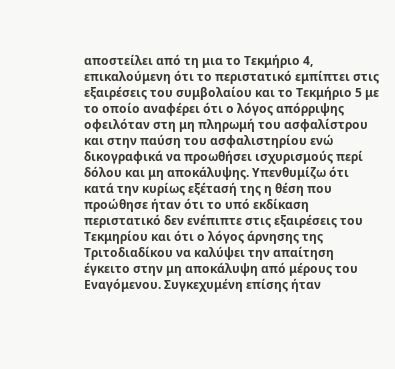αποστείλει από τη μια το Τεκμήριο 4, επικαλούμενη ότι το περιστατικό εμπίπτει στις εξαιρέσεις του συμβολαίου και το Τεκμήριο 5 με το οποίο αναφέρει ότι ο λόγος απόρριψης οφειλόταν στη μη πληρωμή του ασφαλίστρου και στην παύση του ασφαλιστηρίου ενώ δικογραφικά να προωθήσει ισχυρισμούς περί δόλου και μη αποκάλυψης. Υπενθυμίζω ότι κατά την κυρίως εξέτασή της η θέση που προώθησε ήταν ότι το υπό εκδίκαση περιστατικό δεν ενέπιπτε στις εξαιρέσεις του Τεκμηρίου και ότι ο λόγος άρνησης της Τριτοδιαδίκου να καλύψει την απαίτηση έγκειτο στην μη αποκάλυψη από μέρους του Εναγόμενου. Συγκεχυμένη επίσης ήταν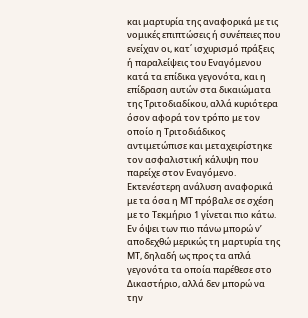και μαρτυρία της αναφορικά με τις νομικές επιπτώσεις ή συνέπειες που ενείχαν οι, κατ΄ ισχυρισμό πράξεις ή παραλείψεις του Εναγόμενου κατά τα επίδικα γεγονότα, και η επίδραση αυτών στα δικαιώματα της Τριτοδιαδίκου, αλλά κυριότερα όσον αφορά τον τρόπο με τον οποίο η Τριτοδιάδικος αντιμετώπισε και μεταχειρίστηκε τον ασφαλιστική κάλυψη που παρείχε στον Εναγόμενο.
Εκτενέστερη ανάλυση αναφορικά με τα όσα η ΜΤ πρόβαλε σε σχέση με το Τεκμήριο 1 γίνεται πιο κάτω. Εν όψει των πιο πάνω μπορώ ν’ αποδεχθώ μερικώς τη μαρτυρία της ΜΤ, δηλαδή ως προς τα απλά γεγονότα τα οποία παρέθεσε στο Δικαστήριο, αλλά δεν μπορώ να την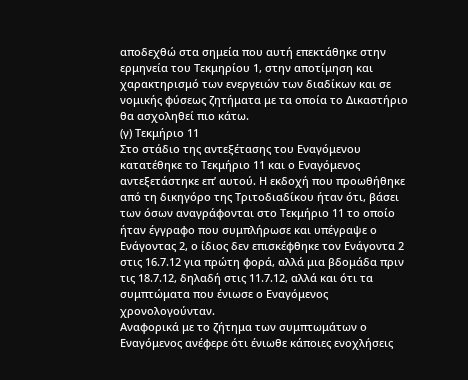αποδεχθώ στα σημεία που αυτή επεκτάθηκε στην ερμηνεία του Τεκμηρίου 1, στην αποτίμηση και χαρακτηρισμό των ενεργειών των διαδίκων και σε νομικής φύσεως ζητήματα με τα οποία το Δικαστήριο θα ασχοληθεί πιο κάτω.
(γ) Τεκμήριο 11
Στο στάδιο της αντεξέτασης του Εναγόμενου κατατέθηκε το Τεκμήριο 11 και ο Εναγόμενος αντεξετάστηκε επ’ αυτού. Η εκδοχή που προωθήθηκε από τη δικηγόρο της Τριτοδιαδίκου ήταν ότι, βάσει των όσων αναγράφονται στο Τεκμήριο 11 το οποίο ήταν έγγραφο που συμπλήρωσε και υπέγραψε ο Ενάγοντας 2, ο ίδιος δεν επισκέφθηκε τον Ενάγοντα 2 στις 16.7.12 για πρώτη φορά, αλλά μια βδομάδα πριν τις 18.7.12, δηλαδή στις 11.7.12, αλλά και ότι τα συμπτώματα που ένιωσε ο Εναγόμενος χρονολογούνταν.
Αναφορικά με το ζήτημα των συμπτωμάτων ο Εναγόμενος ανέφερε ότι ένιωθε κάποιες ενοχλήσεις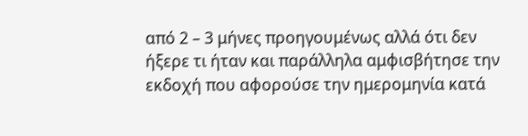από 2 – 3 μήνες προηγουμένως αλλά ότι δεν ήξερε τι ήταν και παράλληλα αμφισβήτησε την εκδοχή που αφορούσε την ημερομηνία κατά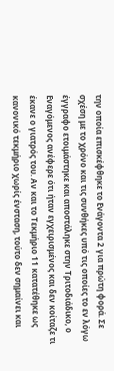την οποία επισκέφθηκε το Ενάγοντα 2 για πρώτη φορά. Σε σχέση με το χρόνο και τις συνθήκες υπό τις οποίες το εν λόγω έγγραφο ετοιμάστηκε και αποστάληκε στην Τριτοδιάδικο, ο Εναγόμενος ανέφερε ότι ήταν εγχειρισμένος και δεν κοίταζε τι έκανε ο γιατρός του. Αν και το Τεκμήριο 11 κατατέθηκε ως κανονικό τεκμήριο χωρίς ένσταση, τούτο δεν σημαίνει και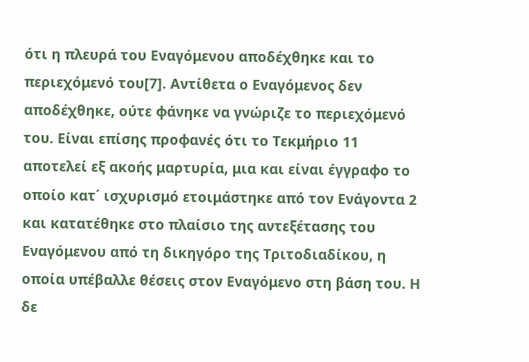ότι η πλευρά του Εναγόμενου αποδέχθηκε και το περιεχόμενό του[7]. Αντίθετα ο Εναγόμενος δεν αποδέχθηκε, ούτε φάνηκε να γνώριζε το περιεχόμενό του. Είναι επίσης προφανές ότι το Τεκμήριο 11 αποτελεί εξ ακοής μαρτυρία, μια και είναι έγγραφο το οποίο κατ΄ ισχυρισμό ετοιμάστηκε από τον Ενάγοντα 2 και κατατέθηκε στο πλαίσιο της αντεξέτασης του Εναγόμενου από τη δικηγόρο της Τριτοδιαδίκου, η οποία υπέβαλλε θέσεις στον Εναγόμενο στη βάση του. Η δε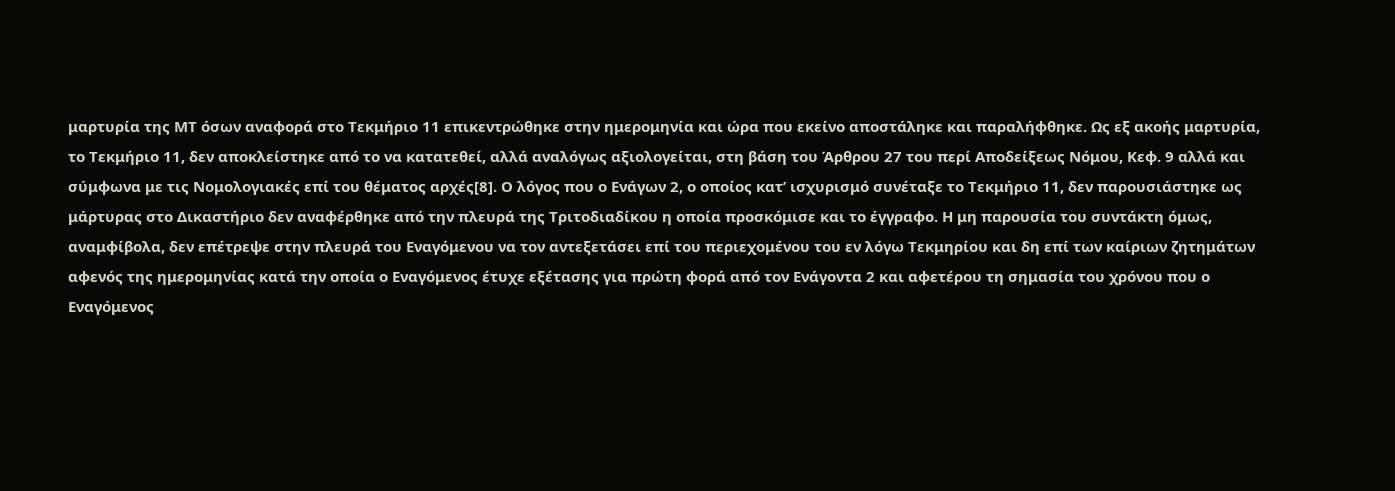μαρτυρία της ΜΤ όσων αναφορά στο Τεκμήριο 11 επικεντρώθηκε στην ημερομηνία και ώρα που εκείνο αποστάληκε και παραλήφθηκε. Ως εξ ακοής μαρτυρία, το Τεκμήριο 11, δεν αποκλείστηκε από το να κατατεθεί, αλλά αναλόγως αξιολογείται, στη βάση του Άρθρου 27 του περί Αποδείξεως Νόμου, Κεφ. 9 αλλά και σύμφωνα με τις Νομολογιακές επί του θέματος αρχές[8]. Ο λόγος που ο Ενάγων 2, ο οποίος κατ’ ισχυρισμό συνέταξε το Τεκμήριο 11, δεν παρουσιάστηκε ως μάρτυρας στο Δικαστήριο δεν αναφέρθηκε από την πλευρά της Τριτοδιαδίκου η οποία προσκόμισε και το έγγραφο. Η μη παρουσία του συντάκτη όμως, αναμφίβολα, δεν επέτρεψε στην πλευρά του Εναγόμενου να τον αντεξετάσει επί του περιεχομένου του εν λόγω Τεκμηρίου και δη επί των καίριων ζητημάτων αφενός της ημερομηνίας κατά την οποία ο Εναγόμενος έτυχε εξέτασης για πρώτη φορά από τον Ενάγοντα 2 και αφετέρου τη σημασία του χρόνου που ο Εναγόμενος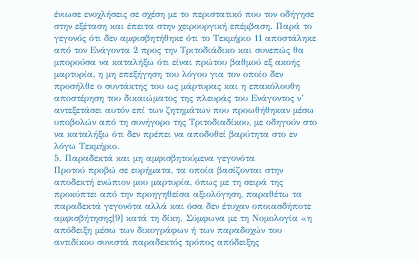ένιωσε ενοχλήσεις σε σχέση με το περιστατικό που τον οδήγησε στην εξέταση και έπειτα στην χειρουργική επέμβαση. Παρά το γεγονός ότι δεν αμφισβητήθηκε ότι το Τεκμήριο 11 αποστάληκε από τον Ενάγοντα 2 προς την Τριτοδιάδικο και συνεπώς θα μπορούσα να καταλήξω ότι είναι πρώτου βαθμού εξ ακοής μαρτυρία, η μη επεξήγηση του λόγου για τον οποίο δεν προσήλθε ο συντάκτης του ως μάρτυρας και η επακόλουθη αποστέρηση του δικαιώματος της πλευράς του Ενάγοντος ν’ αντεξετάσει αυτόν επί των ζητημάτων που προωθήθηκαν μέσω υποβολών από τη συνήγορο της Τριτοδιαδίκου, με οδηγούν στο να καταλήξω ότι δεν πρέπει να αποδοθεί βαρύτητα στο εν λόγω Τεκμήριο.
5. Παραδεκτά και μη αμφισβητούμενα γεγονότα
Προτού προβώ σε ευρήματα, τα οποία βασίζονται στην αποδεκτή ενώπιον μου μαρτυρία, όπως με τη σειρά της προκύπτει από την προηγηθείσα αξιολόγηση, παραθέτω τα παραδεκτά γεγονότα αλλά και όσα δεν έτυχαν οποιασδήποτε αμφισβήτησης[9] κατά τη δίκη. Σύμφωνα με τη Νομολογία «η απόδειξη μέσω των δικογράφων ή των παραδοχών του αντιδίκου συνιστά παραδεκτός τρόπος απόδειξης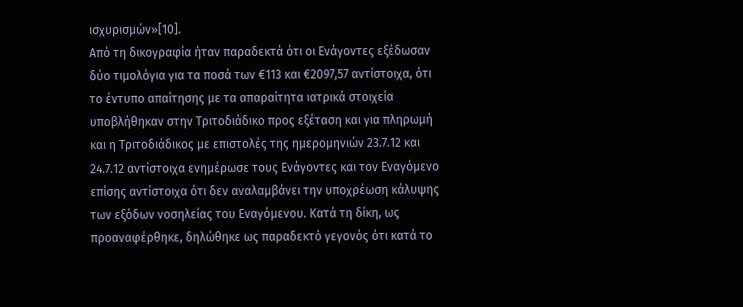ισχυρισμών»[10].
Από τη δικογραφία ήταν παραδεκτά ότι οι Ενάγοντες εξέδωσαν δύο τιμολόγια για τα ποσά των €113 και €2097,57 αντίστοιχα, ότι το έντυπο απαίτησης με τα απαραίτητα ιατρικά στοιχεία υποβλήθηκαν στην Τριτοδιάδικο προς εξέταση και για πληρωμή και η Τριτοδιάδικος με επιστολές της ημερομηνιών 23.7.12 και 24.7.12 αντίστοιχα ενημέρωσε τους Ενάγοντες και τον Εναγόμενο επίσης αντίστοιχα ότι δεν αναλαμβάνει την υποχρέωση κάλυψης των εξόδων νοσηλείας του Εναγόμενου. Κατά τη δίκη, ως προαναφέρθηκε, δηλώθηκε ως παραδεκτό γεγονός ότι κατά το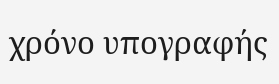χρόνο υπογραφής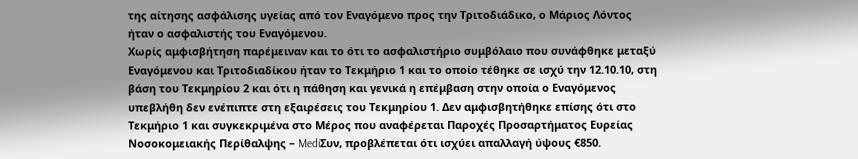της αίτησης ασφάλισης υγείας από τον Εναγόμενο προς την Τριτοδιάδικο, ο Μάριος Λόντος ήταν ο ασφαλιστής του Εναγόμενου.
Χωρίς αμφισβήτηση παρέμειναν και το ότι το ασφαλιστήριο συμβόλαιο που συνάφθηκε μεταξύ Εναγόμενου και Τριτοδιαδίκου ήταν το Τεκμήριο 1 και το οποίο τέθηκε σε ισχύ την 12.10.10, στη βάση του Τεκμηρίου 2 και ότι η πάθηση και γενικά η επέμβαση στην οποία ο Εναγόμενος υπεβλήθη δεν ενέπιπτε στη εξαιρέσεις του Τεκμηρίου 1. Δεν αμφισβητήθηκε επίσης ότι στο Τεκμήριο 1 και συγκεκριμένα στο Μέρος που αναφέρεται Παροχές Προσαρτήματος Ευρείας Νοσοκομειακής Περίθαλψης – MediΣυν, προβλέπεται ότι ισχύει απαλλαγή ύψους €850.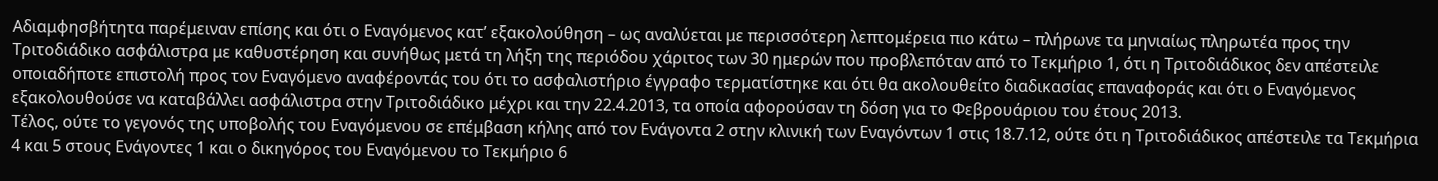Αδιαμφησβήτητα παρέμειναν επίσης και ότι ο Εναγόμενος κατ’ εξακολούθηση – ως αναλύεται με περισσότερη λεπτομέρεια πιο κάτω – πλήρωνε τα μηνιαίως πληρωτέα προς την Τριτοδιάδικο ασφάλιστρα με καθυστέρηση και συνήθως μετά τη λήξη της περιόδου χάριτος των 30 ημερών που προβλεπόταν από το Τεκμήριο 1, ότι η Τριτοδιάδικος δεν απέστειλε οποιαδήποτε επιστολή προς τον Εναγόμενο αναφέροντάς του ότι το ασφαλιστήριο έγγραφο τερματίστηκε και ότι θα ακολουθείτο διαδικασίας επαναφοράς και ότι ο Εναγόμενος εξακολουθούσε να καταβάλλει ασφάλιστρα στην Τριτοδιάδικο μέχρι και την 22.4.2013, τα οποία αφορούσαν τη δόση για το Φεβρουάριου του έτους 2013.
Τέλος, ούτε το γεγονός της υποβολής του Εναγόμενου σε επέμβαση κήλης από τον Ενάγοντα 2 στην κλινική των Εναγόντων 1 στις 18.7.12, ούτε ότι η Τριτοδιάδικος απέστειλε τα Τεκμήρια 4 και 5 στους Ενάγοντες 1 και ο δικηγόρος του Εναγόμενου το Τεκμήριο 6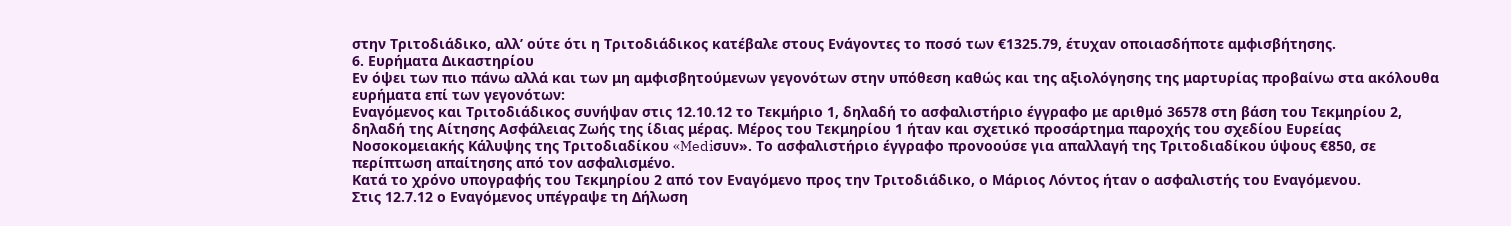στην Τριτοδιάδικο, αλλ’ ούτε ότι η Τριτοδιάδικος κατέβαλε στους Ενάγοντες το ποσό των €1325.79, έτυχαν οποιασδήποτε αμφισβήτησης.
6. Ευρήματα Δικαστηρίου
Εν όψει των πιο πάνω αλλά και των μη αμφισβητούμενων γεγονότων στην υπόθεση καθώς και της αξιολόγησης της μαρτυρίας προβαίνω στα ακόλουθα ευρήματα επί των γεγονότων:
Εναγόμενος και Τριτοδιάδικος συνήψαν στις 12.10.12 το Τεκμήριο 1, δηλαδή το ασφαλιστήριο έγγραφο με αριθμό 36578 στη βάση του Τεκμηρίου 2, δηλαδή της Αίτησης Ασφάλειας Ζωής της ίδιας μέρας. Μέρος του Τεκμηρίου 1 ήταν και σχετικό προσάρτημα παροχής του σχεδίου Ευρείας Νοσοκομειακής Κάλυψης της Τριτοδιαδίκου «Mediσυν». Το ασφαλιστήριο έγγραφο προνοούσε για απαλλαγή της Τριτοδιαδίκου ύψους €850, σε περίπτωση απαίτησης από τον ασφαλισμένο.
Κατά το χρόνο υπογραφής του Τεκμηρίου 2 από τον Εναγόμενο προς την Τριτοδιάδικο, ο Μάριος Λόντος ήταν ο ασφαλιστής του Εναγόμενου.
Στις 12.7.12 ο Εναγόμενος υπέγραψε τη Δήλωση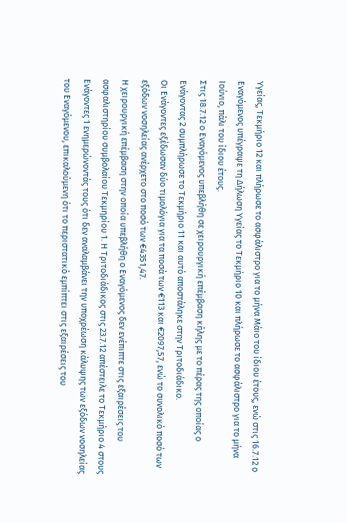Υγείας, Τεκμήριο 12 και πλήρωσε το ασφάλιστρο για το μήνα Μάιο του ίδιου έτους, ενώ στις 16.7.12 ο Εναγόμενος υπέγραψε τη Δήλωση Υγείας το Τεκμήριο 10 και πλήρωσε το ασφάλιστρο για το μήνα Ιούνιο, πάλι του ίδιου έτους.
Στις 18.7.12 ο Εναγόμενος υπεβλήθη σε χειρουργική επέμβαση κήλης με το πέρας της οποίας ο Ενάγοντας 2 συμπλήρωσε το Τεκμήριο 11 και αυτό αποστάληκε στην Τριτοδιάδικο.
Οι Ενάγοντες εξέδωσαν δύο τιμολόγια για τα ποσά των €113 και €2097,57, ενώ το συνολικό ποσό των εξόδων νοσηλείας ανέρχετο στο ποσό των €4351,47.
Η χειρουργική επέμβαση στην οποία υπεβλήθη ο Εναγόμενος δεν ενέπιπτε στις εξαιρέσεις του ασφαλιστηρίου συμβολαίου Τεκμηρίου 1. Η Τριτοδιάδικος στις 23.7.12 απέστειλε το Τεκμήριο 4 στους Ενάγοντες 1 ενημερώνοντάς τους ότι δεν αναλαμβάνει την υποχρέωση κάλυψης των εξόδων νοσηλείας του Εναγόμενου, επικαλούμενη ότι το περιστατικό εμπίπτει στις εξαιρέσεις του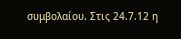συμβολαίου. Στις 24.7.12 η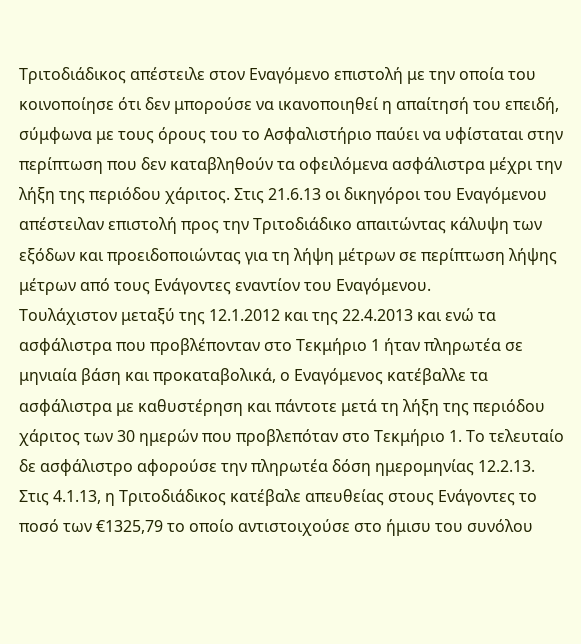Τριτοδιάδικος απέστειλε στον Εναγόμενο επιστολή με την οποία του κοινοποίησε ότι δεν μπορούσε να ικανοποιηθεί η απαίτησή του επειδή, σύμφωνα με τους όρους του το Ασφαλιστήριο παύει να υφίσταται στην περίπτωση που δεν καταβληθούν τα οφειλόμενα ασφάλιστρα μέχρι την λήξη της περιόδου χάριτος. Στις 21.6.13 οι δικηγόροι του Εναγόμενου απέστειλαν επιστολή προς την Τριτοδιάδικο απαιτώντας κάλυψη των εξόδων και προειδοποιώντας για τη λήψη μέτρων σε περίπτωση λήψης μέτρων από τους Ενάγοντες εναντίον του Εναγόμενου.
Τουλάχιστον μεταξύ της 12.1.2012 και της 22.4.2013 και ενώ τα ασφάλιστρα που προβλέπονταν στο Τεκμήριο 1 ήταν πληρωτέα σε μηνιαία βάση και προκαταβολικά, ο Εναγόμενος κατέβαλλε τα ασφάλιστρα με καθυστέρηση και πάντοτε μετά τη λήξη της περιόδου χάριτος των 30 ημερών που προβλεπόταν στο Τεκμήριο 1. Το τελευταίο δε ασφάλιστρο αφορούσε την πληρωτέα δόση ημερομηνίας 12.2.13.
Στις 4.1.13, η Τριτοδιάδικος κατέβαλε απευθείας στους Ενάγοντες το ποσό των €1325,79 το οποίο αντιστοιχούσε στο ήμισυ του συνόλου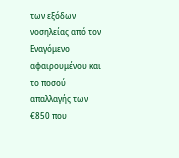των εξόδων νοσηλείας από τον Εναγόμενο αφαιρουμένου και το ποσού απαλλαγής των €850 που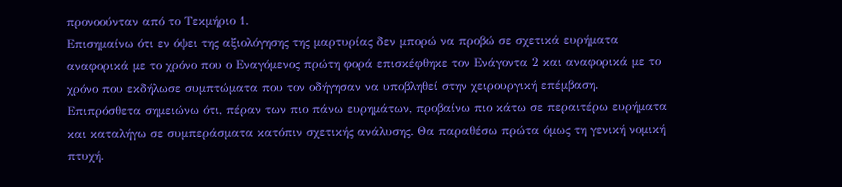προνοούνταν από το Τεκμήριο 1.
Επισημαίνω ότι εν όψει της αξιολόγησης της μαρτυρίας δεν μπορώ να προβώ σε σχετικά ευρήματα αναφορικά με το χρόνο που ο Εναγόμενος πρώτη φορά επισκέφθηκε τον Ενάγοντα 2 και αναφορικά με το χρόνο που εκδήλωσε συμπτώματα που τον οδήγησαν να υποβληθεί στην χειρουργική επέμβαση.
Επιπρόσθετα σημειώνω ότι, πέραν των πιο πάνω ευρημάτων, προβαίνω πιο κάτω σε περαιτέρω ευρήματα και καταλήγω σε συμπεράσματα κατόπιν σχετικής ανάλυσης. Θα παραθέσω πρώτα όμως τη γενική νομική πτυχή.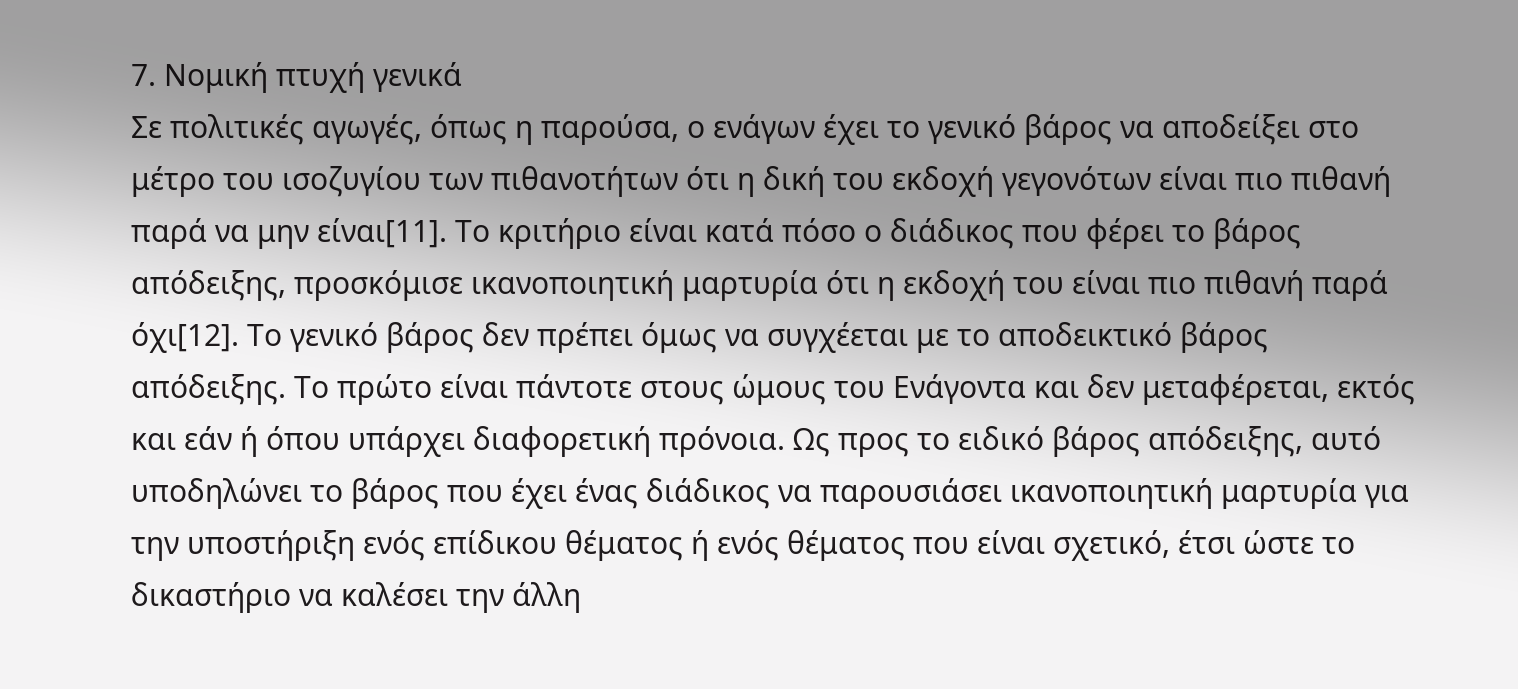7. Νομική πτυχή γενικά
Σε πολιτικές αγωγές, όπως η παρούσα, ο ενάγων έχει το γενικό βάρος να αποδείξει στο μέτρο του ισοζυγίου των πιθανοτήτων ότι η δική του εκδοχή γεγονότων είναι πιο πιθανή παρά να μην είναι[11]. Το κριτήριο είναι κατά πόσο ο διάδικος που φέρει το βάρος απόδειξης, προσκόμισε ικανοποιητική μαρτυρία ότι η εκδοχή του είναι πιο πιθανή παρά όχι[12]. Το γενικό βάρος δεν πρέπει όμως να συγχέεται με το αποδεικτικό βάρος απόδειξης. Το πρώτο είναι πάντοτε στους ώμους του Ενάγοντα και δεν μεταφέρεται, εκτός και εάν ή όπου υπάρχει διαφορετική πρόνοια. Ως προς το ειδικό βάρος απόδειξης, αυτό υποδηλώνει το βάρος που έχει ένας διάδικος να παρουσιάσει ικανοποιητική μαρτυρία για την υποστήριξη ενός επίδικου θέματος ή ενός θέματος που είναι σχετικό, έτσι ώστε το δικαστήριο να καλέσει την άλλη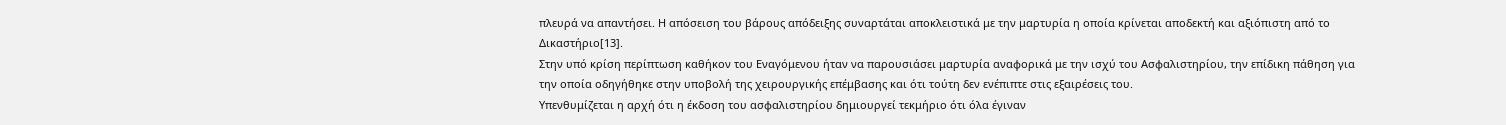πλευρά να απαντήσει. Η απόσειση του βάρους απόδειξης συναρτάται αποκλειστικά με την μαρτυρία η οποία κρίνεται αποδεκτή και αξιόπιστη από το Δικαστήριο[13].
Στην υπό κρίση περίπτωση καθήκον του Εναγόμενου ήταν να παρουσιάσει μαρτυρία αναφορικά με την ισχύ του Ασφαλιστηρίου, την επίδικη πάθηση για την οποία οδηγήθηκε στην υποβολή της χειρουργικής επέμβασης και ότι τούτη δεν ενέπιπτε στις εξαιρέσεις του.
Υπενθυμίζεται η αρχή ότι η έκδοση του ασφαλιστηρίου δημιουργεί τεκμήριο ότι όλα έγιναν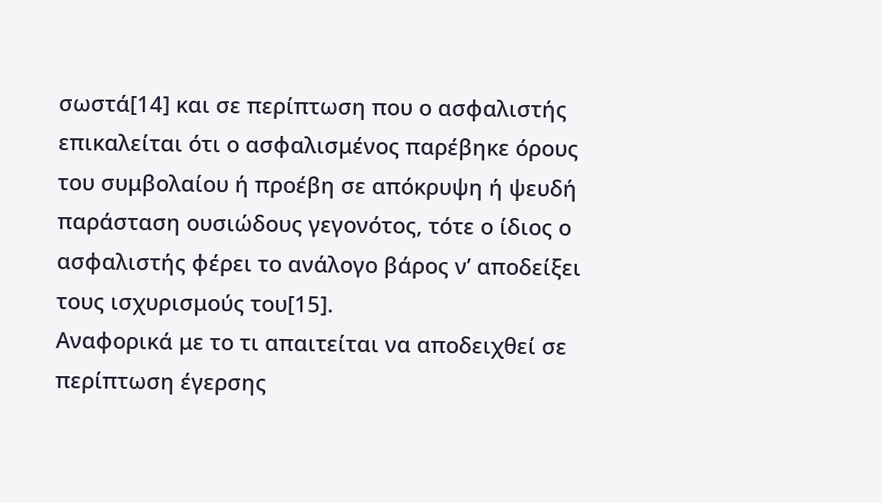σωστά[14] και σε περίπτωση που ο ασφαλιστής επικαλείται ότι ο ασφαλισμένος παρέβηκε όρους του συμβολαίου ή προέβη σε απόκρυψη ή ψευδή παράσταση ουσιώδους γεγονότος, τότε ο ίδιος ο ασφαλιστής φέρει το ανάλογο βάρος ν’ αποδείξει τους ισχυρισμούς του[15].
Αναφορικά με το τι απαιτείται να αποδειχθεί σε περίπτωση έγερσης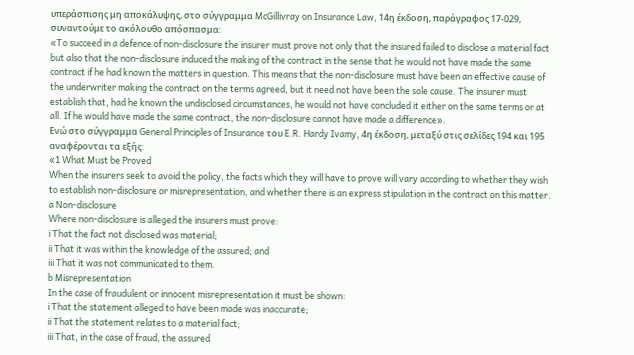υπεράσπισης μη αποκάλυψης, στο σύγγραμμα McGillivray on Insurance Law, 14η έκδοση, παράγραφος 17-029, συναντούμε το ακόλουθο απόσπασμα:
«To succeed in a defence of non-disclosure the insurer must prove not only that the insured failed to disclose a material fact but also that the non-disclosure induced the making of the contract in the sense that he would not have made the same contract if he had known the matters in question. This means that the non-disclosure must have been an effective cause of the underwriter making the contract on the terms agreed, but it need not have been the sole cause. The insurer must establish that, had he known the undisclosed circumstances, he would not have concluded it either on the same terms or at all. If he would have made the same contract, the non-disclosure cannot have made a difference».
Ενώ στο σύγγραμμα General Principles of Insurance του E.R. Hardy Ivamy, 4η έκδοση, μεταξύ στις σελίδες 194 και 195 αναφέρονται τα εξής:
«1 What Must be Proved
When the insurers seek to avoid the policy, the facts which they will have to prove will vary according to whether they wish to establish non-disclosure or misrepresentation, and whether there is an express stipulation in the contract on this matter.
a Non-disclosure
Where non-disclosure is alleged the insurers must prove:
i That the fact not disclosed was material;
ii That it was within the knowledge of the assured; and
iii That it was not communicated to them.
b Misrepresentation
In the case of fraudulent or innocent misrepresentation it must be shown:
i That the statement alleged to have been made was inaccurate;
ii That the statement relates to a material fact;
iii That, in the case of fraud, the assured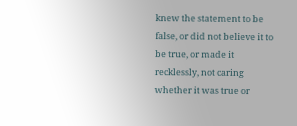knew the statement to be false, or did not believe it to be true, or made it recklessly, not caring whether it was true or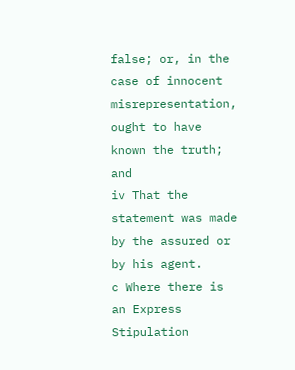false; or, in the case of innocent misrepresentation, ought to have known the truth; and
iv That the statement was made by the assured or by his agent.
c Where there is an Express Stipulation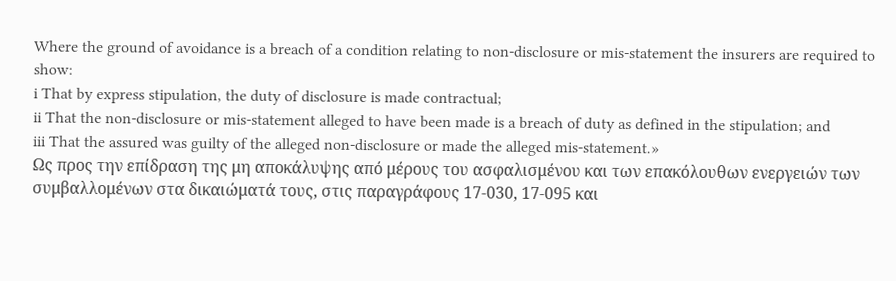Where the ground of avoidance is a breach of a condition relating to non-disclosure or mis-statement the insurers are required to show:
i That by express stipulation, the duty of disclosure is made contractual;
ii That the non-disclosure or mis-statement alleged to have been made is a breach of duty as defined in the stipulation; and
iii That the assured was guilty of the alleged non-disclosure or made the alleged mis-statement.»
Ως προς την επίδραση της μη αποκάλυψης από μέρους του ασφαλισμένου και των επακόλουθων ενεργειών των συμβαλλομένων στα δικαιώματά τους, στις παραγράφους 17-030, 17-095 και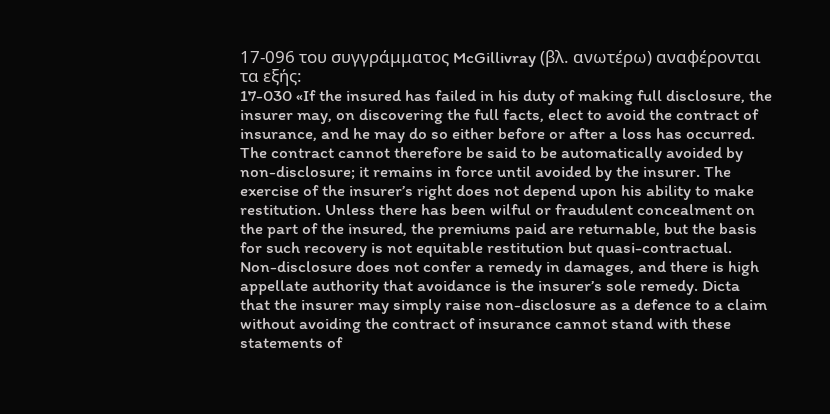17-096 του συγγράμματος McGillivray (βλ. ανωτέρω) αναφέρονται τα εξής:
17-030 «If the insured has failed in his duty of making full disclosure, the insurer may, on discovering the full facts, elect to avoid the contract of insurance, and he may do so either before or after a loss has occurred. The contract cannot therefore be said to be automatically avoided by non-disclosure; it remains in force until avoided by the insurer. The exercise of the insurer’s right does not depend upon his ability to make restitution. Unless there has been wilful or fraudulent concealment on the part of the insured, the premiums paid are returnable, but the basis for such recovery is not equitable restitution but quasi-contractual. Non-disclosure does not confer a remedy in damages, and there is high appellate authority that avoidance is the insurer’s sole remedy. Dicta that the insurer may simply raise non-disclosure as a defence to a claim without avoiding the contract of insurance cannot stand with these statements of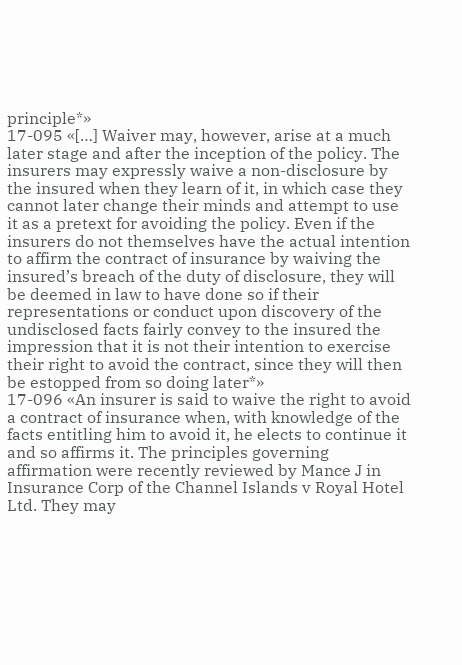principle*»
17-095 «[…] Waiver may, however, arise at a much later stage and after the inception of the policy. The insurers may expressly waive a non-disclosure by the insured when they learn of it, in which case they cannot later change their minds and attempt to use it as a pretext for avoiding the policy. Even if the insurers do not themselves have the actual intention to affirm the contract of insurance by waiving the insured’s breach of the duty of disclosure, they will be deemed in law to have done so if their representations or conduct upon discovery of the undisclosed facts fairly convey to the insured the impression that it is not their intention to exercise their right to avoid the contract, since they will then be estopped from so doing later*»
17-096 «An insurer is said to waive the right to avoid a contract of insurance when, with knowledge of the facts entitling him to avoid it, he elects to continue it and so affirms it. The principles governing affirmation were recently reviewed by Mance J in Insurance Corp of the Channel Islands v Royal Hotel Ltd. They may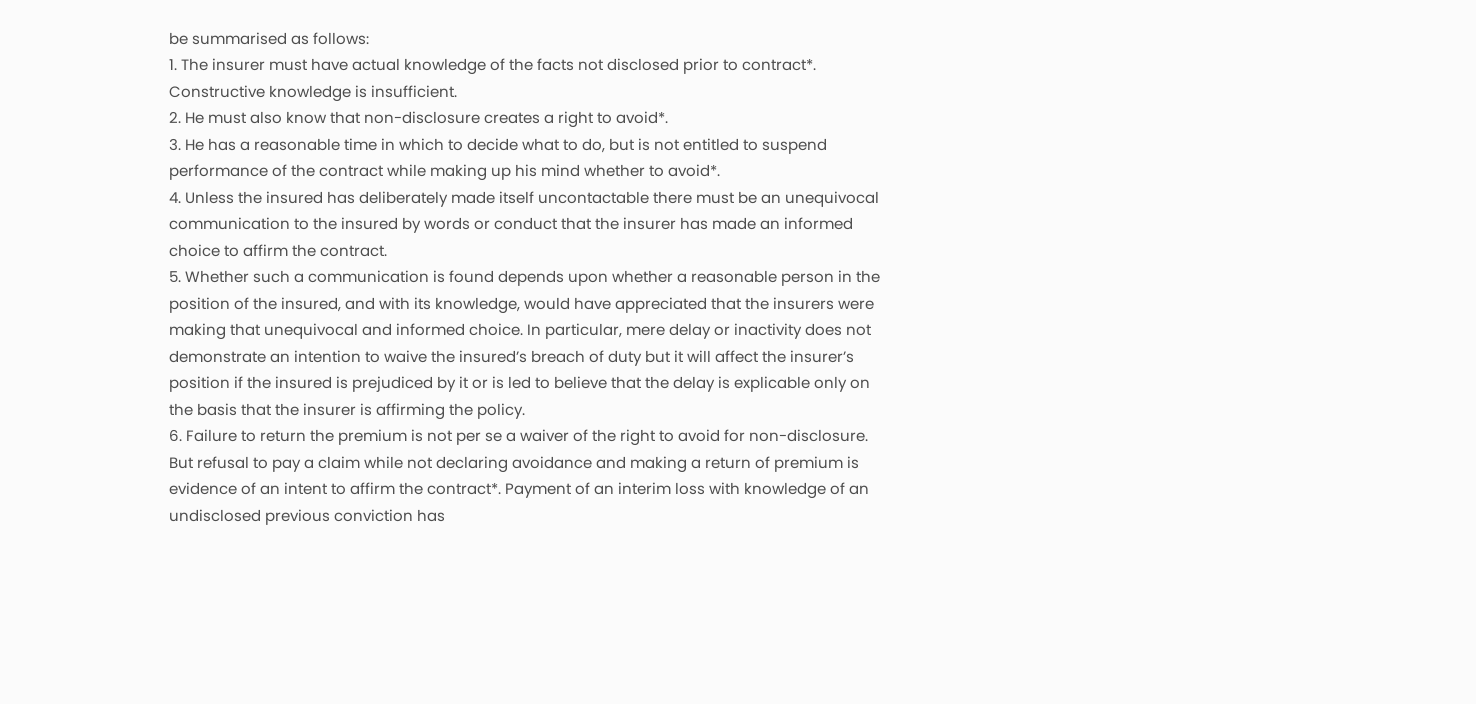be summarised as follows:
1. The insurer must have actual knowledge of the facts not disclosed prior to contract*. Constructive knowledge is insufficient.
2. He must also know that non-disclosure creates a right to avoid*.
3. He has a reasonable time in which to decide what to do, but is not entitled to suspend performance of the contract while making up his mind whether to avoid*.
4. Unless the insured has deliberately made itself uncontactable there must be an unequivocal communication to the insured by words or conduct that the insurer has made an informed choice to affirm the contract.
5. Whether such a communication is found depends upon whether a reasonable person in the position of the insured, and with its knowledge, would have appreciated that the insurers were making that unequivocal and informed choice. In particular, mere delay or inactivity does not demonstrate an intention to waive the insured’s breach of duty but it will affect the insurer’s position if the insured is prejudiced by it or is led to believe that the delay is explicable only on the basis that the insurer is affirming the policy.
6. Failure to return the premium is not per se a waiver of the right to avoid for non-disclosure. But refusal to pay a claim while not declaring avoidance and making a return of premium is evidence of an intent to affirm the contract*. Payment of an interim loss with knowledge of an undisclosed previous conviction has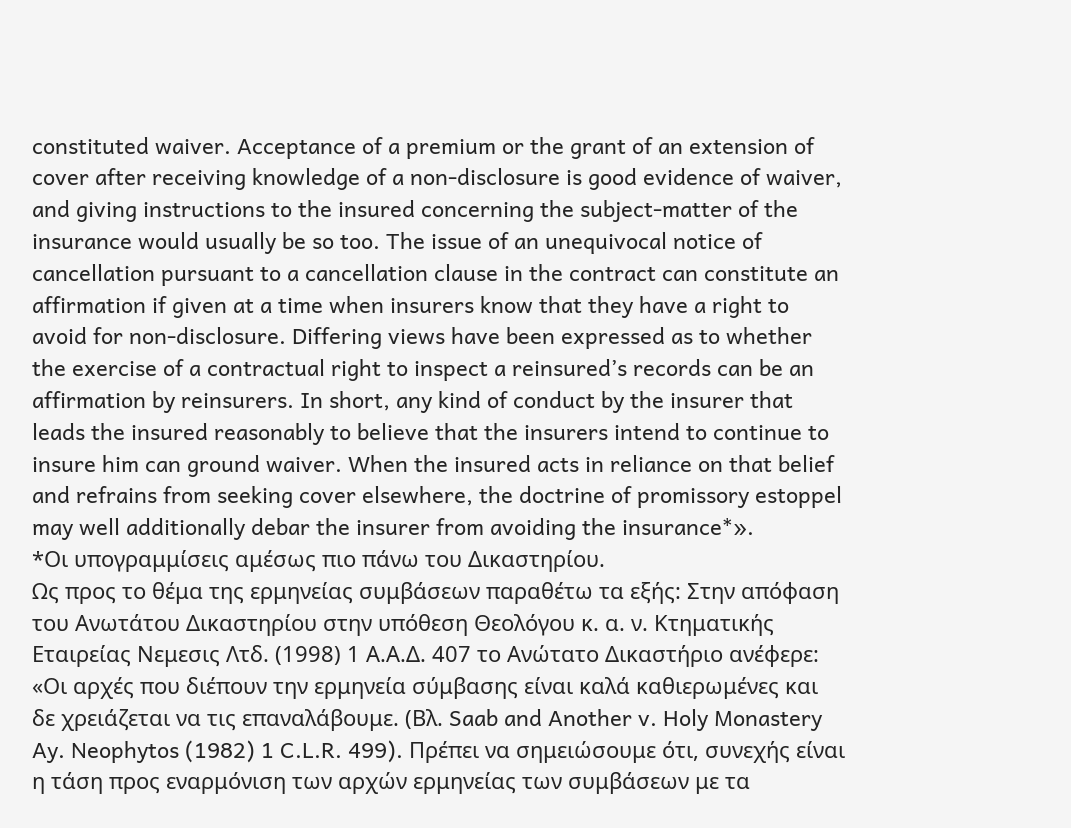constituted waiver. Acceptance of a premium or the grant of an extension of cover after receiving knowledge of a non-disclosure is good evidence of waiver, and giving instructions to the insured concerning the subject-matter of the insurance would usually be so too. The issue of an unequivocal notice of cancellation pursuant to a cancellation clause in the contract can constitute an affirmation if given at a time when insurers know that they have a right to avoid for non-disclosure. Differing views have been expressed as to whether the exercise of a contractual right to inspect a reinsured’s records can be an affirmation by reinsurers. In short, any kind of conduct by the insurer that leads the insured reasonably to believe that the insurers intend to continue to insure him can ground waiver. When the insured acts in reliance on that belief and refrains from seeking cover elsewhere, the doctrine of promissory estoppel may well additionally debar the insurer from avoiding the insurance*».
*Οι υπογραμμίσεις αμέσως πιο πάνω του Δικαστηρίου.
Ως προς το θέμα της ερμηνείας συμβάσεων παραθέτω τα εξής: Στην απόφαση του Ανωτάτου Δικαστηρίου στην υπόθεση Θεολόγου κ. α. ν. Κτηματικής Εταιρείας Νεμεσις Λτδ. (1998) 1 Α.Α.Δ. 407 το Ανώτατο Δικαστήριο ανέφερε:
«Οι αρχές που διέπουν την ερμηνεία σύμβασης είναι καλά καθιερωμένες και δε χρειάζεται να τις επαναλάβουμε. (Βλ. Saab and Another v. Holy Monastery Ay. Neophytos (1982) 1 C.L.R. 499). Πρέπει να σημειώσουμε ότι, συνεχής είναι η τάση προς εναρμόνιση των αρχών ερμηνείας των συμβάσεων με τα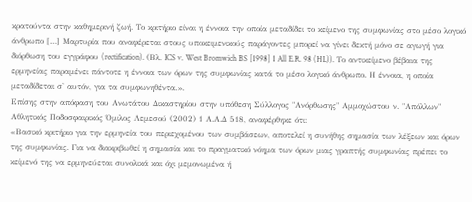κρατούντα στην καθημερινή ζωή. Το κριτήριο είναι η έννοια την οποία μεταδίδει το κείμενο της συμφωνίας στο μέσο λογικό άνθρωπο […] Μαρτυρία που αναφέρεται στους υποκειμενικούς παράγοντες μπορεί να γίνει δεκτή μόνο σε αγωγή για διόρθωση του εγγράφου (rectification). (Βλ. ICS v. West Bromwich BS [1998] 1 All E.R. 98 (HL)). Το αντικείμενο βέβαια της ερμηνείας παραμένει πάντοτε η έννοια των όρων της συμφωνίας κατά το μέσο λογικό άνθρωπο. Η έννοια, η οποία μεταδίδεται σ' αυτόν, για τα συμφωνηθέντα.».
Επίσης στην απόφαση του Ανωτάτου Δικαστηρίου στην υπόθεση Σύλλογος "Ανόρθωσης" Αμμοχώστου ν. "Απόλλων" Αθλητικός Ποδοσφαιρικός Όμιλος Λεμεσού (2002) 1 Α.Α.Δ 518, αναφέρθηκε ότι:
«Βασικό κριτήριο για την ερμηνεία του περιεχομένου των συμβάσεων, αποτελεί η συνήθης σημασία των λέξεων και όρων της συμφωνίας. Για να διακριβωθεί η σημασία και το πραγματικό νόημα των όρων μιας γραπτής συμφωνίας πρέπει το κείμενό της να ερμηνεύεται συνολικά και όχι μεμονωμένα ή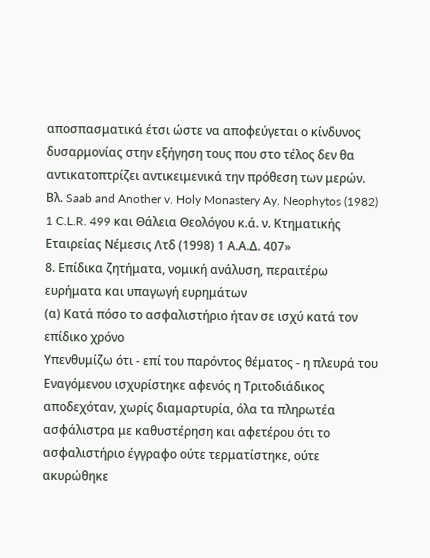αποσπασματικά έτσι ώστε να αποφεύγεται ο κίνδυνος δυσαρμονίας στην εξήγηση τους που στο τέλος δεν θα αντικατοπτρίζει αντικειμενικά την πρόθεση των μερών. Βλ. Saab and Another v. Holy Monastery Ay. Neophytos (1982) 1 C.L.R. 499 και Θάλεια Θεολόγου κ.ά. ν. Κτηματικής Εταιρείας Νέμεσις Λτδ (1998) 1 Α.Α.Δ. 407»
8. Επίδικα ζητήματα, νομική ανάλυση, περαιτέρω ευρήματα και υπαγωγή ευρημάτων
(α) Κατά πόσο το ασφαλιστήριο ήταν σε ισχύ κατά τον επίδικο χρόνο
Υπενθυμίζω ότι - επί του παρόντος θέματος - η πλευρά του Εναγόμενου ισχυρίστηκε αφενός η Τριτοδιάδικος αποδεχόταν, χωρίς διαμαρτυρία, όλα τα πληρωτέα ασφάλιστρα με καθυστέρηση και αφετέρου ότι το ασφαλιστήριο έγγραφο ούτε τερματίστηκε, ούτε ακυρώθηκε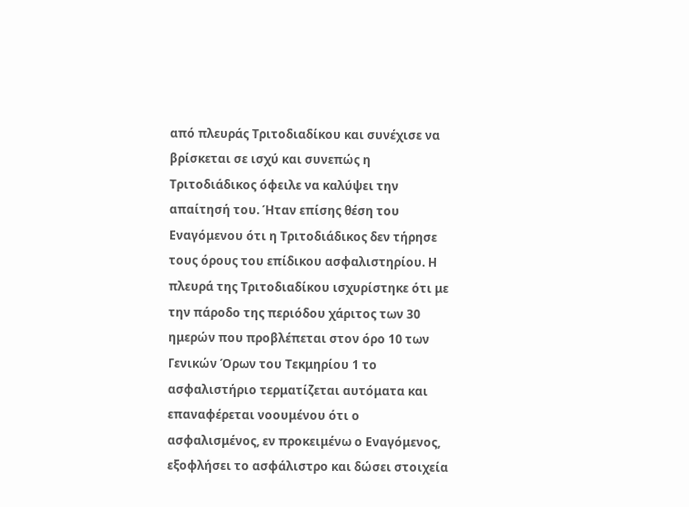από πλευράς Τριτοδιαδίκου και συνέχισε να βρίσκεται σε ισχύ και συνεπώς η Τριτοδιάδικος όφειλε να καλύψει την απαίτησή του. Ήταν επίσης θέση του Εναγόμενου ότι η Τριτοδιάδικος δεν τήρησε τους όρους του επίδικου ασφαλιστηρίου. Η πλευρά της Τριτοδιαδίκου ισχυρίστηκε ότι με την πάροδο της περιόδου χάριτος των 30 ημερών που προβλέπεται στον όρο 10 των Γενικών Όρων του Τεκμηρίου 1 το ασφαλιστήριο τερματίζεται αυτόματα και επαναφέρεται νοουμένου ότι ο ασφαλισμένος, εν προκειμένω ο Εναγόμενος, εξοφλήσει το ασφάλιστρο και δώσει στοιχεία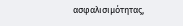ασφαλισιμότητας,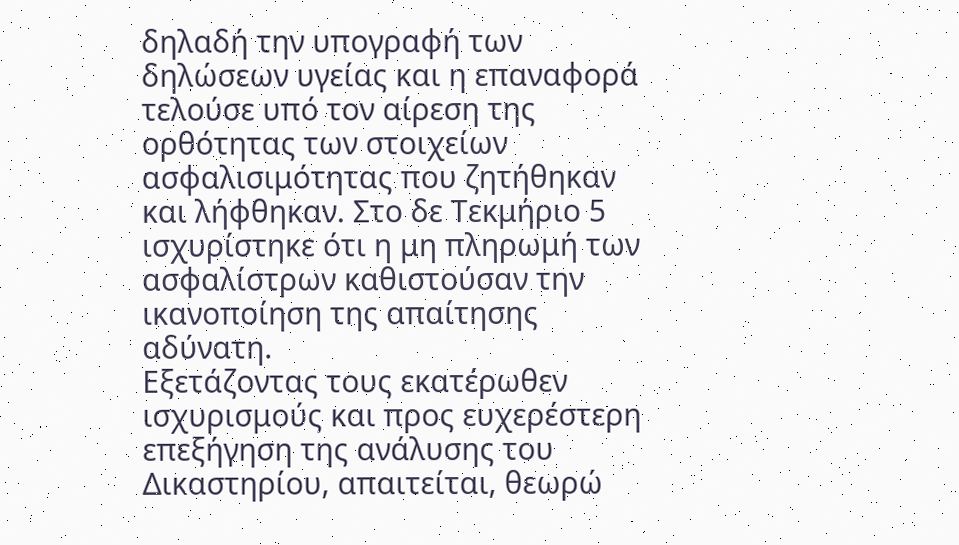δηλαδή την υπογραφή των δηλώσεων υγείας και η επαναφορά τελούσε υπό τον αίρεση της ορθότητας των στοιχείων ασφαλισιμότητας που ζητήθηκαν και λήφθηκαν. Στο δε Τεκμήριο 5 ισχυρίστηκε ότι η μη πληρωμή των ασφαλίστρων καθιστούσαν την ικανοποίηση της απαίτησης αδύνατη.
Εξετάζοντας τους εκατέρωθεν ισχυρισμούς και προς ευχερέστερη επεξήγηση της ανάλυσης του Δικαστηρίου, απαιτείται, θεωρώ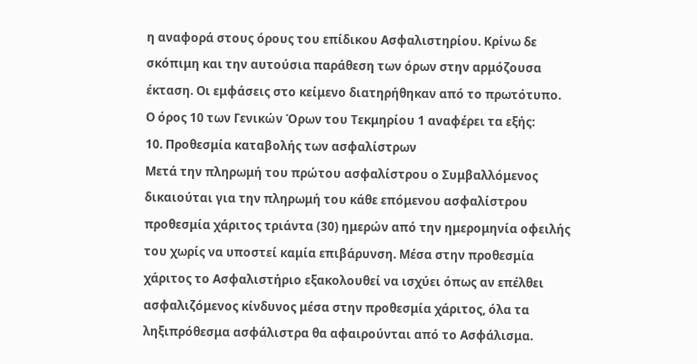η αναφορά στους όρους του επίδικου Ασφαλιστηρίου. Κρίνω δε σκόπιμη και την αυτούσια παράθεση των όρων στην αρμόζουσα έκταση. Οι εμφάσεις στο κείμενο διατηρήθηκαν από το πρωτότυπο.
Ο όρος 10 των Γενικών Όρων του Τεκμηρίου 1 αναφέρει τα εξής:
10. Προθεσμία καταβολής των ασφαλίστρων
Μετά την πληρωμή του πρώτου ασφαλίστρου ο Συμβαλλόμενος δικαιούται για την πληρωμή του κάθε επόμενου ασφαλίστρου προθεσμία χάριτος τριάντα (30) ημερών από την ημερομηνία οφειλής του χωρίς να υποστεί καμία επιβάρυνση. Μέσα στην προθεσμία χάριτος το Ασφαλιστήριο εξακολουθεί να ισχύει όπως αν επέλθει ασφαλιζόμενος κίνδυνος μέσα στην προθεσμία χάριτος, όλα τα ληξιπρόθεσμα ασφάλιστρα θα αφαιρούνται από το Ασφάλισμα.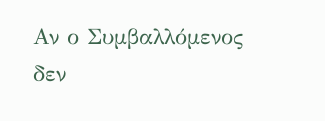Αν ο Συμβαλλόμενος δεν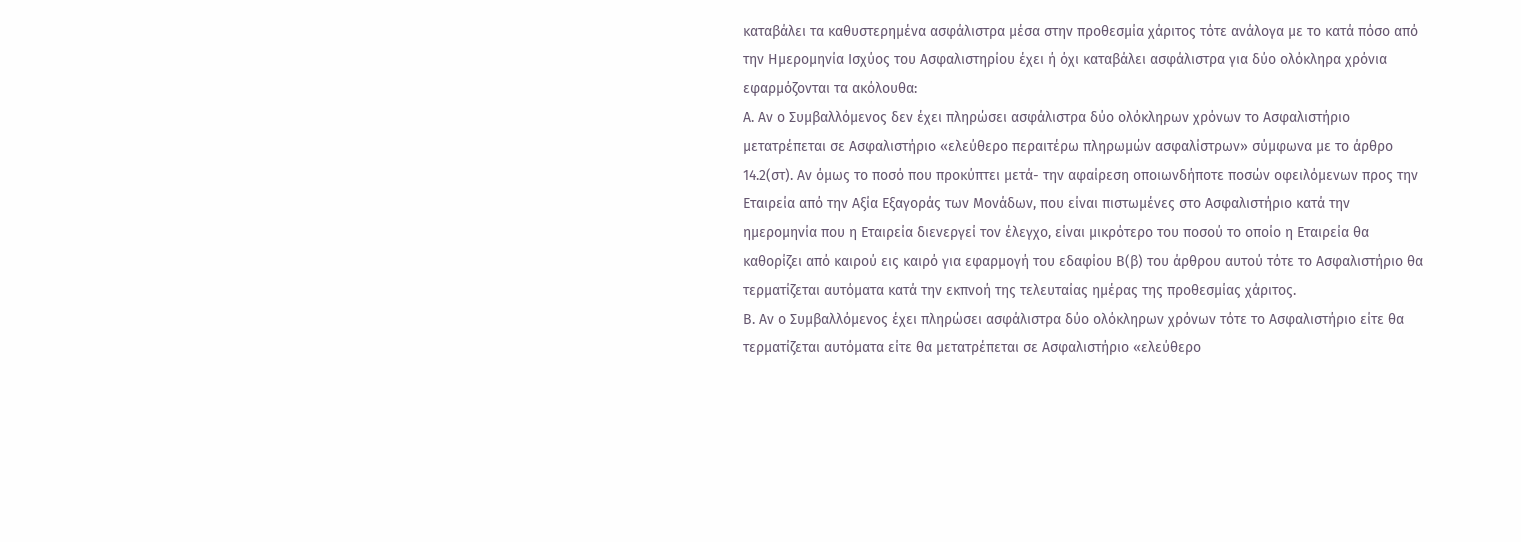καταβάλει τα καθυστερημένα ασφάλιστρα μέσα στην προθεσμία χάριτος τότε ανάλογα με το κατά πόσο από την Ημερομηνία Ισχύος του Ασφαλιστηρίου έχει ή όχι καταβάλει ασφάλιστρα για δύο ολόκληρα χρόνια εφαρμόζονται τα ακόλουθα:
Α. Αν ο Συμβαλλόμενος δεν έχει πληρώσει ασφάλιστρα δύο ολόκληρων χρόνων το Ασφαλιστήριο μετατρέπεται σε Ασφαλιστήριο «ελεύθερο περαιτέρω πληρωμών ασφαλίστρων» σύμφωνα με το άρθρο 14.2(στ). Αν όμως το ποσό που προκύπτει μετά- την αφαίρεση οποιωνδήποτε ποσών οφειλόμενων προς την Εταιρεία από την Αξία Εξαγοράς των Μονάδων, που είναι πιστωμένες στο Ασφαλιστήριο κατά την ημερομηνία που η Εταιρεία διενεργεί τον έλεγχο, είναι μικρότερο του ποσού το οποίο η Εταιρεία θα καθορίζει από καιρού εις καιρό για εφαρμογή του εδαφίου Β(β) του άρθρου αυτού τότε το Ασφαλιστήριο θα τερματίζεται αυτόματα κατά την εκπνοή της τελευταίας ημέρας της προθεσμίας χάριτος.
Β. Αν ο Συμβαλλόμενος έχει πληρώσει ασφάλιστρα δύο ολόκληρων χρόνων τότε το Ασφαλιστήριο είτε θα τερματίζεται αυτόματα είτε θα μετατρέπεται σε Ασφαλιστήριο «ελεύθερο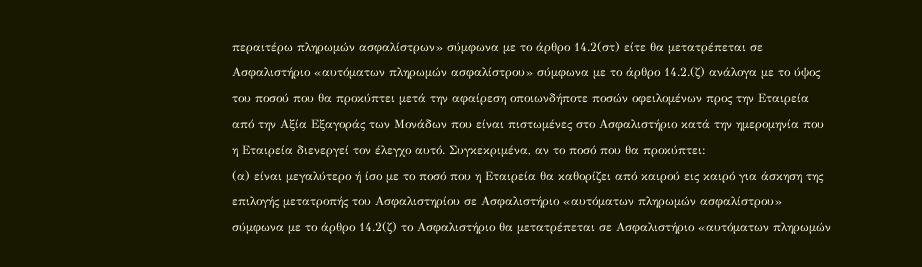περαιτέρω πληρωμών ασφαλίστρων» σύμφωνα με το άρθρο 14.2(στ) είτε θα μετατρέπεται σε Ασφαλιστήριο «αυτόματων πληρωμών ασφαλίστρου» σύμφωνα με το άρθρο 14.2.(ζ) ανάλογα με το ύψος του ποσού που θα προκύπτει μετά την αφαίρεση οποιωνδήποτε ποσών οφειλομένων προς την Εταιρεία από την Αξία Εξαγοράς των Μονάδων που είναι πιστωμένες στο Ασφαλιστήριο κατά την ημερομηνία που η Εταιρεία διενεργεί τον έλεγχο αυτό. Συγκεκριμένα, αν το ποσό που θα προκύπτει:
(α) είναι μεγαλύτερο ή ίσο με το ποσό που η Εταιρεία θα καθορίζει από καιρού εις καιρό για άσκηση της επιλογής μετατροπής του Ασφαλιστηρίου σε Ασφαλιστήριο «αυτόματων πληρωμών ασφαλίστρου» σύμφωνα με το άρθρο 14.2(ζ) το Ασφαλιστήριο θα μετατρέπεται σε Ασφαλιστήριο «αυτόματων πληρωμών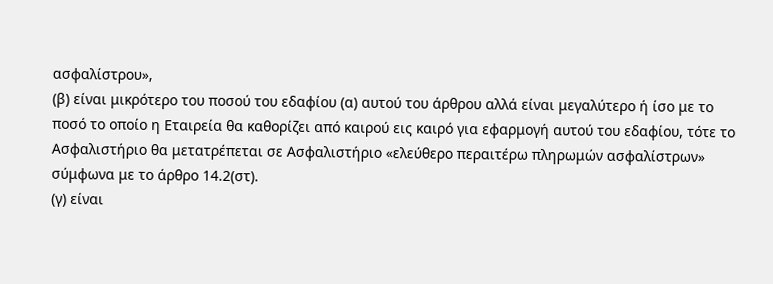ασφαλίστρου»,
(β) είναι μικρότερο του ποσού του εδαφίου (α) αυτού του άρθρου αλλά είναι μεγαλύτερο ή ίσο με το ποσό το οποίο η Εταιρεία θα καθορίζει από καιρού εις καιρό για εφαρμογή αυτού του εδαφίου, τότε το Ασφαλιστήριο θα μετατρέπεται σε Ασφαλιστήριο «ελεύθερο περαιτέρω πληρωμών ασφαλίστρων» σύμφωνα με το άρθρο 14.2(στ).
(γ) είναι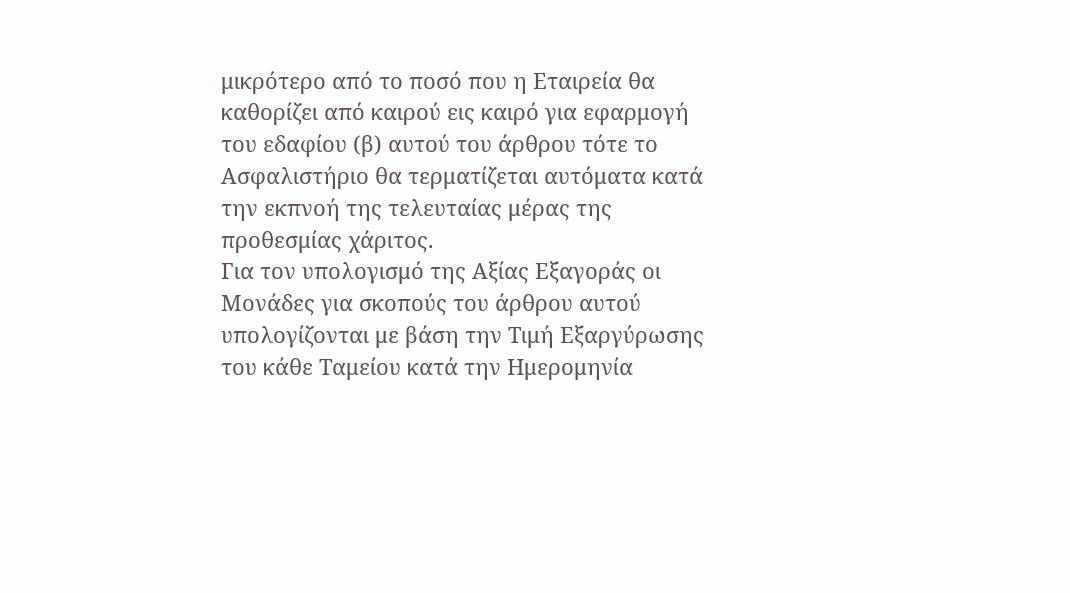μικρότερο από το ποσό που η Εταιρεία θα καθορίζει από καιρού εις καιρό για εφαρμογή του εδαφίου (β) αυτού του άρθρου τότε το Ασφαλιστήριο θα τερματίζεται αυτόματα κατά την εκπνοή της τελευταίας μέρας της προθεσμίας χάριτος.
Για τον υπολογισμό της Αξίας Εξαγοράς οι Μονάδες για σκοπούς του άρθρου αυτού υπολογίζονται με βάση την Τιμή Εξαργύρωσης του κάθε Ταμείου κατά την Ημερομηνία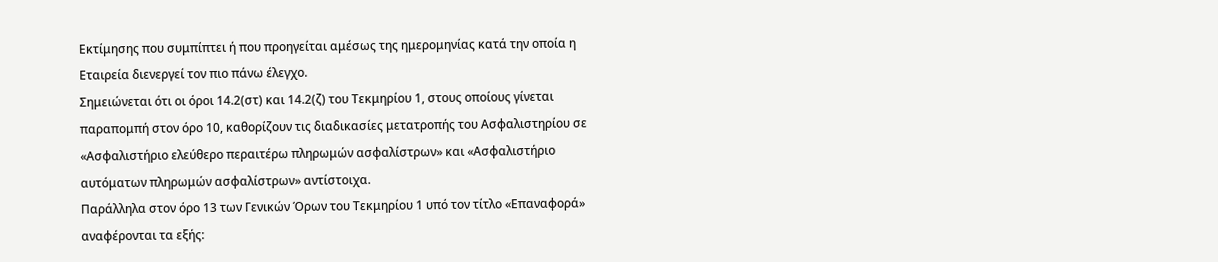Εκτίμησης που συμπίπτει ή που προηγείται αμέσως της ημερομηνίας κατά την οποία η Εταιρεία διενεργεί τον πιο πάνω έλεγχο.
Σημειώνεται ότι οι όροι 14.2(στ) και 14.2(ζ) του Τεκμηρίου 1, στους οποίους γίνεται παραπομπή στον όρο 10, καθορίζουν τις διαδικασίες μετατροπής του Ασφαλιστηρίου σε «Ασφαλιστήριο ελεύθερο περαιτέρω πληρωμών ασφαλίστρων» και «Ασφαλιστήριο αυτόματων πληρωμών ασφαλίστρων» αντίστοιχα.
Παράλληλα στον όρο 13 των Γενικών Όρων του Τεκμηρίου 1 υπό τον τίτλο «Επαναφορά» αναφέρονται τα εξής: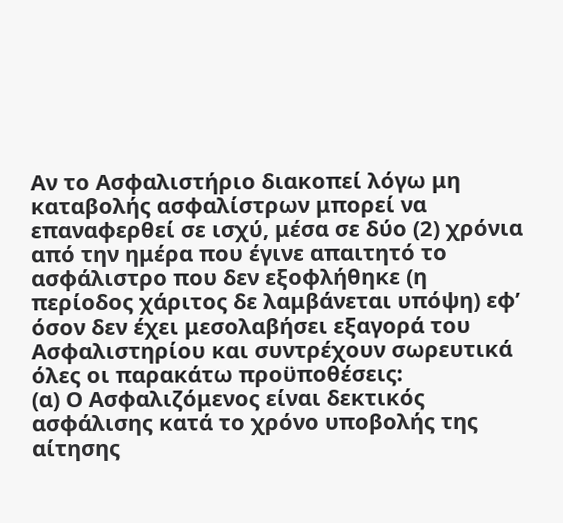Αν το Ασφαλιστήριο διακοπεί λόγω μη καταβολής ασφαλίστρων μπορεί να επαναφερθεί σε ισχύ, μέσα σε δύο (2) χρόνια από την ημέρα που έγινε απαιτητό το ασφάλιστρο που δεν εξοφλήθηκε (η περίοδος χάριτος δε λαμβάνεται υπόψη) εφ’ όσον δεν έχει μεσολαβήσει εξαγορά του Ασφαλιστηρίου και συντρέχουν σωρευτικά όλες οι παρακάτω προϋποθέσεις:
(α) Ο Ασφαλιζόμενος είναι δεκτικός ασφάλισης κατά το χρόνο υποβολής της αίτησης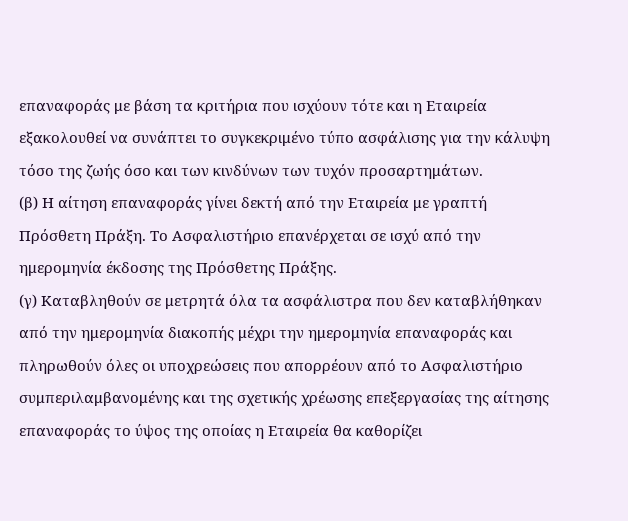επαναφοράς με βάση τα κριτήρια που ισχύουν τότε και η Εταιρεία εξακολουθεί να συνάπτει το συγκεκριμένο τύπο ασφάλισης για την κάλυψη τόσο της ζωής όσο και των κινδύνων των τυχόν προσαρτημάτων.
(β) Η αίτηση επαναφοράς γίνει δεκτή από την Εταιρεία με γραπτή Πρόσθετη Πράξη. Το Ασφαλιστήριο επανέρχεται σε ισχύ από την ημερομηνία έκδοσης της Πρόσθετης Πράξης.
(γ) Καταβληθούν σε μετρητά όλα τα ασφάλιστρα που δεν καταβλήθηκαν από την ημερομηνία διακοπής μέχρι την ημερομηνία επαναφοράς και πληρωθούν όλες οι υποχρεώσεις που απορρέουν από το Ασφαλιστήριο συμπεριλαμβανομένης και της σχετικής χρέωσης επεξεργασίας της αίτησης επαναφοράς το ύψος της οποίας η Εταιρεία θα καθορίζει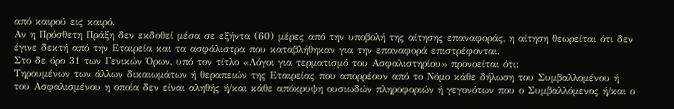από καιρού εις καιρό.
Αν η Πρόσθετη Πράξη δεν εκδοθεί μέσα σε εξήντα (60) μέρες από την υποβολή της αίτησης επαναφοράς, η αίτηση θεωρείται ότι δεν έγινε δεκτή από την Εταιρεία και τα ασφάλιστρα που καταβλήθηκαν για την επαναφορά επιστρέφονται.
Στο δε όρο 31 των Γενικών Όρων, υπό τον τίτλο «Λόγοι για τερματισμό του Ασφαλιστηρίου» προνοείται ότι:
Τηρουμένων των άλλων δικαιωμάτων ή θεραπειών της Εταιρείας που απορρέουν από το Νόμο κάθε δήλωση του Συμβαλλομένου ή του Ασφαλισμένου η οποία δεν είναι αληθής ή/και κάθε απόκρυψη ουσιωδών πληροφοριών ή γεγονότων που ο Συμβαλλόμενος ή/και ο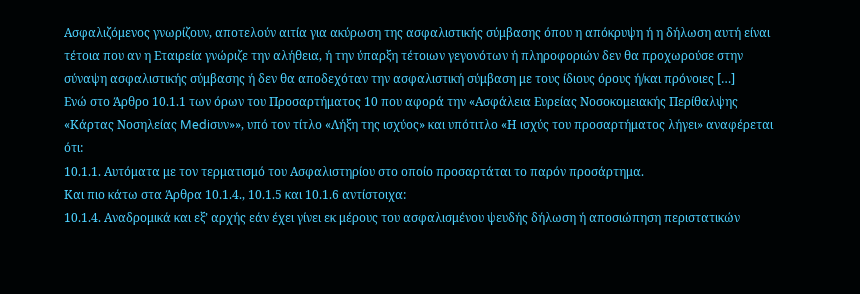Ασφαλιζόμενος γνωρίζουν, αποτελούν αιτία για ακύρωση της ασφαλιστικής σύμβασης όπου η απόκρυψη ή η δήλωση αυτή είναι τέτοια που αν η Εταιρεία γνώριζε την αλήθεια, ή την ύπαρξη τέτοιων γεγονότων ή πληροφοριών δεν θα προχωρούσε στην σύναψη ασφαλιστικής σύμβασης ή δεν θα αποδεχόταν την ασφαλιστική σύμβαση με τους ίδιους όρους ή/και πρόνοιες […]
Ενώ στο Άρθρο 10.1.1 των όρων του Προσαρτήματος 10 που αφορά την «Ασφάλεια Ευρείας Νοσοκομειακής Περίθαλψης «Κάρτας Νοσηλείας Mediσυν»», υπό τον τίτλο «Λήξη της ισχύος» και υπότιτλο «Η ισχύς του προσαρτήματος λήγει» αναφέρεται ότι:
10.1.1. Αυτόματα με τον τερματισμό του Ασφαλιστηρίου στο οποίο προσαρτάται το παρόν προσάρτημα.
Και πιο κάτω στα Άρθρα 10.1.4., 10.1.5 και 10.1.6 αντίστοιχα:
10.1.4. Αναδρομικά και εξ’ αρχής εάν έχει γίνει εκ μέρους του ασφαλισμένου ψευδής δήλωση ή αποσιώπηση περιστατικών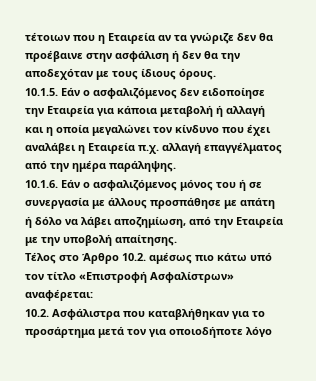τέτοιων που η Εταιρεία αν τα γνώριζε δεν θα προέβαινε στην ασφάλιση ή δεν θα την αποδεχόταν με τους ίδιους όρους.
10.1.5. Εάν ο ασφαλιζόμενος δεν ειδοποίησε την Εταιρεία για κάποια μεταβολή ή αλλαγή και η οποία μεγαλώνει τον κίνδυνο που έχει αναλάβει η Εταιρεία π.χ. αλλαγή επαγγέλματος από την ημέρα παράληψης.
10.1.6. Εάν ο ασφαλιζόμενος μόνος του ή σε συνεργασία με άλλους προσπάθησε με απάτη ή δόλο να λάβει αποζημίωση, από την Εταιρεία με την υποβολή απαίτησης.
Τέλος στο Άρθρο 10.2. αμέσως πιο κάτω υπό τον τίτλο «Επιστροφή Ασφαλίστρων» αναφέρεται:
10.2. Ασφάλιστρα που καταβλήθηκαν για το προσάρτημα μετά τον για οποιοδήποτε λόγο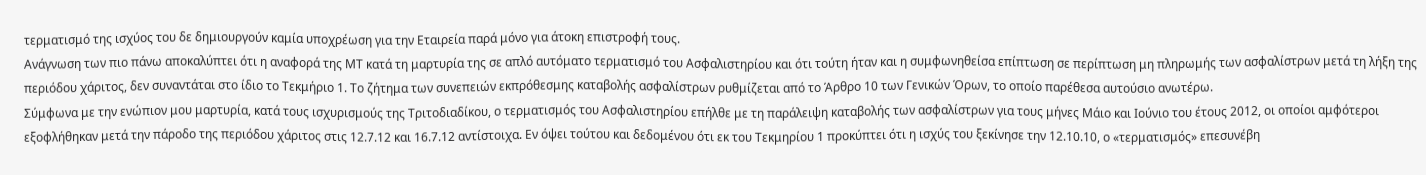τερματισμό της ισχύος του δε δημιουργούν καμία υποχρέωση για την Εταιρεία παρά μόνο για άτοκη επιστροφή τους.
Ανάγνωση των πιο πάνω αποκαλύπτει ότι η αναφορά της ΜΤ κατά τη μαρτυρία της σε απλό αυτόματο τερματισμό του Ασφαλιστηρίου και ότι τούτη ήταν και η συμφωνηθείσα επίπτωση σε περίπτωση μη πληρωμής των ασφαλίστρων μετά τη λήξη της περιόδου χάριτος, δεν συναντάται στο ίδιο το Τεκμήριο 1. Το ζήτημα των συνεπειών εκπρόθεσμης καταβολής ασφαλίστρων ρυθμίζεται από το Άρθρο 10 των Γενικών Όρων, το οποίο παρέθεσα αυτούσιο ανωτέρω.
Σύμφωνα με την ενώπιον μου μαρτυρία, κατά τους ισχυρισμούς της Τριτοδιαδίκου, ο τερματισμός του Ασφαλιστηρίου επήλθε με τη παράλειψη καταβολής των ασφαλίστρων για τους μήνες Μάιο και Ιούνιο του έτους 2012, οι οποίοι αμφότεροι εξοφλήθηκαν μετά την πάροδο της περιόδου χάριτος στις 12.7.12 και 16.7.12 αντίστοιχα. Εν όψει τούτου και δεδομένου ότι εκ του Τεκμηρίου 1 προκύπτει ότι η ισχύς του ξεκίνησε την 12.10.10, ο «τερματισμός» επεσυνέβη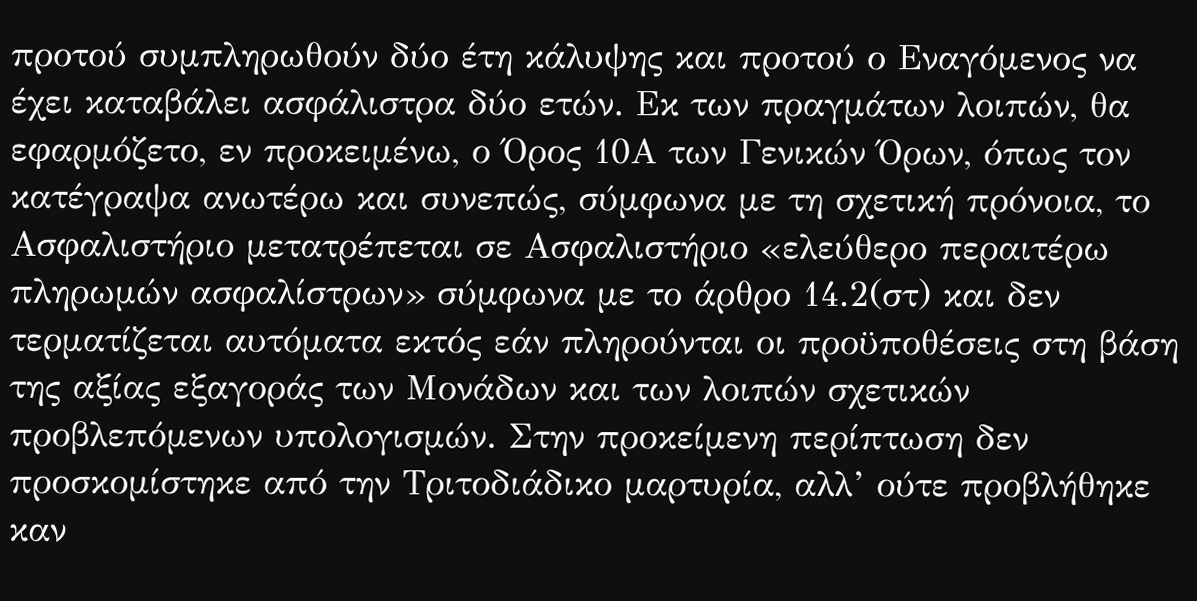προτού συμπληρωθούν δύο έτη κάλυψης και προτού ο Εναγόμενος να έχει καταβάλει ασφάλιστρα δύο ετών. Εκ των πραγμάτων λοιπών, θα εφαρμόζετο, εν προκειμένω, ο Όρος 10Α των Γενικών Όρων, όπως τον κατέγραψα ανωτέρω και συνεπώς, σύμφωνα με τη σχετική πρόνοια, το Ασφαλιστήριο μετατρέπεται σε Ασφαλιστήριο «ελεύθερο περαιτέρω πληρωμών ασφαλίστρων» σύμφωνα με το άρθρο 14.2(στ) και δεν τερματίζεται αυτόματα εκτός εάν πληρούνται οι προϋποθέσεις στη βάση της αξίας εξαγοράς των Μονάδων και των λοιπών σχετικών προβλεπόμενων υπολογισμών. Στην προκείμενη περίπτωση δεν προσκομίστηκε από την Τριτοδιάδικο μαρτυρία, αλλ’ ούτε προβλήθηκε καν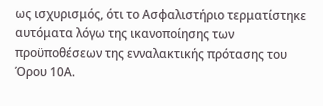ως ισχυρισμός, ότι το Ασφαλιστήριο τερματίστηκε αυτόματα λόγω της ικανοποίησης των προϋποθέσεων της ενναλακτικής πρότασης του Όρου 10Α.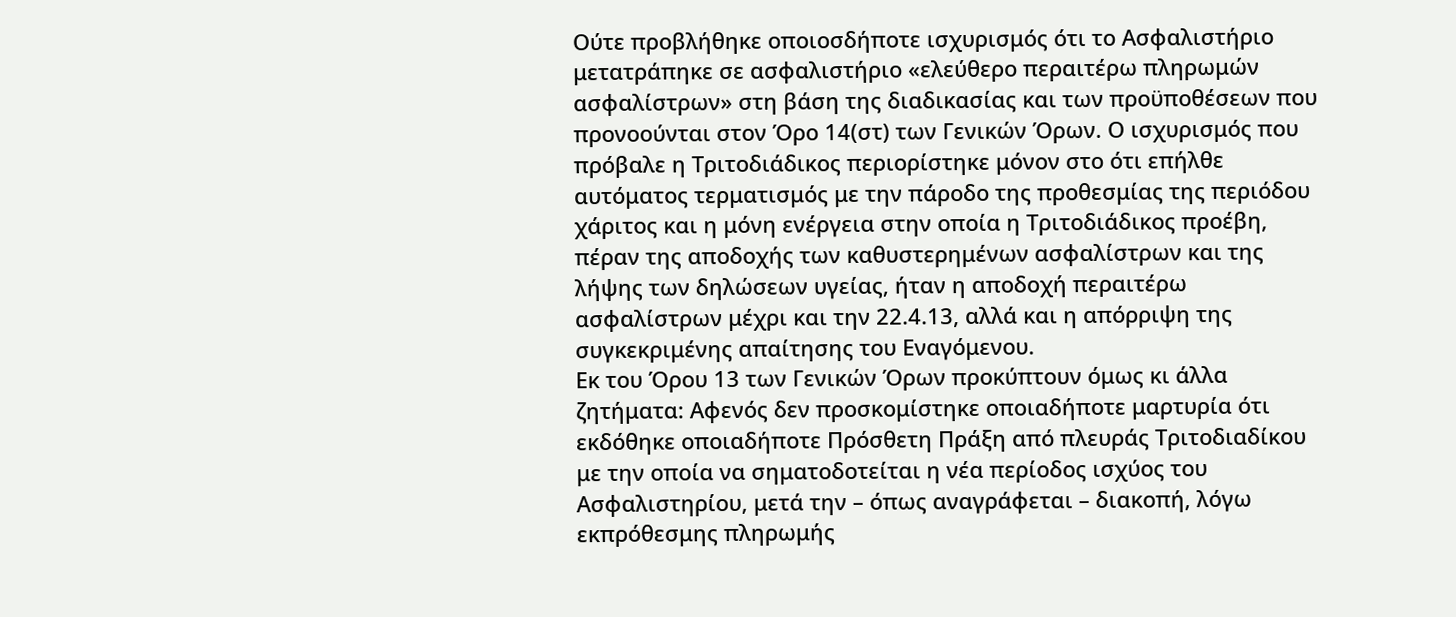Ούτε προβλήθηκε οποιοσδήποτε ισχυρισμός ότι το Ασφαλιστήριο μετατράπηκε σε ασφαλιστήριο «ελεύθερο περαιτέρω πληρωμών ασφαλίστρων» στη βάση της διαδικασίας και των προϋποθέσεων που προνοούνται στον Όρο 14(στ) των Γενικών Όρων. Ο ισχυρισμός που πρόβαλε η Τριτοδιάδικος περιορίστηκε μόνον στο ότι επήλθε αυτόματος τερματισμός με την πάροδο της προθεσμίας της περιόδου χάριτος και η μόνη ενέργεια στην οποία η Τριτοδιάδικος προέβη, πέραν της αποδοχής των καθυστερημένων ασφαλίστρων και της λήψης των δηλώσεων υγείας, ήταν η αποδοχή περαιτέρω ασφαλίστρων μέχρι και την 22.4.13, αλλά και η απόρριψη της συγκεκριμένης απαίτησης του Εναγόμενου.
Εκ του Όρου 13 των Γενικών Όρων προκύπτουν όμως κι άλλα ζητήματα: Αφενός δεν προσκομίστηκε οποιαδήποτε μαρτυρία ότι εκδόθηκε οποιαδήποτε Πρόσθετη Πράξη από πλευράς Τριτοδιαδίκου με την οποία να σηματοδοτείται η νέα περίοδος ισχύος του Ασφαλιστηρίου, μετά την – όπως αναγράφεται – διακοπή, λόγω εκπρόθεσμης πληρωμής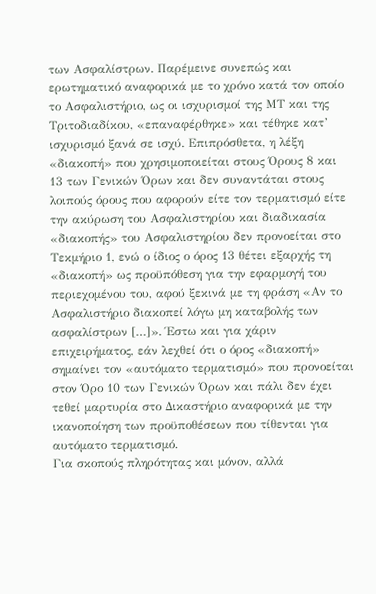των Ασφαλίστρων. Παρέμεινε συνεπώς και ερωτηματικό αναφορικά με το χρόνο κατά τον οποίο το Ασφαλιστήριο, ως οι ισχυρισμοί της ΜΤ και της Τριτοδιαδίκου, «επαναφέρθηκε» και τέθηκε κατ’ ισχυρισμό ξανά σε ισχύ. Επιπρόσθετα, η λέξη «διακοπή» που χρησιμοποιείται στους Όρους 8 και 13 των Γενικών Όρων και δεν συναντάται στους λοιπούς όρους που αφορούν είτε τον τερματισμό είτε την ακύρωση του Ασφαλιστηρίου και διαδικασία «διακοπής» του Ασφαλιστηρίου δεν προνοείται στο Τεκμήριο 1, ενώ ο ίδιος ο όρος 13 θέτει εξαρχής τη «διακοπή» ως προϋπόθεση για την εφαρμογή του περιεχομένου του, αφού ξεκινά με τη φράση «Αν το Ασφαλιστήριο διακοπεί λόγω μη καταβολής των ασφαλίστρων […]». Έστω και για χάριν επιχειρήματος, εάν λεχθεί ότι ο όρος «διακοπή» σημαίνει τον «αυτόματο τερματισμό» που προνοείται στον Όρο 10 των Γενικών Όρων και πάλι δεν έχει τεθεί μαρτυρία στο Δικαστήριο αναφορικά με την ικανοποίηση των προϋποθέσεων που τίθενται για αυτόματο τερματισμό.
Για σκοπούς πληρότητας και μόνον, αλλά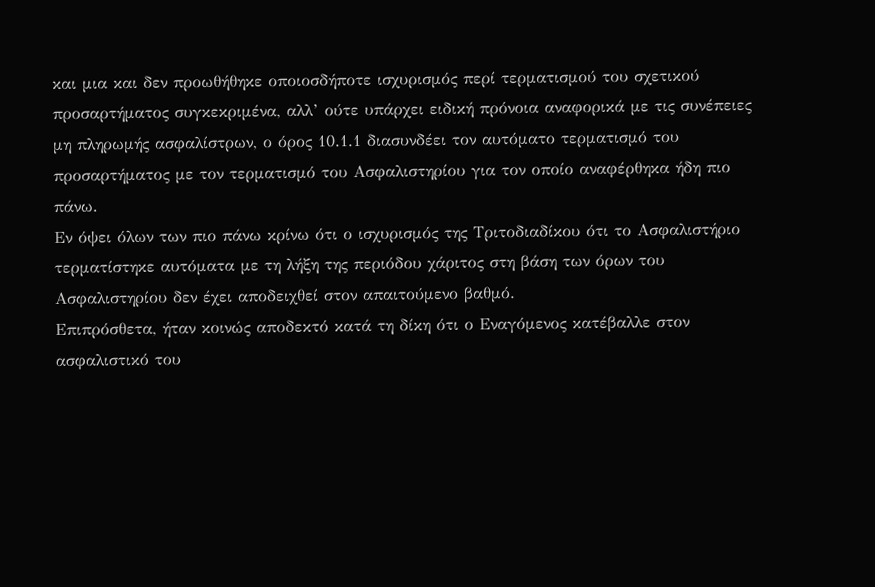και μια και δεν προωθήθηκε οποιοσδήποτε ισχυρισμός περί τερματισμού του σχετικού προσαρτήματος συγκεκριμένα, αλλ’ ούτε υπάρχει ειδική πρόνοια αναφορικά με τις συνέπειες μη πληρωμής ασφαλίστρων, ο όρος 10.1.1 διασυνδέει τον αυτόματο τερματισμό του προσαρτήματος με τον τερματισμό του Ασφαλιστηρίου για τον οποίο αναφέρθηκα ήδη πιο πάνω.
Εν όψει όλων των πιο πάνω κρίνω ότι ο ισχυρισμός της Τριτοδιαδίκου ότι το Ασφαλιστήριο τερματίστηκε αυτόματα με τη λήξη της περιόδου χάριτος στη βάση των όρων του Ασφαλιστηρίου δεν έχει αποδειχθεί στον απαιτούμενο βαθμό.
Επιπρόσθετα, ήταν κοινώς αποδεκτό κατά τη δίκη ότι ο Εναγόμενος κατέβαλλε στον ασφαλιστικό του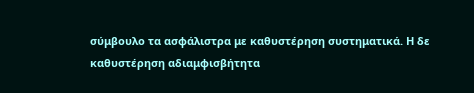σύμβουλο τα ασφάλιστρα με καθυστέρηση συστηματικά. Η δε καθυστέρηση αδιαμφισβήτητα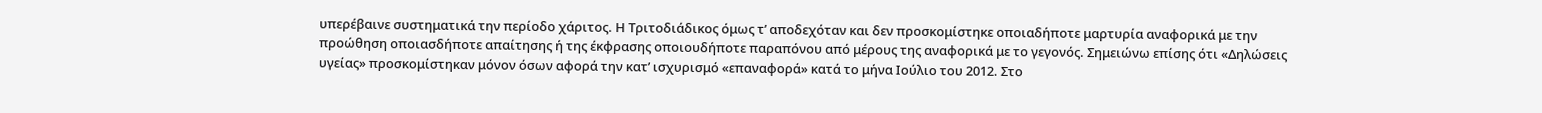υπερέβαινε συστηματικά την περίοδο χάριτος. Η Τριτοδιάδικος όμως τ’ αποδεχόταν και δεν προσκομίστηκε οποιαδήποτε μαρτυρία αναφορικά με την προώθηση οποιασδήποτε απαίτησης ή της έκφρασης οποιουδήποτε παραπόνου από μέρους της αναφορικά με το γεγονός. Σημειώνω επίσης ότι «Δηλώσεις υγείας» προσκομίστηκαν μόνον όσων αφορά την κατ’ ισχυρισμό «επαναφορά» κατά το μήνα Ιούλιο του 2012. Στο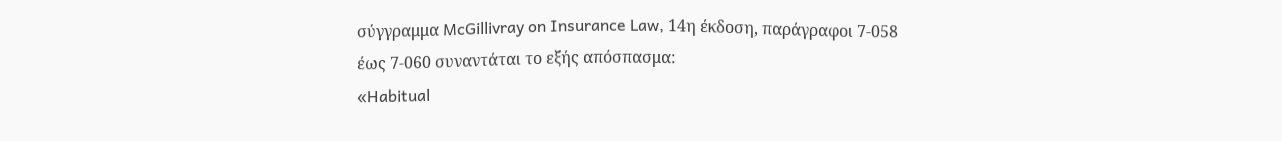σύγγραμμα McGillivray on Insurance Law, 14η έκδοση, παράγραφοι 7-058 έως 7-060 συναντάται το εξής απόσπασμα:
«Habitual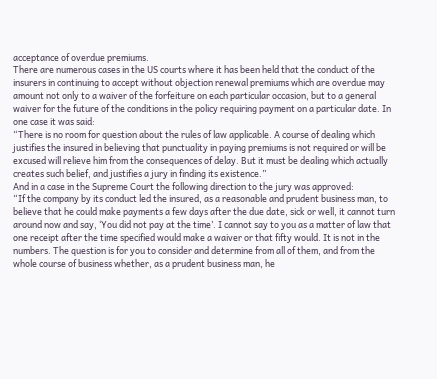acceptance of overdue premiums.
There are numerous cases in the US courts where it has been held that the conduct of the insurers in continuing to accept without objection renewal premiums which are overdue may amount not only to a waiver of the forfeiture on each particular occasion, but to a general waiver for the future of the conditions in the policy requiring payment on a particular date. In one case it was said:
“There is no room for question about the rules of law applicable. A course of dealing which justifies the insured in believing that punctuality in paying premiums is not required or will be excused will relieve him from the consequences of delay. But it must be dealing which actually creates such belief, and justifies a jury in finding its existence.”
And in a case in the Supreme Court the following direction to the jury was approved:
“If the company by its conduct led the insured, as a reasonable and prudent business man, to believe that he could make payments a few days after the due date, sick or well, it cannot turn around now and say, ‘You did not pay at the time’. I cannot say to you as a matter of law that one receipt after the time specified would make a waiver or that fifty would. It is not in the numbers. The question is for you to consider and determine from all of them, and from the whole course of business whether, as a prudent business man, he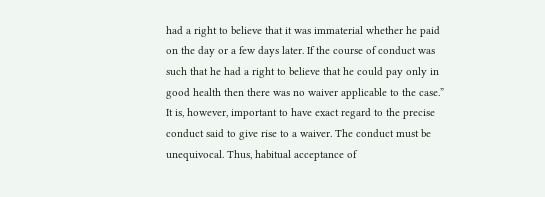had a right to believe that it was immaterial whether he paid on the day or a few days later. If the course of conduct was such that he had a right to believe that he could pay only in good health then there was no waiver applicable to the case.”
It is, however, important to have exact regard to the precise conduct said to give rise to a waiver. The conduct must be unequivocal. Thus, habitual acceptance of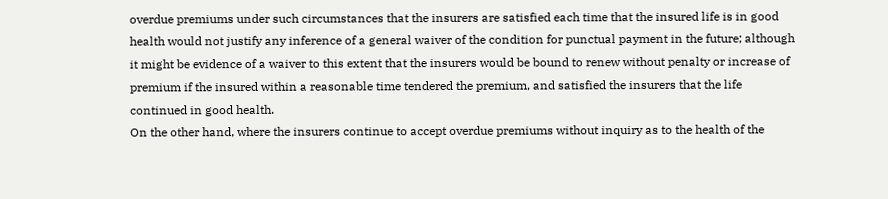overdue premiums under such circumstances that the insurers are satisfied each time that the insured life is in good health would not justify any inference of a general waiver of the condition for punctual payment in the future; although it might be evidence of a waiver to this extent that the insurers would be bound to renew without penalty or increase of premium if the insured within a reasonable time tendered the premium, and satisfied the insurers that the life continued in good health.
On the other hand, where the insurers continue to accept overdue premiums without inquiry as to the health of the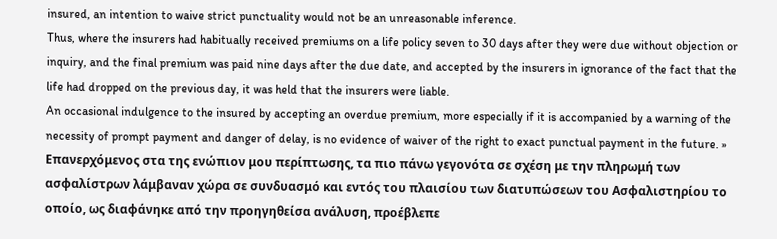insured, an intention to waive strict punctuality would not be an unreasonable inference.
Thus, where the insurers had habitually received premiums on a life policy seven to 30 days after they were due without objection or inquiry, and the final premium was paid nine days after the due date, and accepted by the insurers in ignorance of the fact that the life had dropped on the previous day, it was held that the insurers were liable.
An occasional indulgence to the insured by accepting an overdue premium, more especially if it is accompanied by a warning of the necessity of prompt payment and danger of delay, is no evidence of waiver of the right to exact punctual payment in the future. »
Επανερχόμενος στα της ενώπιον μου περίπτωσης, τα πιο πάνω γεγονότα σε σχέση με την πληρωμή των ασφαλίστρων λάμβαναν χώρα σε συνδυασμό και εντός του πλαισίου των διατυπώσεων του Ασφαλιστηρίου το οποίο, ως διαφάνηκε από την προηγηθείσα ανάλυση, προέβλεπε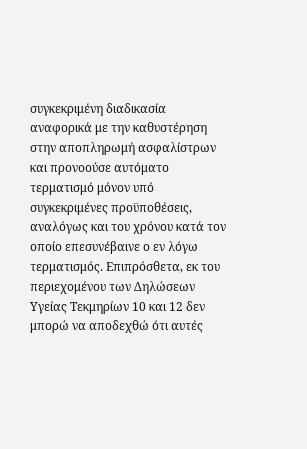συγκεκριμένη διαδικασία αναφορικά με την καθυστέρηση στην αποπληρωμή ασφαλίστρων και προνοούσε αυτόματο τερματισμό μόνον υπό συγκεκριμένες προϋποθέσεις, αναλόγως και του χρόνου κατά τον οποίο επεσυνέβαινε ο εν λόγω τερματισμός. Επιπρόσθετα, εκ του περιεχομένου των Δηλώσεων Υγείας Τεκμηρίων 10 και 12 δεν μπορώ να αποδεχθώ ότι αυτές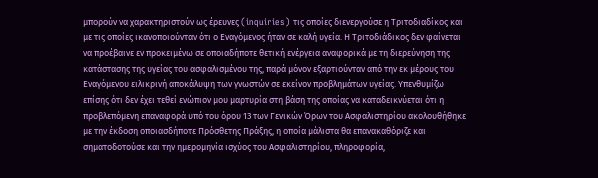μπορούν να χαρακτηριστούν ως έρευνες (inquiries) τις οποίες διενεργούσε η Τριτοδιαδίκος και με τις οποίες ικανοποιούνταν ότι ο Εναγόμενος ήταν σε καλή υγεία. Η Τριτοδιάδικος δεν φαίνεται να προέβαινε εν προκειμένω σε οποιαδήποτε θετική ενέργεια αναφορικά με τη διερεύνηση της κατάστασης της υγείας του ασφαλισμένου της, παρά μόνον εξαρτιούνταν από την εκ μέρους του Εναγόμενου ειλικρινή αποκάλυψη των γνωστών σε εκείνον προβλημάτων υγείας. Υπενθυμίζω επίσης ότι δεν έχει τεθεί ενώπιον μου μαρτυρία στη βάση της οποίας να καταδεικνύεται ότι η προβλεπόμενη επαναφορά υπό του όρου 13 των Γενικών Όρων του Ασφαλιστηρίου ακολουθήθηκε με την έκδοση οποιασδήποτε Πρόσθετης Πράξης, η οποία μάλιστα θα επανακαθόριζε και σηματοδοτούσε και την ημερομηνία ισχύος του Ασφαλιστηρίου, πληροφορία,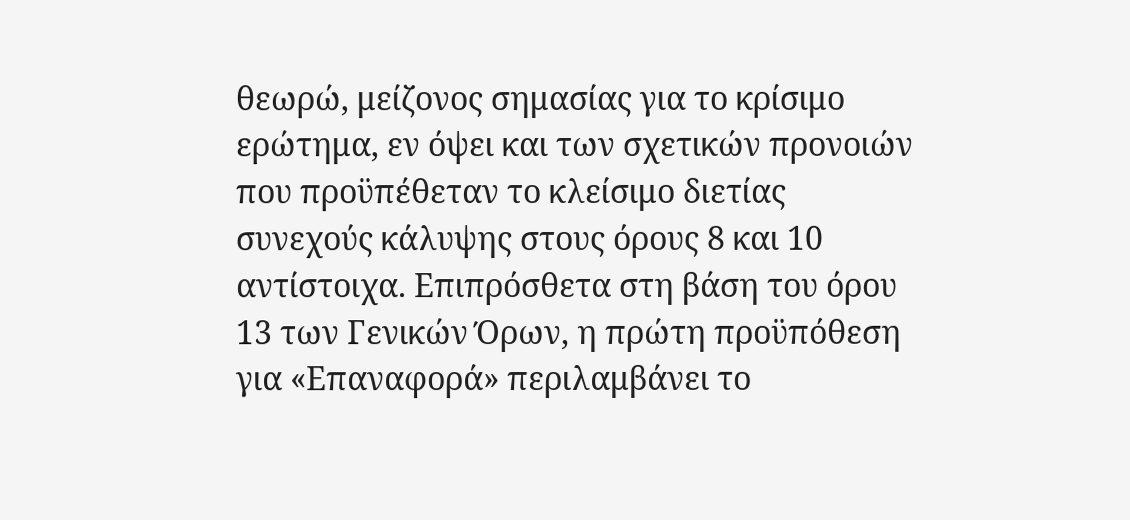θεωρώ, μείζονος σημασίας για το κρίσιμο ερώτημα, εν όψει και των σχετικών προνοιών που προϋπέθεταν το κλείσιμο διετίας συνεχούς κάλυψης στους όρους 8 και 10 αντίστοιχα. Επιπρόσθετα στη βάση του όρου 13 των Γενικών Όρων, η πρώτη προϋπόθεση για «Επαναφορά» περιλαμβάνει το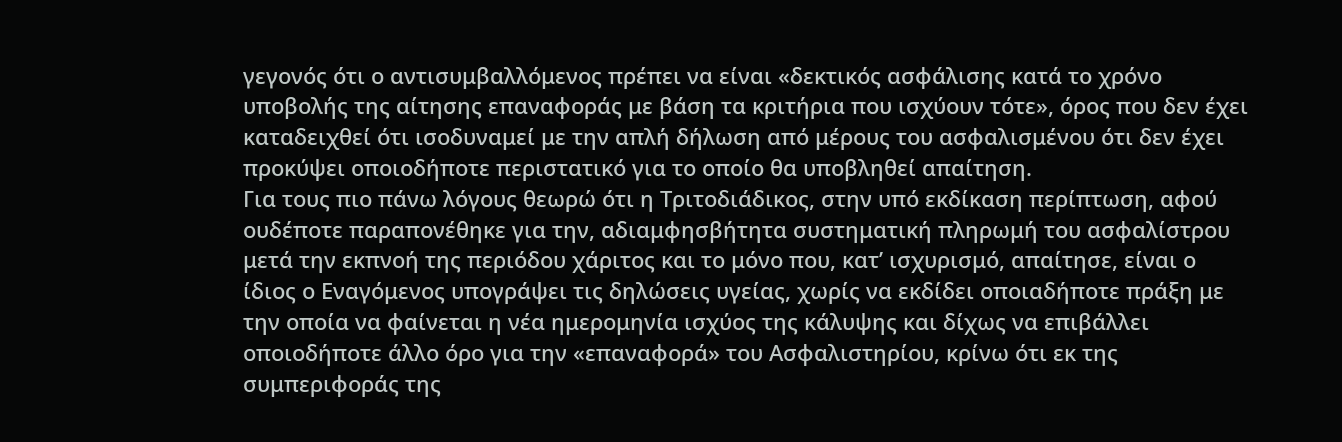γεγονός ότι ο αντισυμβαλλόμενος πρέπει να είναι «δεκτικός ασφάλισης κατά το χρόνο υποβολής της αίτησης επαναφοράς με βάση τα κριτήρια που ισχύουν τότε», όρος που δεν έχει καταδειχθεί ότι ισοδυναμεί με την απλή δήλωση από μέρους του ασφαλισμένου ότι δεν έχει προκύψει οποιοδήποτε περιστατικό για το οποίο θα υποβληθεί απαίτηση.
Για τους πιο πάνω λόγους θεωρώ ότι η Τριτοδιάδικος, στην υπό εκδίκαση περίπτωση, αφού ουδέποτε παραπονέθηκε για την, αδιαμφησβήτητα συστηματική πληρωμή του ασφαλίστρου μετά την εκπνοή της περιόδου χάριτος και το μόνο που, κατ’ ισχυρισμό, απαίτησε, είναι ο ίδιος ο Εναγόμενος υπογράψει τις δηλώσεις υγείας, χωρίς να εκδίδει οποιαδήποτε πράξη με την οποία να φαίνεται η νέα ημερομηνία ισχύος της κάλυψης και δίχως να επιβάλλει οποιοδήποτε άλλο όρο για την «επαναφορά» του Ασφαλιστηρίου, κρίνω ότι εκ της συμπεριφοράς της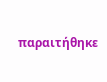παραιτήθηκε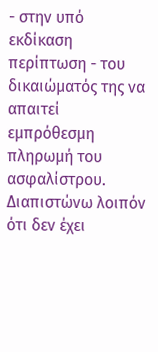- στην υπό εκδίκαση περίπτωση - του δικαιώματός της να απαιτεί εμπρόθεσμη πληρωμή του ασφαλίστρου.
Διαπιστώνω λοιπόν ότι δεν έχει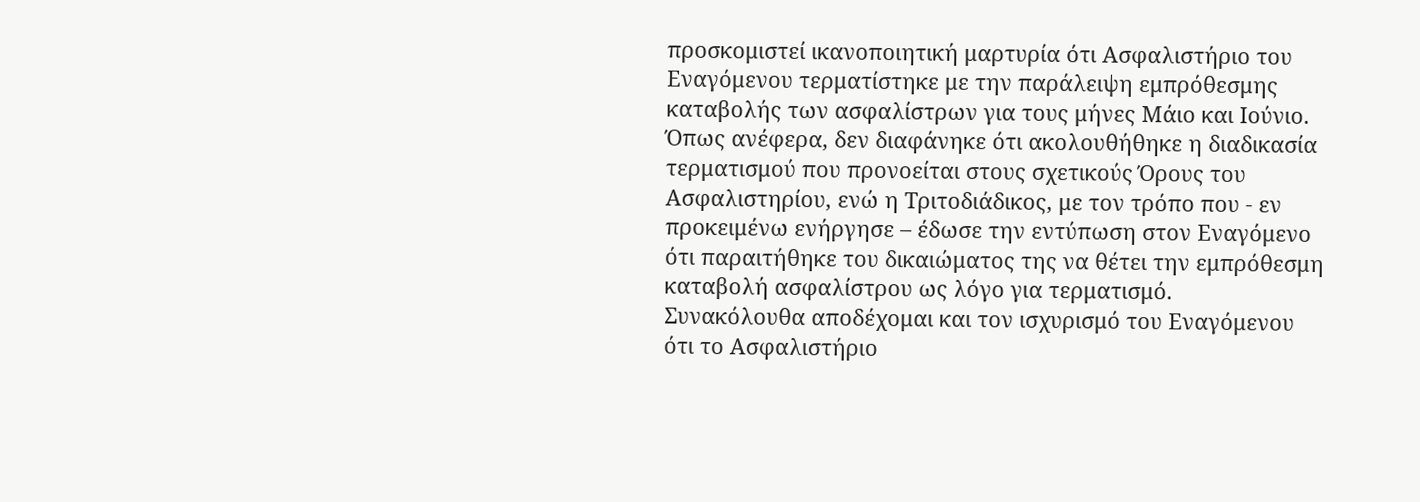προσκομιστεί ικανοποιητική μαρτυρία ότι Ασφαλιστήριο του Εναγόμενου τερματίστηκε με την παράλειψη εμπρόθεσμης καταβολής των ασφαλίστρων για τους μήνες Μάιο και Ιούνιο. Όπως ανέφερα, δεν διαφάνηκε ότι ακολουθήθηκε η διαδικασία τερματισμού που προνοείται στους σχετικούς Όρους του Ασφαλιστηρίου, ενώ η Τριτοδιάδικος, με τον τρόπο που - εν προκειμένω ενήργησε – έδωσε την εντύπωση στον Εναγόμενο ότι παραιτήθηκε του δικαιώματος της να θέτει την εμπρόθεσμη καταβολή ασφαλίστρου ως λόγο για τερματισμό.
Συνακόλουθα αποδέχομαι και τον ισχυρισμό του Εναγόμενου ότι το Ασφαλιστήριο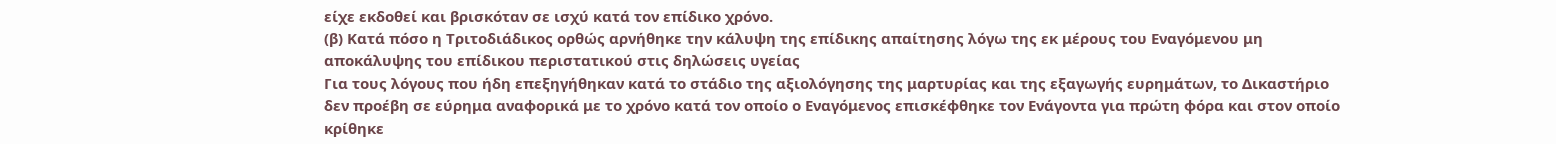είχε εκδοθεί και βρισκόταν σε ισχύ κατά τον επίδικο χρόνο.
(β) Κατά πόσο η Τριτοδιάδικος ορθώς αρνήθηκε την κάλυψη της επίδικης απαίτησης λόγω της εκ μέρους του Εναγόμενου μη αποκάλυψης του επίδικου περιστατικού στις δηλώσεις υγείας
Για τους λόγους που ήδη επεξηγήθηκαν κατά το στάδιο της αξιολόγησης της μαρτυρίας και της εξαγωγής ευρημάτων, το Δικαστήριο δεν προέβη σε εύρημα αναφορικά με το χρόνο κατά τον οποίο ο Εναγόμενος επισκέφθηκε τον Ενάγοντα για πρώτη φόρα και στον οποίο κρίθηκε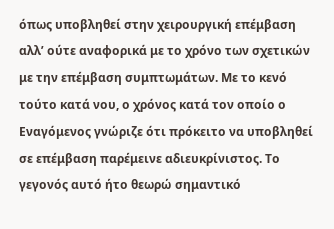όπως υποβληθεί στην χειρουργική επέμβαση αλλ’ ούτε αναφορικά με το χρόνο των σχετικών με την επέμβαση συμπτωμάτων. Με το κενό τούτο κατά νου, ο χρόνος κατά τον οποίο ο Εναγόμενος γνώριζε ότι πρόκειτο να υποβληθεί σε επέμβαση παρέμεινε αδιευκρίνιστος. Το γεγονός αυτό ήτο θεωρώ σημαντικό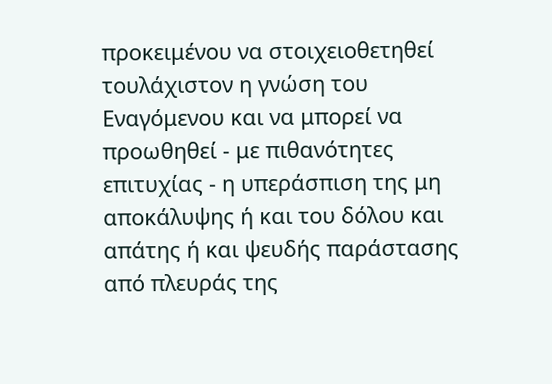προκειμένου να στοιχειοθετηθεί τουλάχιστον η γνώση του Εναγόμενου και να μπορεί να προωθηθεί - με πιθανότητες επιτυχίας - η υπεράσπιση της μη αποκάλυψης ή και του δόλου και απάτης ή και ψευδής παράστασης από πλευράς της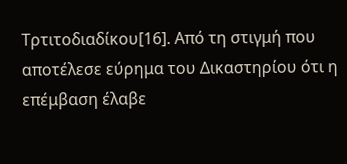Τρτιτοδιαδίκου[16]. Από τη στιγμή που αποτέλεσε εύρημα του Δικαστηρίου ότι η επέμβαση έλαβε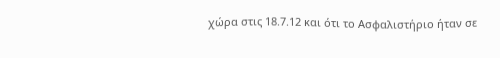χώρα στις 18.7.12 και ότι το Ασφαλιστήριο ήταν σε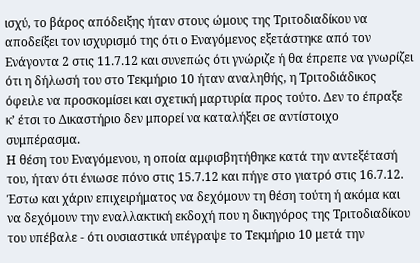ισχύ, το βάρος απόδειξης ήταν στους ώμους της Τριτοδιαδίκου να αποδείξει τον ισχυρισμό της ότι ο Εναγόμενος εξετάστηκε από τον Ενάγοντα 2 στις 11.7.12 και συνεπώς ότι γνώριζε ή θα έπρεπε να γνωρίζει ότι η δήλωσή του στο Τεκμήριο 10 ήταν αναληθής, η Τριτοδιάδικος όφειλε να προσκομίσει και σχετική μαρτυρία προς τούτο. Δεν το έπραξε κ’ έτσι το Δικαστήριο δεν μπορεί να καταλήξει σε αντίστοιχο συμπέρασμα.
Η θέση του Εναγόμενου, η οποία αμφισβητήθηκε κατά την αντεξέτασή του, ήταν ότι ένιωσε πόνο στις 15.7.12 και πήγε στο γιατρό στις 16.7.12. Έστω και χάριν επιχειρήματος να δεχόμουν τη θέση τούτη ή ακόμα και να δεχόμουν την εναλλακτική εκδοχή που η δικηγόρος της Τριτοδιαδίκου του υπέβαλε - ότι ουσιαστικά υπέγραψε το Τεκμήριο 10 μετά την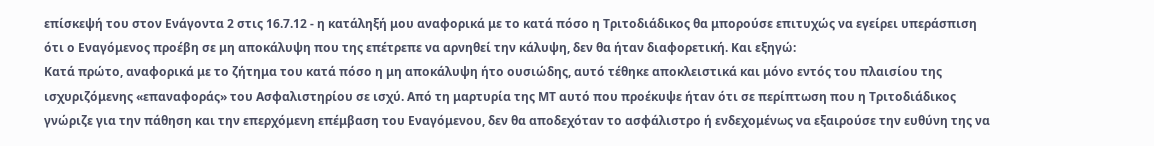επίσκεψή του στον Ενάγοντα 2 στις 16.7.12 - η κατάληξή μου αναφορικά με το κατά πόσο η Τριτοδιάδικος θα μπορούσε επιτυχώς να εγείρει υπεράσπιση ότι ο Εναγόμενος προέβη σε μη αποκάλυψη που της επέτρεπε να αρνηθεί την κάλυψη, δεν θα ήταν διαφορετική. Και εξηγώ:
Κατά πρώτο, αναφορικά με το ζήτημα του κατά πόσο η μη αποκάλυψη ήτο ουσιώδης, αυτό τέθηκε αποκλειστικά και μόνο εντός του πλαισίου της ισχυριζόμενης «επαναφοράς» του Ασφαλιστηρίου σε ισχύ. Από τη μαρτυρία της ΜΤ αυτό που προέκυψε ήταν ότι σε περίπτωση που η Τριτοδιάδικος γνώριζε για την πάθηση και την επερχόμενη επέμβαση του Εναγόμενου, δεν θα αποδεχόταν το ασφάλιστρο ή ενδεχομένως να εξαιρούσε την ευθύνη της να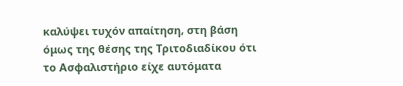καλύψει τυχόν απαίτηση, στη βάση όμως της θέσης της Τριτοδιαδίκου ότι το Ασφαλιστήριο είχε αυτόματα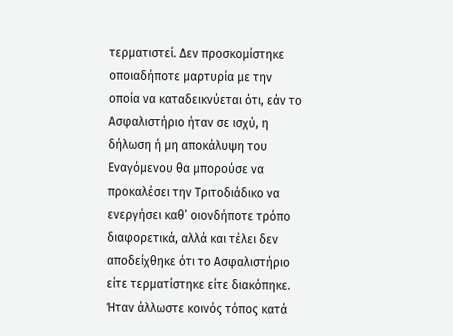τερματιστεί. Δεν προσκομίστηκε οποιαδήποτε μαρτυρία με την οποία να καταδεικνύεται ότι, εάν το Ασφαλιστήριο ήταν σε ισχύ, η δήλωση ή μη αποκάλυψη του Εναγόμενου θα μπορούσε να προκαλέσει την Τριτοδιάδικο να ενεργήσει καθ’ οιονδήποτε τρόπο διαφορετικά, αλλά και τέλει δεν αποδείχθηκε ότι το Ασφαλιστήριο είτε τερματίστηκε είτε διακόπηκε. Ήταν άλλωστε κοινός τόπος κατά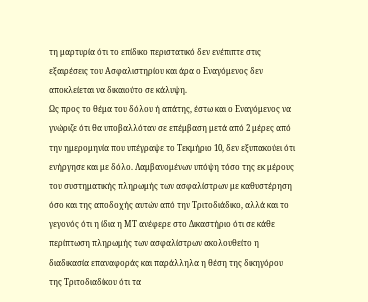τη μαρτυρία ότι το επίδικο περιστατικό δεν ενέπιπτε στις εξαιρέσεις του Ασφαλιστηρίου και άρα ο Εναγόμενος δεν αποκλείεται να δικαιούτο σε κάλυψη.
Ως προς το θέμα του δόλου ή απάτης, έστω και ο Εναγόμενος να γνώριζε ότι θα υποβαλλόταν σε επέμβαση μετά από 2 μέρες από την ημερομηνία που υπέγραψε το Τεκμήριο 10, δεν εξυπακούει ότι ενήργησε και με δόλο. Λαμβανομένων υπόψη τόσο της εκ μέρους του συστηματικής πληρωμής των ασφαλίστρων με καθυστέρηση όσο και της αποδοχής αυτών από την Τριτοδιάδικο, αλλά και το γεγονός ότι η ίδια η ΜΤ ανέφερε στο Δικαστήριο ότι σε κάθε περίπτωση πληρωμής των ασφαλίστρων ακολουθείτο η διαδικασία επαναφοράς και παράλληλα η θέση της δικηγόρου της Τριτοδιαδίκου ότι τα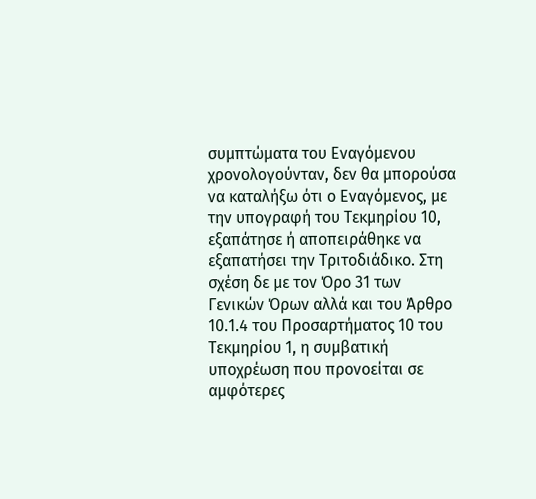συμπτώματα του Εναγόμενου χρονολογούνταν, δεν θα μπορούσα να καταλήξω ότι ο Εναγόμενος, με την υπογραφή του Τεκμηρίου 10, εξαπάτησε ή αποπειράθηκε να εξαπατήσει την Τριτοδιάδικο. Στη σχέση δε με τον Όρο 31 των Γενικών Όρων αλλά και του Άρθρο 10.1.4 του Προσαρτήματος 10 του Τεκμηρίου 1, η συμβατική υποχρέωση που προνοείται σε αμφότερες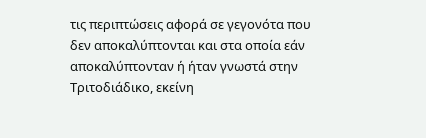τις περιπτώσεις αφορά σε γεγονότα που δεν αποκαλύπτονται και στα οποία εάν αποκαλύπτονταν ή ήταν γνωστά στην Τριτοδιάδικο, εκείνη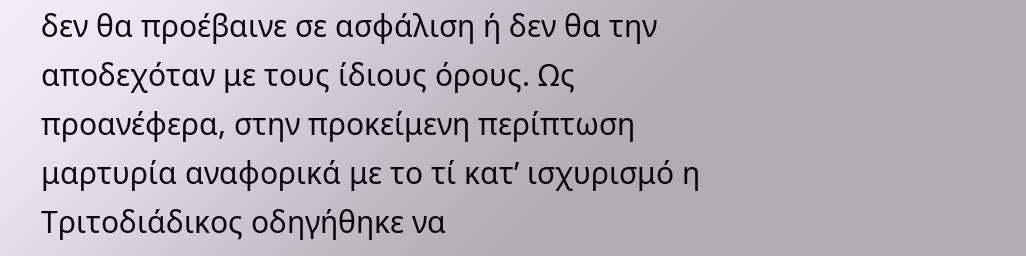δεν θα προέβαινε σε ασφάλιση ή δεν θα την αποδεχόταν με τους ίδιους όρους. Ως προανέφερα, στην προκείμενη περίπτωση μαρτυρία αναφορικά με το τί κατ’ ισχυρισμό η Τριτοδιάδικος οδηγήθηκε να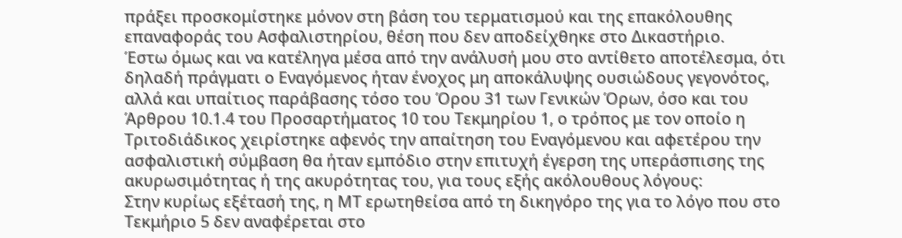πράξει προσκομίστηκε μόνον στη βάση του τερματισμού και της επακόλουθης επαναφοράς του Ασφαλιστηρίου, θέση που δεν αποδείχθηκε στο Δικαστήριο.
Έστω όμως και να κατέληγα μέσα από την ανάλυσή μου στο αντίθετο αποτέλεσμα, ότι δηλαδή πράγματι ο Εναγόμενος ήταν ένοχος μη αποκάλυψης ουσιώδους γεγονότος, αλλά και υπαίτιος παράβασης τόσο του Όρου 31 των Γενικών Όρων, όσο και του Άρθρου 10.1.4 του Προσαρτήματος 10 του Τεκμηρίου 1, ο τρόπος με τον οποίο η Τριτοδιάδικος χειρίστηκε αφενός την απαίτηση του Εναγόμενου και αφετέρου την ασφαλιστική σύμβαση θα ήταν εμπόδιο στην επιτυχή έγερση της υπεράσπισης της ακυρωσιμότητας ή της ακυρότητας του, για τους εξής ακόλουθους λόγους:
Στην κυρίως εξέτασή της, η ΜΤ ερωτηθείσα από τη δικηγόρο της για το λόγο που στο Τεκμήριο 5 δεν αναφέρεται στο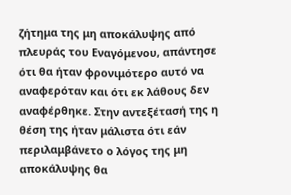ζήτημα της μη αποκάλυψης από πλευράς του Εναγόμενου, απάντησε ότι θα ήταν φρονιμότερο αυτό να αναφερόταν και ότι εκ λάθους δεν αναφέρθηκε. Στην αντεξέτασή της η θέση της ήταν μάλιστα ότι εάν περιλαμβάνετο ο λόγος της μη αποκάλυψης θα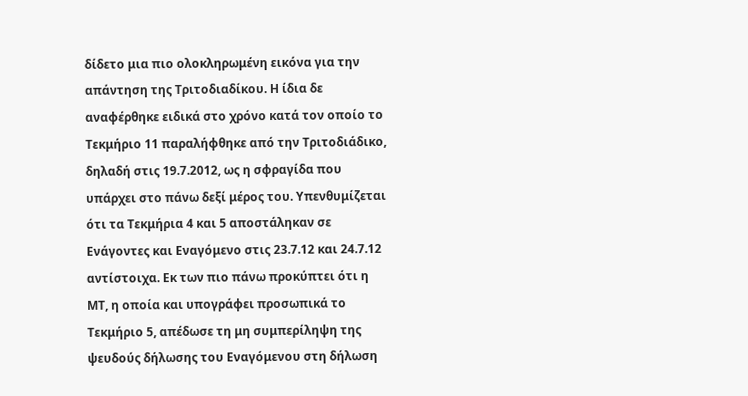δίδετο μια πιο ολοκληρωμένη εικόνα για την απάντηση της Τριτοδιαδίκου. Η ίδια δε αναφέρθηκε ειδικά στο χρόνο κατά τον οποίο το Τεκμήριο 11 παραλήφθηκε από την Τριτοδιάδικο, δηλαδή στις 19.7.2012, ως η σφραγίδα που υπάρχει στο πάνω δεξί μέρος του. Υπενθυμίζεται ότι τα Τεκμήρια 4 και 5 αποστάληκαν σε Ενάγοντες και Εναγόμενο στις 23.7.12 και 24.7.12 αντίστοιχα. Εκ των πιο πάνω προκύπτει ότι η ΜΤ, η οποία και υπογράφει προσωπικά το Τεκμήριο 5, απέδωσε τη μη συμπερίληψη της ψευδούς δήλωσης του Εναγόμενου στη δήλωση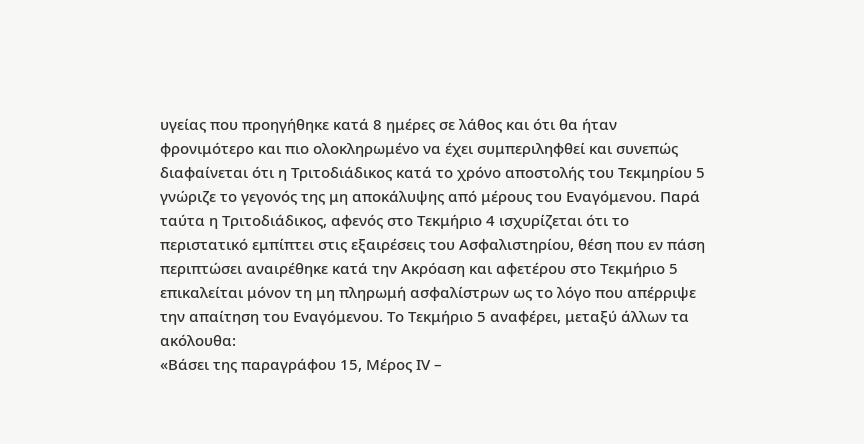υγείας που προηγήθηκε κατά 8 ημέρες σε λάθος και ότι θα ήταν φρονιμότερο και πιο ολοκληρωμένο να έχει συμπεριληφθεί και συνεπώς διαφαίνεται ότι η Τριτοδιάδικος κατά το χρόνο αποστολής του Τεκμηρίου 5 γνώριζε το γεγονός της μη αποκάλυψης από μέρους του Εναγόμενου. Παρά ταύτα η Τριτοδιάδικος, αφενός στο Τεκμήριο 4 ισχυρίζεται ότι το περιστατικό εμπίπτει στις εξαιρέσεις του Ασφαλιστηρίου, θέση που εν πάση περιπτώσει αναιρέθηκε κατά την Ακρόαση και αφετέρου στο Τεκμήριο 5 επικαλείται μόνον τη μη πληρωμή ασφαλίστρων ως το λόγο που απέρριψε την απαίτηση του Εναγόμενου. Το Τεκμήριο 5 αναφέρει, μεταξύ άλλων τα ακόλουθα:
«Βάσει της παραγράφου 15, Μέρος ΙV –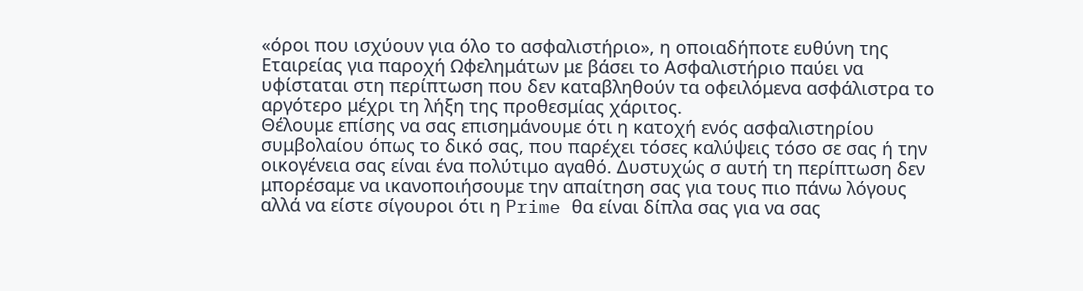«όροι που ισχύουν για όλο το ασφαλιστήριο», η οποιαδήποτε ευθύνη της Εταιρείας για παροχή Ωφελημάτων με βάσει το Ασφαλιστήριο παύει να υφίσταται στη περίπτωση που δεν καταβληθούν τα οφειλόμενα ασφάλιστρα το αργότερο μέχρι τη λήξη της προθεσμίας χάριτος.
Θέλουμε επίσης να σας επισημάνουμε ότι η κατοχή ενός ασφαλιστηρίου συμβολαίου όπως το δικό σας, που παρέχει τόσες καλύψεις τόσο σε σας ή την οικογένεια σας είναι ένα πολύτιμο αγαθό. Δυστυχώς σ αυτή τη περίπτωση δεν μπορέσαμε να ικανοποιήσουμε την απαίτηση σας για τους πιο πάνω λόγους αλλά να είστε σίγουροι ότι η Prime θα είναι δίπλα σας για να σας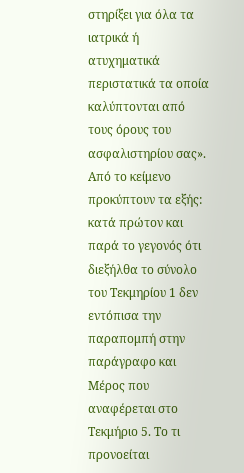στηρίξει για όλα τα ιατρικά ή ατυχηματικά περιστατικά τα οποία καλύπτονται από τους όρους του ασφαλιστηρίου σας».
Από το κείμενο προκύπτουν τα εξής: κατά πρώτον και παρά το γεγονός ότι διεξήλθα το σύνολο του Τεκμηρίου 1 δεν εντόπισα την παραπομπή στην παράγραφο και Μέρος που αναφέρεται στο Τεκμήριο 5. Το τι προνοείται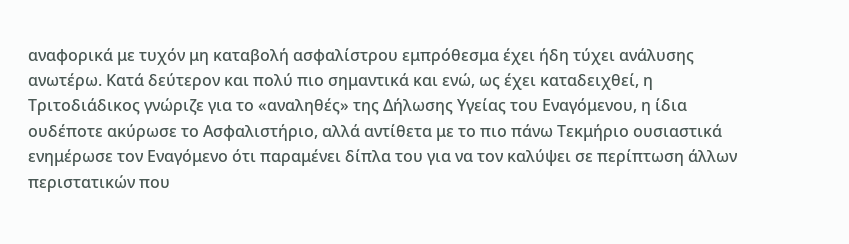αναφορικά με τυχόν μη καταβολή ασφαλίστρου εμπρόθεσμα έχει ήδη τύχει ανάλυσης ανωτέρω. Κατά δεύτερον και πολύ πιο σημαντικά και ενώ, ως έχει καταδειχθεί, η Τριτοδιάδικος γνώριζε για το «αναληθές» της Δήλωσης Υγείας του Εναγόμενου, η ίδια ουδέποτε ακύρωσε το Ασφαλιστήριο, αλλά αντίθετα με το πιο πάνω Τεκμήριο ουσιαστικά ενημέρωσε τον Εναγόμενο ότι παραμένει δίπλα του για να τον καλύψει σε περίπτωση άλλων περιστατικών που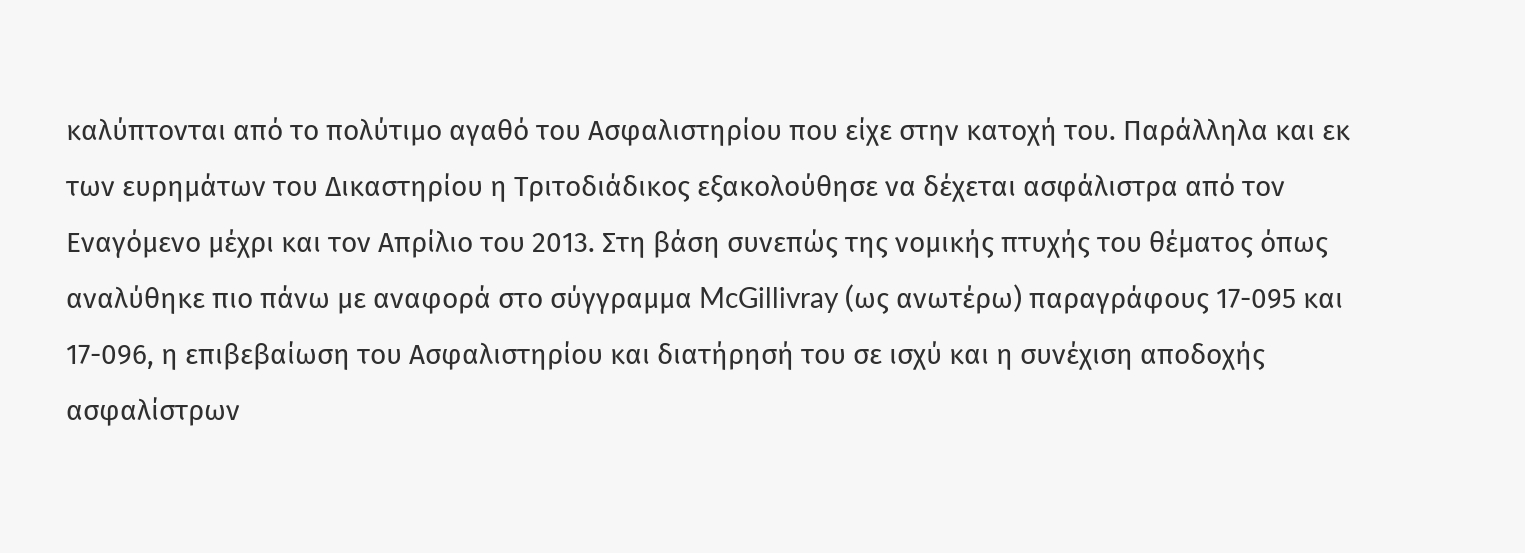καλύπτονται από το πολύτιμο αγαθό του Ασφαλιστηρίου που είχε στην κατοχή του. Παράλληλα και εκ των ευρημάτων του Δικαστηρίου η Τριτοδιάδικος εξακολούθησε να δέχεται ασφάλιστρα από τον Εναγόμενο μέχρι και τον Απρίλιο του 2013. Στη βάση συνεπώς της νομικής πτυχής του θέματος όπως αναλύθηκε πιο πάνω με αναφορά στο σύγγραμμα McGillivray (ως ανωτέρω) παραγράφους 17-095 και 17-096, η επιβεβαίωση του Ασφαλιστηρίου και διατήρησή του σε ισχύ και η συνέχιση αποδοχής ασφαλίστρων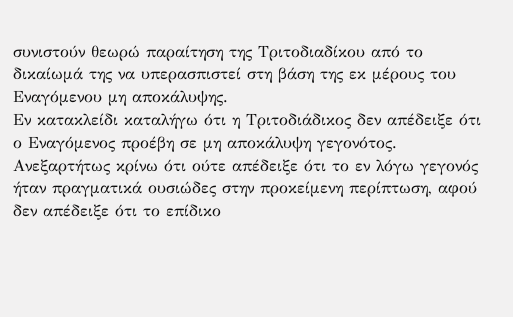συνιστούν θεωρώ παραίτηση της Τριτοδιαδίκου από το δικαίωμά της να υπερασπιστεί στη βάση της εκ μέρους του Εναγόμενου μη αποκάλυψης.
Εν κατακλείδι καταλήγω ότι η Τριτοδιάδικος δεν απέδειξε ότι ο Εναγόμενος προέβη σε μη αποκάλυψη γεγονότος. Ανεξαρτήτως κρίνω ότι ούτε απέδειξε ότι το εν λόγω γεγονός ήταν πραγματικά ουσιώδες στην προκείμενη περίπτωση, αφού δεν απέδειξε ότι το επίδικο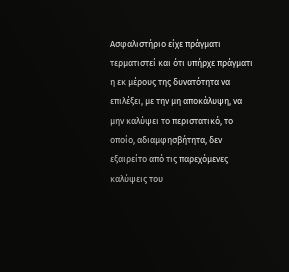Ασφαλιστήριο είχε πράγματι τερματιστεί και ότι υπήρχε πράγματι η εκ μέρους της δυνατότητα να επιλέξει, με την μη αποκάλυψη, να μην καλύψει το περιστατικό, το οποίο, αδιαμφησβήτητα, δεν εξαιρείτο από τις παρεχόμενες καλύψεις του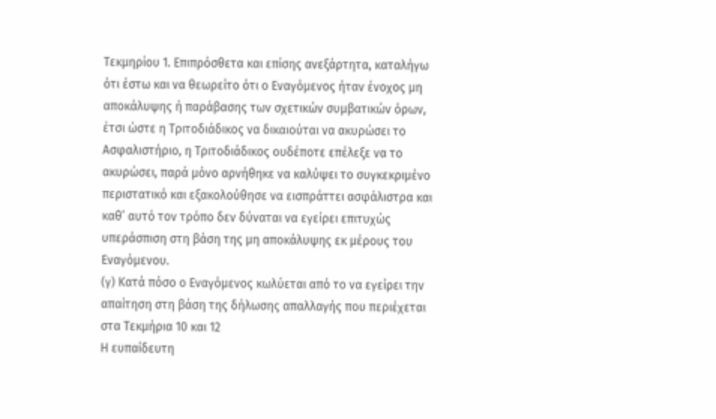Τεκμηρίου 1. Επιπρόσθετα και επίσης ανεξάρτητα, καταλήγω ότι έστω και να θεωρείτο ότι ο Εναγόμενος ήταν ένοχος μη αποκάλυψης ή παράβασης των σχετικών συμβατικών όρων, έτσι ώστε η Τριτοδιάδικος να δικαιούται να ακυρώσει το Ασφαλιστήριο, η Τριτοδιάδικος ουδέποτε επέλεξε να το ακυρώσει, παρά μόνο αρνήθηκε να καλύψει το συγκεκριμένο περιστατικό και εξακολούθησε να εισπράττει ασφάλιστρα και καθ’ αυτό τον τρόπο δεν δύναται να εγείρει επιτυχώς υπεράσπιση στη βάση της μη αποκάλυψης εκ μέρους του Εναγόμενου.
(γ) Κατά πόσο ο Εναγόμενος κωλύεται από το να εγείρει την απαίτηση στη βάση της δήλωσης απαλλαγής που περιέχεται στα Τεκμήρια 10 και 12
Η ευπαίδευτη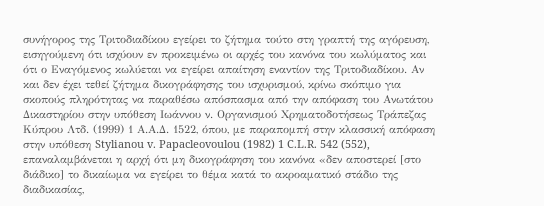συνήγορος της Τριτοδιαδίκου εγείρει το ζήτημα τούτο στη γραπτή της αγόρευση, εισηγούμενη ότι ισχύουν εν προκειμένω οι αρχές του κανόνα του κωλύματος και ότι ο Εναγόμενος κωλύεται να εγείρει απαίτηση εναντίον της Τριτοδιαδίκου. Αν και δεν έχει τεθεί ζήτημα δικογράφησης του ισχυρισμού, κρίνω σκόπιμο για σκοπούς πληρότητας να παραθέσω απόσπασμα από την απόφαση του Ανωτάτου Δικαστηρίου στην υπόθεση Ιωάννου ν. Οργανισμού Χρηματοδοτήσεως Τράπεζας Κύπρου Λτδ. (1999) 1 Α.Α.Δ. 1522, όπου, με παραπομπή στην κλασσική απόφαση στην υπόθεση Stylianou v. Papacleovoulou (1982) 1 C.L.R. 542 (552), επαναλαμβάνεται η αρχή ότι μη δικογράφηση του κανόνα «δεν αποστερεί [στο διάδικο] το δικαίωμα να εγείρει το θέμα κατά το ακροαματικό στάδιο της διαδικασίας,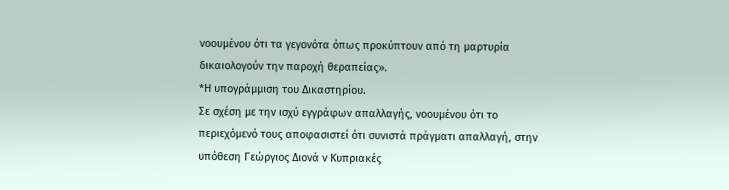νοουμένου ότι τα γεγονότα όπως προκύπτουν από τη μαρτυρία δικαιολογούν την παροχή θεραπείας».
*Η υπογράμμιση του Δικαστηρίου.
Σε σχέση με την ισχύ εγγράφων απαλλαγής, νοουμένου ότι το περιεχόμενό τους αποφασιστεί ότι συνιστά πράγματι απαλλαγή, στην υπόθεση Γεώργιος Διονά ν Κυπριακές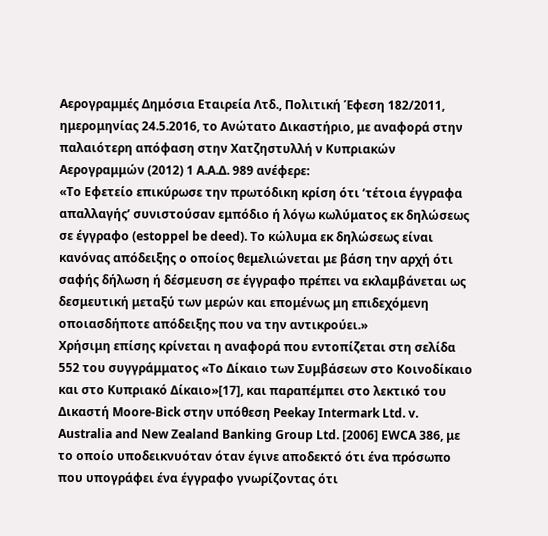Αερογραμμές Δημόσια Εταιρεία Λτδ., Πολιτική Έφεση 182/2011, ημερομηνίας 24.5.2016, το Ανώτατο Δικαστήριο, με αναφορά στην παλαιότερη απόφαση στην Χατζηστυλλή ν Κυπριακών Αερογραμμών (2012) 1 Α.Α.Δ. 989 ανέφερε:
«Το Εφετείο επικύρωσε την πρωτόδικη κρίση ότι ‘τέτοια έγγραφα απαλλαγής’ συνιστούσαν εμπόδιο ή λόγω κωλύματος εκ δηλώσεως σε έγγραφο (estoppel be deed). Το κώλυμα εκ δηλώσεως είναι κανόνας απόδειξης ο οποίος θεμελιώνεται με βάση την αρχή ότι σαφής δήλωση ή δέσμευση σε έγγραφο πρέπει να εκλαμβάνεται ως δεσμευτική μεταξύ των μερών και επομένως μη επιδεχόμενη οποιασδήποτε απόδειξης που να την αντικρούει.»
Χρήσιμη επίσης κρίνεται η αναφορά που εντοπίζεται στη σελίδα 552 του συγγράμματος «Το Δίκαιο των Συμβάσεων στο Κοινοδίκαιο και στο Κυπριακό Δίκαιο»[17], και παραπέμπει στο λεκτικό του Δικαστή Moore-Bick στην υπόθεση Peekay Intermark Ltd. v. Australia and New Zealand Banking Group Ltd. [2006] EWCA 386, με το οποίο υποδεικνυόταν όταν έγινε αποδεκτό ότι ένα πρόσωπο που υπογράφει ένα έγγραφο γνωρίζοντας ότι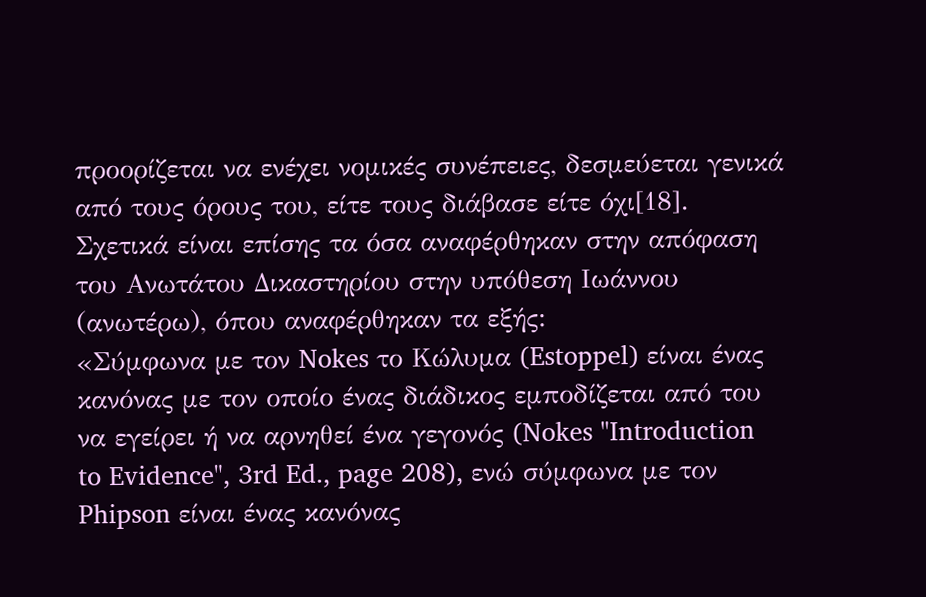προορίζεται να ενέχει νομικές συνέπειες, δεσμεύεται γενικά από τους όρους του, είτε τους διάβασε είτε όχι[18].
Σχετικά είναι επίσης τα όσα αναφέρθηκαν στην απόφαση του Ανωτάτου Δικαστηρίου στην υπόθεση Ιωάννου (ανωτέρω), όπου αναφέρθηκαν τα εξής:
«Σύμφωνα με τον Nokes το Κώλυμα (Estoppel) είναι ένας κανόνας με τον οποίο ένας διάδικος εμποδίζεται από του να εγείρει ή να αρνηθεί ένα γεγονός (Nokes "Introduction to Evidence", 3rd Ed., page 208), ενώ σύμφωνα με τον Phipson είναι ένας κανόνας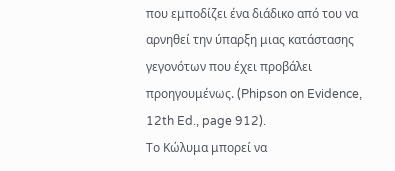που εμποδίζει ένα διάδικο από του να αρνηθεί την ύπαρξη μιας κατάστασης γεγονότων που έχει προβάλει προηγουμένως. (Phipson on Evidence, 12th Ed., page 912).
Το Κώλυμα μπορεί να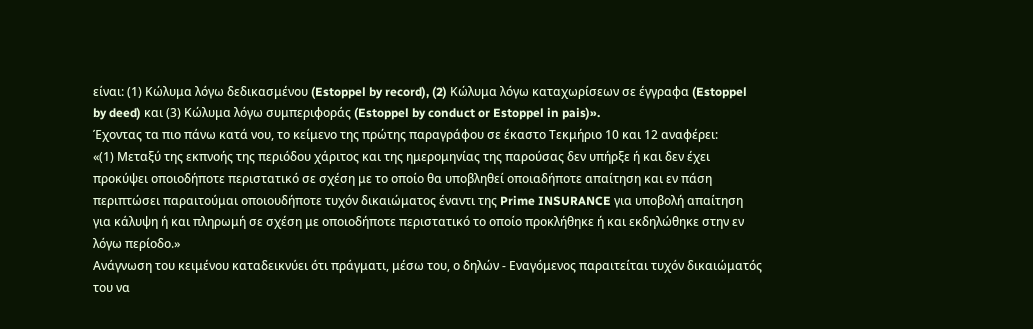είναι: (1) Κώλυμα λόγω δεδικασμένου (Estoppel by record), (2) Κώλυμα λόγω καταχωρίσεων σε έγγραφα (Estoppel by deed) και (3) Κώλυμα λόγω συμπεριφοράς (Estoppel by conduct or Estoppel in pais)».
Έχοντας τα πιο πάνω κατά νου, το κείμενο της πρώτης παραγράφου σε έκαστο Τεκμήριο 10 και 12 αναφέρει:
«(1) Μεταξύ της εκπνοής της περιόδου χάριτος και της ημερομηνίας της παρούσας δεν υπήρξε ή και δεν έχει προκύψει οποιοδήποτε περιστατικό σε σχέση με το οποίο θα υποβληθεί οποιαδήποτε απαίτηση και εν πάση περιπτώσει παραιτούμαι οποιουδήποτε τυχόν δικαιώματος έναντι της Prime INSURANCE για υποβολή απαίτηση για κάλυψη ή και πληρωμή σε σχέση με οποιοδήποτε περιστατικό το οποίο προκλήθηκε ή και εκδηλώθηκε στην εν λόγω περίοδο.»
Ανάγνωση του κειμένου καταδεικνύει ότι πράγματι, μέσω του, ο δηλών - Εναγόμενος παραιτείται τυχόν δικαιώματός του να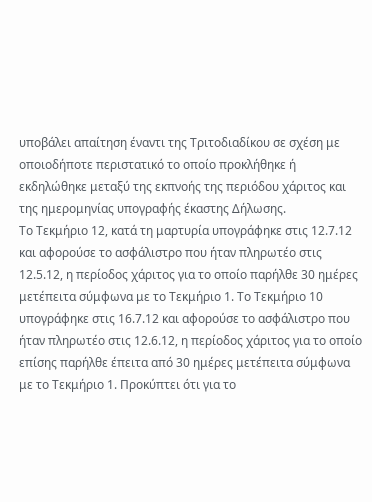υποβάλει απαίτηση έναντι της Τριτοδιαδίκου σε σχέση με οποιοδήποτε περιστατικό το οποίο προκλήθηκε ή εκδηλώθηκε μεταξύ της εκπνοής της περιόδου χάριτος και της ημερομηνίας υπογραφής έκαστης Δήλωσης.
Το Τεκμήριο 12, κατά τη μαρτυρία υπογράφηκε στις 12.7.12 και αφορούσε το ασφάλιστρο που ήταν πληρωτέο στις 12.5.12, η περίοδος χάριτος για το οποίο παρήλθε 30 ημέρες μετέπειτα σύμφωνα με το Τεκμήριο 1. Το Τεκμήριο 10 υπογράφηκε στις 16.7.12 και αφορούσε το ασφάλιστρο που ήταν πληρωτέο στις 12.6.12, η περίοδος χάριτος για το οποίο επίσης παρήλθε έπειτα από 30 ημέρες μετέπειτα σύμφωνα με το Τεκμήριο 1. Προκύπτει ότι για το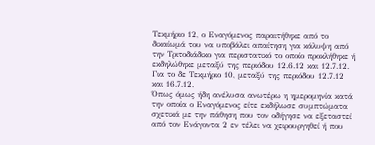Τεκμήριο 12, ο Εναγόμενος παραιτήθηκε από το δικαίωμά του να υποβάλει απαίτηση για κάλυψη από την Τριτοδιάδικο για περιστατικό το οποίο προκλήθηκε ή εκδηλώθηκε μεταξύ της περιόδου 12.6.12 και 12.7.12. Για το δε Τεκμήριο 10, μεταξύ της περιόδου 12.7.12 και 16.7.12.
Όπως όμως ήδη ανέλυσα ανωτέρω η ημερομηνία κατά την οποία ο Εναγόμενος είτε εκδήλωσε συμπτώματα σχετικά με την πάθηση που τον οδήγησε να εξεταστεί από τον Ενάγοντα 2 εν τέλει να χειρουργηθεί ή που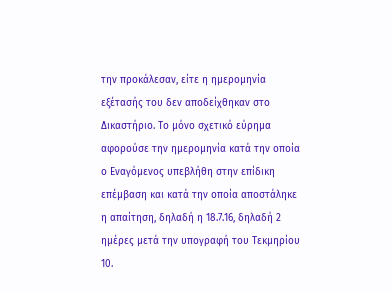την προκάλεσαν, είτε η ημερομηνία εξέτασής του δεν αποδείχθηκαν στο Δικαστήριο. Το μόνο σχετικό εύρημα αφορούσε την ημερομηνία κατά την οποία ο Εναγόμενος υπεβλήθη στην επίδικη επέμβαση και κατά την οποία αποστάληκε η απαίτηση, δηλαδή η 18.7.16, δηλαδή 2 ημέρες μετά την υπογραφή του Τεκμηρίου 10.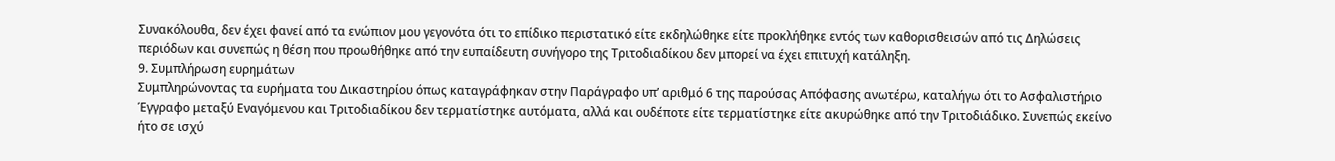Συνακόλουθα, δεν έχει φανεί από τα ενώπιον μου γεγονότα ότι το επίδικο περιστατικό είτε εκδηλώθηκε είτε προκλήθηκε εντός των καθορισθεισών από τις Δηλώσεις περιόδων και συνεπώς η θέση που προωθήθηκε από την ευπαίδευτη συνήγορο της Τριτοδιαδίκου δεν μπορεί να έχει επιτυχή κατάληξη.
9. Συμπλήρωση ευρημάτων
Συμπληρώνοντας τα ευρήματα του Δικαστηρίου όπως καταγράφηκαν στην Παράγραφο υπ’ αριθμό 6 της παρούσας Απόφασης ανωτέρω, καταλήγω ότι το Ασφαλιστήριο Έγγραφο μεταξύ Εναγόμενου και Τριτοδιαδίκου δεν τερματίστηκε αυτόματα, αλλά και ουδέποτε είτε τερματίστηκε είτε ακυρώθηκε από την Τριτοδιάδικο. Συνεπώς εκείνο ήτο σε ισχύ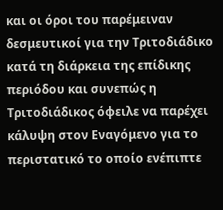και οι όροι του παρέμειναν δεσμευτικοί για την Τριτοδιάδικο κατά τη διάρκεια της επίδικης περιόδου και συνεπώς η Τριτοδιάδικος όφειλε να παρέχει κάλυψη στον Εναγόμενο για το περιστατικό το οποίο ενέπιπτε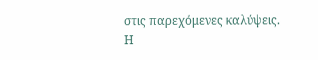στις παρεχόμενες καλύψεις.
Η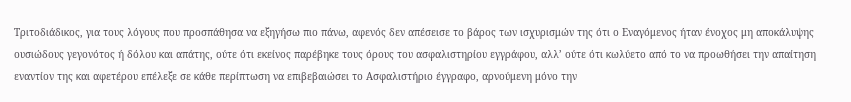Τριτοδιάδικος, για τους λόγους που προσπάθησα να εξηγήσω πιο πάνω, αφενός δεν απέσεισε το βάρος των ισχυρισμών της ότι ο Εναγόμενος ήταν ένοχος μη αποκάλυψης ουσιώδους γεγονότος ή δόλου και απάτης, ούτε ότι εκείνος παρέβηκε τους όρους του ασφαλιστηρίου εγγράφου, αλλ’ ούτε ότι κωλύετο από το να προωθήσει την απαίτηση εναντίον της και αφετέρου επέλεξε σε κάθε περίπτωση να επιβεβαιώσει το Ασφαλιστήριο έγγραφο, αρνούμενη μόνο την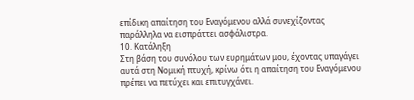επίδικη απαίτηση του Εναγόμενου αλλά συνεχίζοντας παράλληλα να εισπράττει ασφάλιστρα.
10. Κατάληξη
Στη βάση του συνόλου των ευρημάτων μου, έχοντας υπαγάγει αυτά στη Νομική πτυχή, κρίνω ότι η απαίτηση του Εναγόμενου πρέπει να πετύχει και επιτυγχάνει.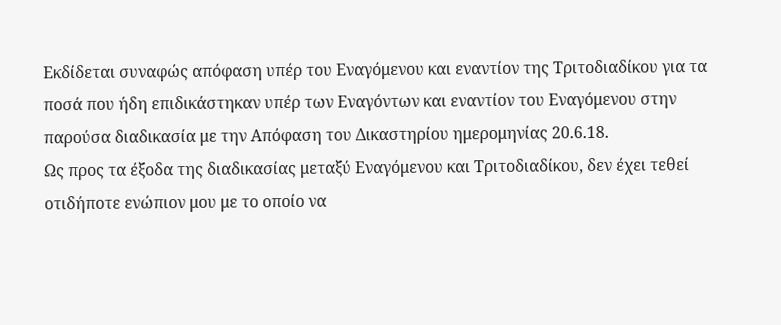Εκδίδεται συναφώς απόφαση υπέρ του Εναγόμενου και εναντίον της Τριτοδιαδίκου για τα ποσά που ήδη επιδικάστηκαν υπέρ των Εναγόντων και εναντίον του Εναγόμενου στην παρούσα διαδικασία με την Απόφαση του Δικαστηρίου ημερομηνίας 20.6.18.
Ως προς τα έξοδα της διαδικασίας μεταξύ Εναγόμενου και Τριτοδιαδίκου, δεν έχει τεθεί οτιδήποτε ενώπιον μου με το οποίο να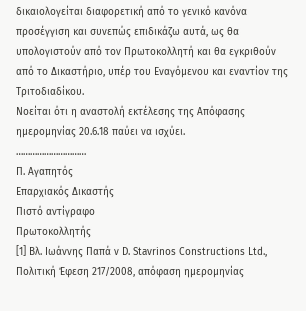δικαιολογείται διαφορετική από το γενικό κανόνα προσέγγιση και συνεπώς επιδικάζω αυτά, ως θα υπολογιστούν από τον Πρωτοκολλητή και θα εγκριθούν από το Δικαστήριο, υπέρ του Εναγόμενου και εναντίον της Τριτοδιαδίκου.
Νοείται ότι η αναστολή εκτέλεσης της Απόφασης ημερομηνίας 20.6.18 παύει να ισχύει.
…………………………
Π. Αγαπητός
Επαρχιακός Δικαστής
Πιστό αντίγραφο
Πρωτοκολλητής
[1] Βλ. Ιωάννης Παπά ν D. Stavrinos Constructions Ltd., Πολιτική Έφεση 217/2008, απόφαση ημερομηνίας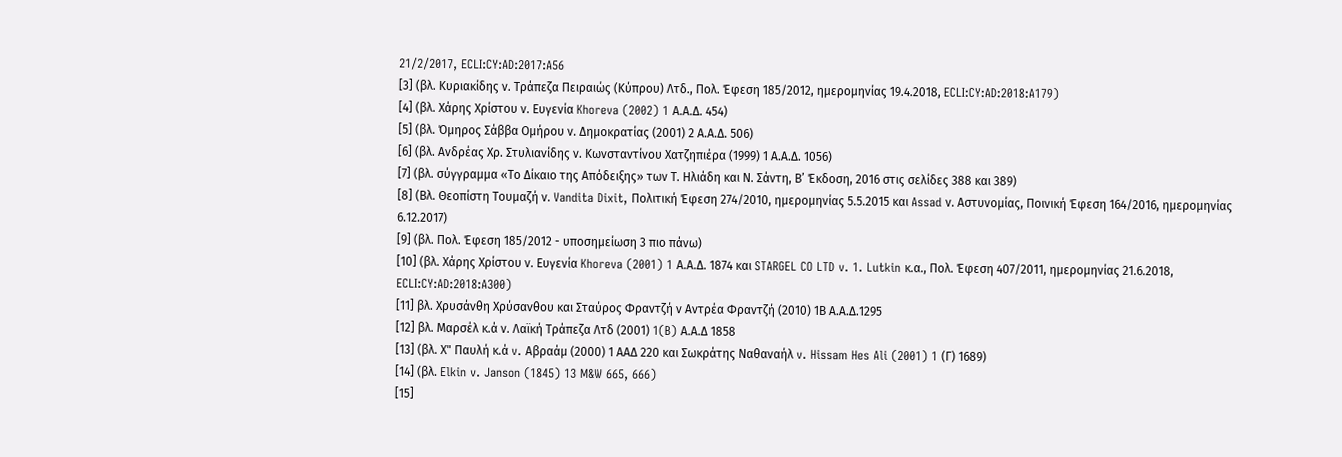21/2/2017, ECLI:CY:AD:2017:A56
[3] (βλ. Κυριακίδης ν. Τράπεζα Πειραιώς (Κύπρου) Λτδ., Πολ. Έφεση 185/2012, ημερομηνίας 19.4.2018, ECLI:CY:AD:2018:A179)
[4] (βλ. Χάρης Χρίστου ν. Ευγενία Khoreva (2002) 1 Α.Α.Δ. 454)
[5] (βλ. Όμηρος Σάββα Ομήρου ν. Δημοκρατίας (2001) 2 Α.Α.Δ. 506)
[6] (βλ. Ανδρέας Χρ. Στυλιανίδης ν. Κωνσταντίνου Χατζηπιέρα (1999) 1 Α.Α.Δ. 1056)
[7] (βλ. σύγγραμμα «Το Δίκαιο της Απόδειξης» των Τ. Ηλιάδη και Ν. Σάντη, Β’ Έκδοση, 2016 στις σελίδες 388 και 389)
[8] (Βλ. Θεοπίστη Τουμαζή ν. Vandita Dixit, Πολιτική Έφεση 274/2010, ημερομηνίας 5.5.2015 και Assad ν. Αστυνομίας, Ποινική Έφεση 164/2016, ημερομηνίας 6.12.2017)
[9] (βλ. Πολ. Έφεση 185/2012 - υποσημείωση 3 πιο πάνω)
[10] (βλ. Χάρης Χρίστου ν. Ευγενία Khoreva (2001) 1 Α.Α.Δ. 1874 και STARGEL CO LTD v. 1. Lutkin κ.α., Πολ. Έφεση 407/2011, ημερομηνίας 21.6.2018, ECLI:CY:AD:2018:A300)
[11] βλ. Χρυσάνθη Χρύσανθου και Σταύρος Φραντζή ν Αντρέα Φραντζή (2010) 1Β Α.Α.Δ.1295
[12] βλ. Μαρσέλ κ.ά ν. Λαϊκή Τράπεζα Λτδ (2001) 1(B) Α.Α.Δ 1858
[13] (βλ. Χ" Παυλή κ.ά v. Αβραάμ (2000) 1 ΑΑΔ 220 και Σωκράτης Ναθαναήλ v. Hissam Hes Ali (2001) 1 (Γ) 1689)
[14] (βλ. Elkin v. Janson (1845) 13 M&W 665, 666)
[15]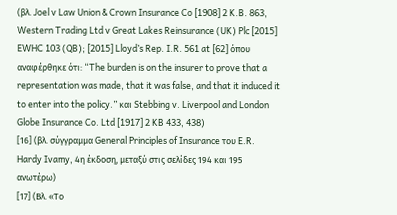(βλ. Joel v Law Union & Crown Insurance Co [1908] 2 K.B. 863, Western Trading Ltd v Great Lakes Reinsurance (UK) Plc [2015] EWHC 103 (QB); [2015] Lloyd’s Rep. I.R. 561 at [62] όπου αναφέρθηκε ότι: “The burden is on the insurer to prove that a representation was made, that it was false, and that it induced it to enter into the policy.” και Stebbing v. Liverpool and London Globe Insurance Co. Ltd [1917] 2 KB 433, 438)
[16] (βλ. σύγγραμμα General Principles of Insurance του E.R. Hardy Ivamy, 4η έκδοση, μεταξύ στις σελίδες 194 και 195 ανωτέρω)
[17] (Βλ. «Το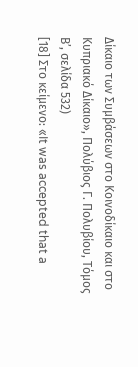Δίκαιο των Συμβάσεων στο Κοινοδίκαιο και στο Κυπριακό Δίκαιο», Πολύβιος Γ. Πολυβίου, Τόμος Β’, σελίδα 532)
[18] Στο κείμενο: «It was accepted that a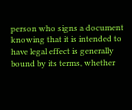person who signs a document knowing that it is intended to have legal effect is generally bound by its terms, whether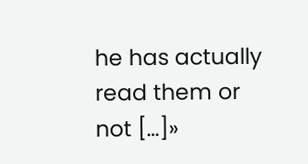he has actually read them or not […]»